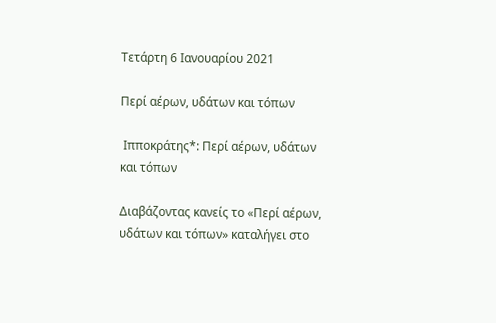Τετάρτη 6 Ιανουαρίου 2021

Περί αέρων, υδάτων και τόπων

 Ιπποκράτης*: Περί αέρων, υδάτων και τόπων

Διαβάζοντας κανείς το «Περί αέρων, υδάτων και τόπων» καταλήγει στο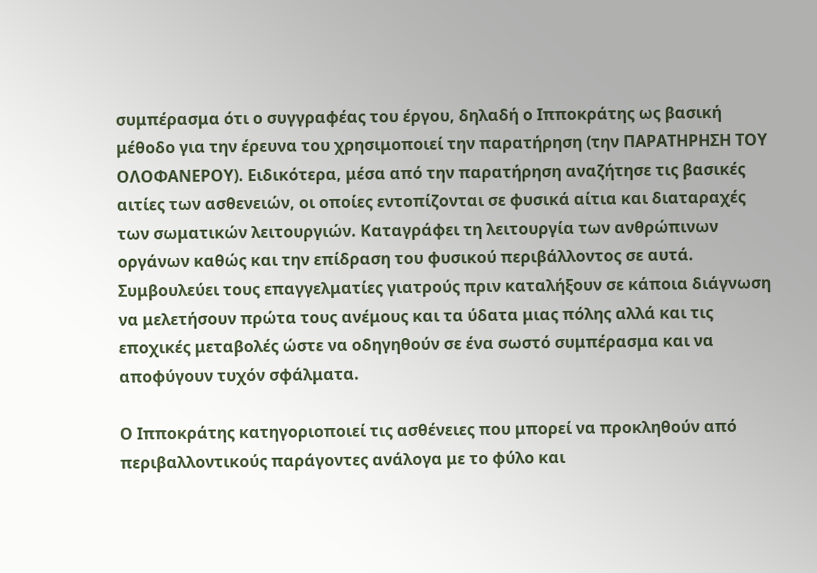συμπέρασμα ότι ο συγγραφέας του έργου, δηλαδή ο Ιπποκράτης ως βασική μέθοδο για την έρευνα του χρησιμοποιεί την παρατήρηση (την ΠΑΡΑΤΗΡΗΣΗ ΤΟΥ ΟΛΟΦΑΝΕΡΟΥ). Ειδικότερα, μέσα από την παρατήρηση αναζήτησε τις βασικές αιτίες των ασθενειών, οι οποίες εντοπίζονται σε φυσικά αίτια και διαταραχές των σωματικών λειτουργιών. Καταγράφει τη λειτουργία των ανθρώπινων οργάνων καθώς και την επίδραση του φυσικού περιβάλλοντος σε αυτά. Συμβουλεύει τους επαγγελματίες γιατρούς πριν καταλήξουν σε κάποια διάγνωση να μελετήσουν πρώτα τους ανέμους και τα ύδατα μιας πόλης αλλά και τις εποχικές μεταβολές ώστε να οδηγηθούν σε ένα σωστό συμπέρασμα και να αποφύγουν τυχόν σφάλματα.

Ο Ιπποκράτης κατηγοριοποιεί τις ασθένειες που μπορεί να προκληθούν από περιβαλλοντικούς παράγοντες ανάλογα με το φύλο και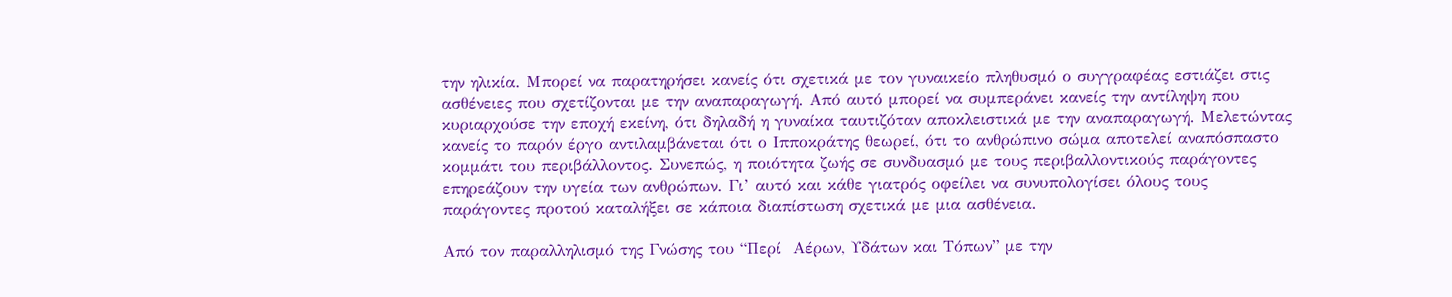την ηλικία. Μπορεί να παρατηρήσει κανείς ότι σχετικά με τον γυναικείο πληθυσμό ο συγγραφέας εστιάζει στις ασθένειες που σχετίζονται με την αναπαραγωγή. Από αυτό μπορεί να συμπεράνει κανείς την αντίληψη που κυριαρχούσε την εποχή εκείνη, ότι δηλαδή η γυναίκα ταυτιζόταν αποκλειστικά με την αναπαραγωγή. Μελετώντας κανείς το παρόν έργο αντιλαμβάνεται ότι ο Ιπποκράτης θεωρεί, ότι το ανθρώπινο σώμα αποτελεί αναπόσπαστο κομμάτι του περιβάλλοντος. Συνεπώς, η ποιότητα ζωής σε συνδυασμό με τους περιβαλλοντικούς παράγοντες επηρεάζουν την υγεία των ανθρώπων. Γι’ αυτό και κάθε γιατρός οφείλει να συνυπολογίσει όλους τους παράγοντες προτού καταλήξει σε κάποια διαπίστωση σχετικά με μια ασθένεια.

Από τον παραλληλισμό της Γνώσης του “Περί  Αέρων, Υδάτων και Τόπων” με την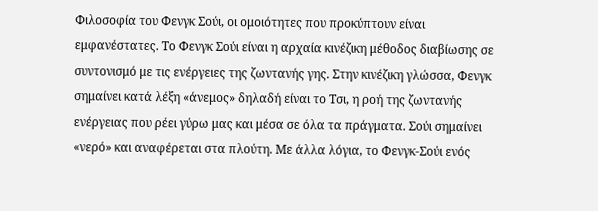Φιλοσοφία του Φενγκ Σούι, οι ομοιότητες που προκύπτουν είναι εμφανέστατες. Το Φενγκ Σούι είναι η αρχαία κινέζικη μέθοδος διαβίωσης σε συντονισμό με τις ενέργειες της ζωντανής γης. Στην κινέζικη γλώσσα, Φενγκ σημαίνει κατά λέξη «άνεμος» δηλαδή είναι το Τσι, η ροή της ζωντανής ενέργειας που ρέει γύρω μας και μέσα σε όλα τα πράγματα. Σούι σημαίνει «νερό» και αναφέρεται στα πλούτη. Με άλλα λόγια, το Φενγκ-Σούι ενός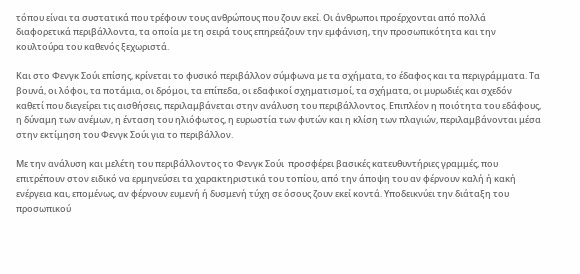τόπου είναι τα συστατικά που τρέφουν τους ανθρώπους που ζουν εκεί. Οι άνθρωποι προέρχονται από πολλά διαφορετικά περιβάλλοντα, τα οποία με τη σειρά τους επηρεάζουν την εμφάνιση, την προσωπικότητα και την κουλτούρα του καθενός ξεχωριστά.

Και στο Φενγκ Σούι επίσης, κρίνεται το φυσικό περιβάλλον σύμφωνα με τα σχήματα, το έδαφος και τα περιγράμματα. Τα βουνά, οι λόφοι, τα ποτάμια, οι δρόμοι, τα επίπεδα, οι εδαφικοί σχηματισμοί, τα σχήματα, οι μυρωδιές και σχεδόν καθετί που διεγείρει τις αισθήσεις, περιλαμβάνεται στην ανάλυση του περιβάλλοντος. Επιπλέον η ποιότητα του εδάφους, η δύναμη των ανέμων, η ένταση του ηλιόφωτος, η ευρωστία των φυτών και η κλίση των πλαγιών, περιλαμβάνονται μέσα στην εκτίμηση του Φενγκ Σούι για το περιβάλλον.

Με την ανάλυση και μελέτη του περιβάλλοντος το Φενγκ Σούι  προσφέρει βασικές κατευθυντήριες γραμμές, που επιτρέπουν στον ειδικό να ερμηνεύσει τα χαρακτηριστικά του τοπίου, από την άποψη του αν φέρνουν καλή ή κακή ενέργεια και, επομένως, αν φέρνουν ευμενή ή δυσμενή τύχη σε όσους ζουν εκεί κοντά. Υποδεικνύει την διάταξη του προσωπικού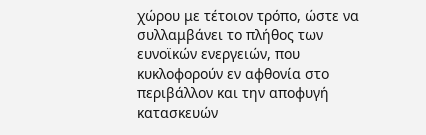χώρου με τέτοιον τρόπο, ώστε να συλλαμβάνει το πλήθος των ευνοϊκών ενεργειών, που κυκλοφορούν εν αφθονία στο περιβάλλον και την αποφυγή κατασκευών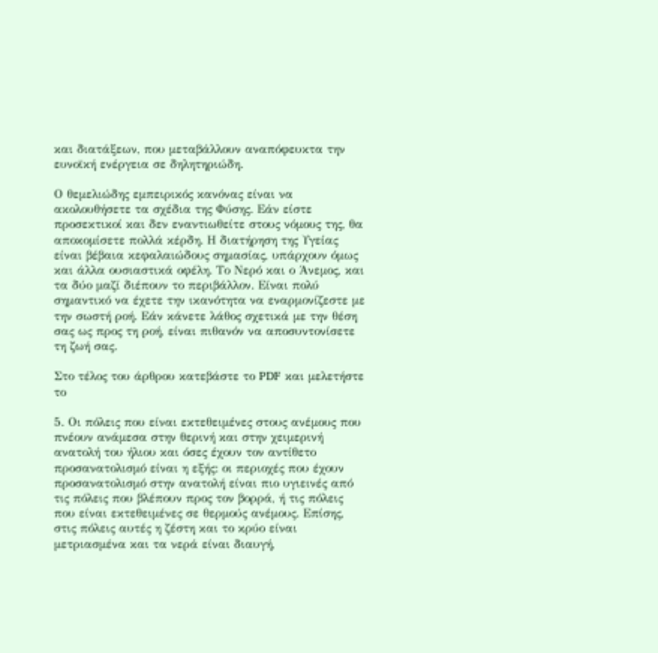και διατάξεων, που μεταβάλλουν αναπόφευκτα την ευνοϊκή ενέργεια σε δηλητηριώδη.

Ο θεμελιώδης εμπειρικός κανόνας είναι να ακολουθήσετε τα σχέδια της Φύσης. Εάν είστε προσεκτικοί και δεν εναντιωθείτε στους νόμους της, θα αποκομίσετε πολλά κέρδη. Η διατήρηση της Υγείας είναι βέβαια κεφαλαιώδους σημασίας, υπάρχουν όμως και άλλα ουσιαστικά οφέλη. Το Νερό και ο Άνεμος, και τα δύο μαζί διέπουν το περιβάλλον. Είναι πολύ σημαντικό να έχετε την ικανότητα να εναρμονίζεστε με την σωστή ροή. Εάν κάνετε λάθος σχετικά με την θέση σας ως προς τη ροή, είναι πιθανόν να αποσυντονίσετε τη ζωή σας.

Στο τέλος του άρθρου κατεβάστε το PDF και μελετήστε το

5. Οι πόλεις που είναι εκτεθειμένες στους ανέμους που πνέουν ανάμεσα στην θερινή και στην χειμερινή ανατολή του ήλιου και όσες έχουν τον αντίθετο προσανατολισμό είναι η εξής: οι περιοχές που έχουν προσανατολισμό στην ανατολή είναι πιο υγιεινές από τις πόλεις που βλέπουν προς τον βορρά, ή τις πόλεις που είναι εκτεθειμένες σε θερμούς ανέμους. Επίσης, στις πόλεις αυτές η ζέστη και το κρύο είναι μετριασμένα και τα νερά είναι διαυγή,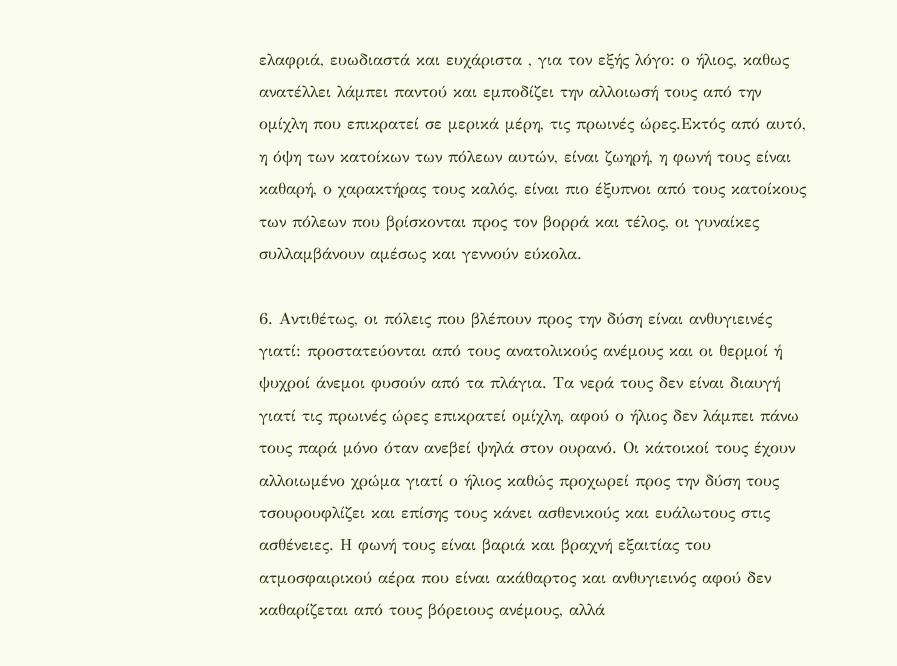ελαφριά, ευωδιαστά και ευχάριστα , για τον εξής λόγο: ο ήλιος, καθως ανατέλλει λάμπει παντού και εμποδίζει την αλλοιωσή τους από την ομίχλη που επικρατεί σε μερικά μέρη, τις πρωινές ώρες.Εκτός από αυτό, η όψη των κατοίκων των πόλεων αυτών, είναι ζωηρή, η φωνή τους είναι καθαρή, ο χαρακτήρας τους καλός, είναι πιο έξυπνοι από τους κατοίκους των πόλεων που βρίσκονται προς τον βορρά και τέλος, οι γυναίκες συλλαμβάνουν αμέσως και γεννούν εύκολα.

6. Αντιθέτως, οι πόλεις που βλέπουν προς την δύση είναι ανθυγιεινές γιατί: προστατεύονται από τους ανατολικούς ανέμους και οι θερμοί ή ψυχροί άνεμοι φυσούν από τα πλάγια. Τα νερά τους δεν είναι διαυγή γιατί τις πρωινές ώρες επικρατεί ομίχλη, αφού ο ήλιος δεν λάμπει πάνω τους παρά μόνο όταν ανεβεί ψηλά στον ουρανό. Οι κάτοικοί τους έχουν αλλοιωμένο χρώμα γιατί ο ήλιος καθώς προχωρεί προς την δύση τους τσουρουφλίζει και επίσης τους κάνει ασθενικούς και ευάλωτους στις ασθένειες. Η φωνή τους είναι βαριά και βραχνή εξαιτίας του ατμοσφαιρικού αέρα που είναι ακάθαρτος και ανθυγιεινός αφού δεν καθαρίζεται από τους βόρειους ανέμους, αλλά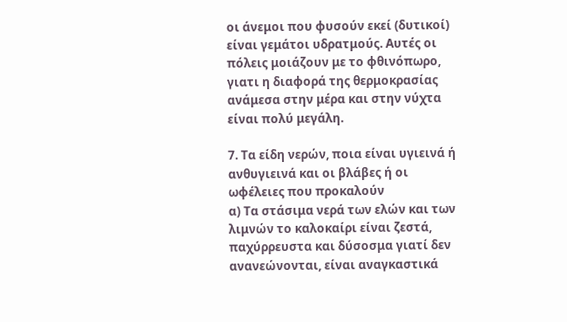οι άνεμοι που φυσούν εκεί (δυτικοί) είναι γεμάτοι υδρατμούς. Αυτές οι πόλεις μοιάζουν με το φθινόπωρο, γιατι η διαφορά της θερμοκρασίας ανάμεσα στην μέρα και στην νύχτα είναι πολύ μεγάλη.

7. Τα είδη νερών, ποια είναι υγιεινά ή ανθυγιεινά και οι βλάβες ή οι ωφέλειες που προκαλούν
α) Τα στάσιμα νερά των ελών και των λιμνών το καλοκαίρι είναι ζεστά, παχύρρευστα και δύσοσμα γιατί δεν ανανεώνονται, είναι αναγκαστικά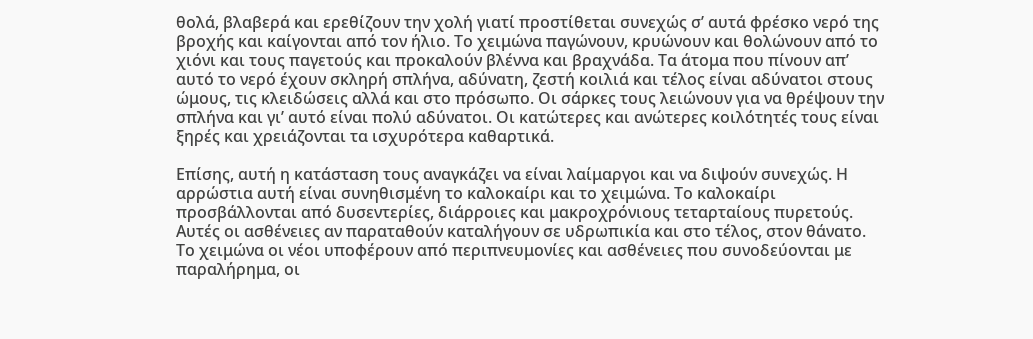θολά, βλαβερά και ερεθίζουν την χολή γιατί προστίθεται συνεχώς σ’ αυτά φρέσκο νερό της βροχής και καίγονται από τον ήλιο. Το χειμώνα παγώνουν, κρυώνουν και θολώνουν από το χιόνι και τους παγετούς και προκαλούν βλέννα και βραχνάδα. Τα άτομα που πίνουν απ’ αυτό το νερό έχουν σκληρή σπλήνα, αδύνατη, ζεστή κοιλιά και τέλος είναι αδύνατοι στους ώμους, τις κλειδώσεις αλλά και στο πρόσωπο. Οι σάρκες τους λειώνουν για να θρέψουν την σπλήνα και γι’ αυτό είναι πολύ αδύνατοι. Οι κατώτερες και ανώτερες κοιλότητές τους είναι ξηρές και χρειάζονται τα ισχυρότερα καθαρτικά.

Επίσης, αυτή η κατάσταση τους αναγκάζει να είναι λαίμαργοι και να διψούν συνεχώς. Η αρρώστια αυτή είναι συνηθισμένη το καλοκαίρι και το χειμώνα. Το καλοκαίρι προσβάλλονται από δυσεντερίες, διάρροιες και μακροχρόνιους τεταρταίους πυρετούς. Αυτές οι ασθένειες αν παραταθούν καταλήγουν σε υδρωπικία και στο τέλος, στον θάνατο. Το χειμώνα οι νέοι υποφέρουν από περιπνευμονίες και ασθένειες που συνοδεύονται με παραλήρημα, οι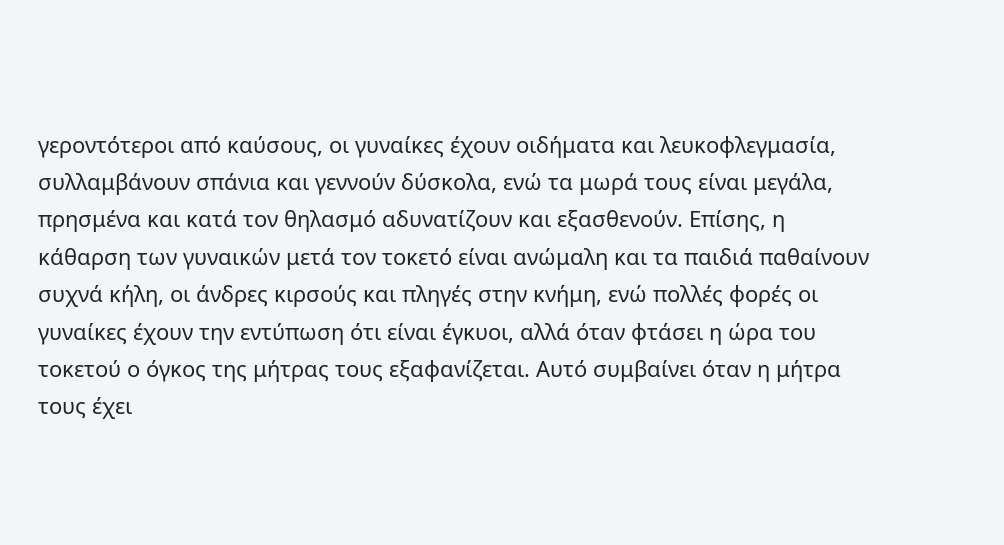γεροντότεροι από καύσους, οι γυναίκες έχουν οιδήματα και λευκοφλεγμασία, συλλαμβάνουν σπάνια και γεννούν δύσκολα, ενώ τα μωρά τους είναι μεγάλα, πρησμένα και κατά τον θηλασμό αδυνατίζουν και εξασθενούν. Επίσης, η κάθαρση των γυναικών μετά τον τοκετό είναι ανώμαλη και τα παιδιά παθαίνουν συχνά κήλη, οι άνδρες κιρσούς και πληγές στην κνήμη, ενώ πολλές φορές οι γυναίκες έχουν την εντύπωση ότι είναι έγκυοι, αλλά όταν φτάσει η ώρα του τοκετού ο όγκος της μήτρας τους εξαφανίζεται. Αυτό συμβαίνει όταν η μήτρα τους έχει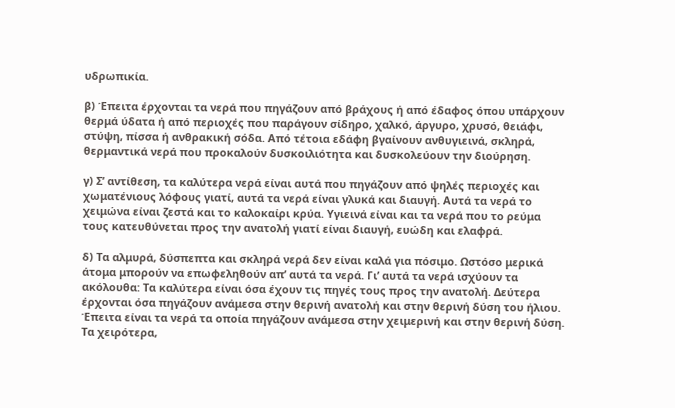υδρωπικία.

β) Έπειτα έρχονται τα νερά που πηγάζουν από βράχους ή από έδαφος όπου υπάρχουν θερμά ύδατα ή από περιοχές που παράγουν σίδηρο, χαλκό, άργυρο, χρυσό, θειάφι, στύψη, πίσσα ή ανθρακική σόδα. Από τέτοια εδάφη βγαίνουν ανθυγιεινά, σκληρά, θερμαντικά νερά που προκαλούν δυσκοιλιότητα και δυσκολεύουν την διούρηση.

γ) Σ’ αντίθεση, τα καλύτερα νερά είναι αυτά που πηγάζουν από ψηλές περιοχές και χωματένιους λόφους γιατί, αυτά τα νερά είναι γλυκά και διαυγή. Αυτά τα νερά το χειμώνα είναι ζεστά και το καλοκαίρι κρύα. Υγιεινά είναι και τα νερά που το ρεύμα τους κατευθύνεται προς την ανατολή γιατί είναι διαυγή, ευώδη και ελαφρά.

δ) Τα αλμυρά, δύσπεπτα και σκληρά νερά δεν είναι καλά για πόσιμο. Ωστόσο μερικά άτομα μπορούν να επωφεληθούν απ’ αυτά τα νερά. Γι’ αυτά τα νερά ισχύουν τα ακόλουθα: Τα καλύτερα είναι όσα έχουν τις πηγές τους προς την ανατολή. Δεύτερα έρχονται όσα πηγάζουν ανάμεσα στην θερινή ανατολή και στην θερινή δύση του ήλιου. Έπειτα είναι τα νερά τα οποία πηγάζουν ανάμεσα στην χειμερινή και στην θερινή δύση. Τα χειρότερα,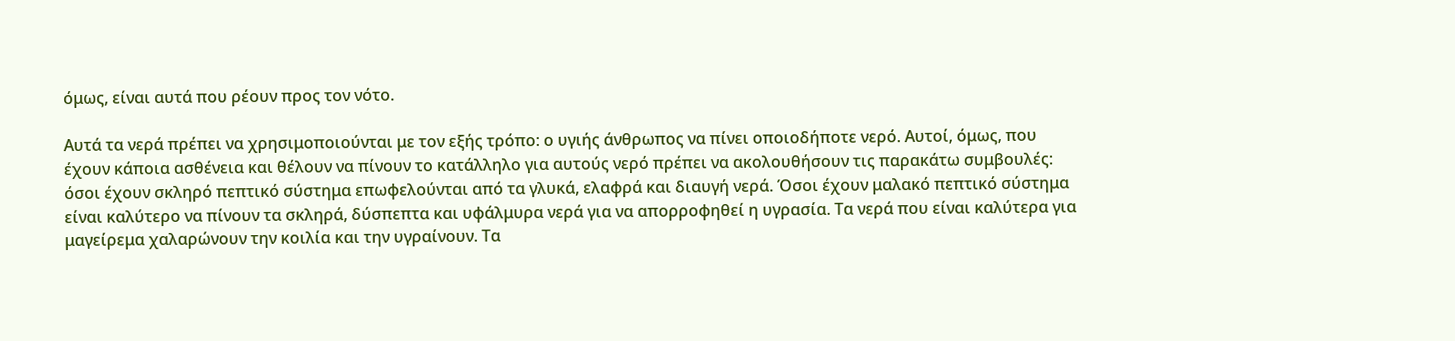όμως, είναι αυτά που ρέουν προς τον νότο.

Αυτά τα νερά πρέπει να χρησιμοποιούνται με τον εξής τρόπο: ο υγιής άνθρωπος να πίνει οποιοδήποτε νερό. Αυτοί, όμως, που έχουν κάποια ασθένεια και θέλουν να πίνουν το κατάλληλο για αυτούς νερό πρέπει να ακολουθήσουν τις παρακάτω συμβουλές: όσοι έχουν σκληρό πεπτικό σύστημα επωφελούνται από τα γλυκά, ελαφρά και διαυγή νερά. Όσοι έχουν μαλακό πεπτικό σύστημα είναι καλύτερο να πίνουν τα σκληρά, δύσπεπτα και υφάλμυρα νερά για να απορροφηθεί η υγρασία. Τα νερά που είναι καλύτερα για μαγείρεμα χαλαρώνουν την κοιλία και την υγραίνουν. Τα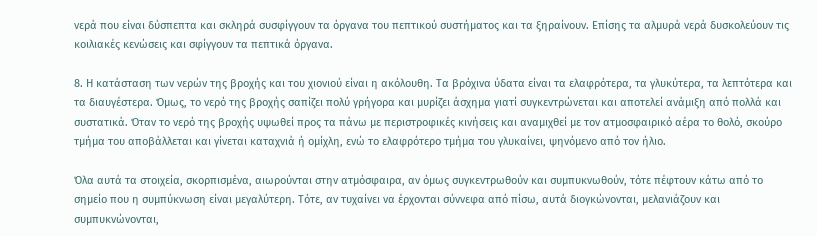νερά που είναι δύσπεπτα και σκληρά συσφίγγουν τα όργανα του πεπτικού συστήματος και τα ξηραίνουν. Επίσης τα αλμυρά νερά δυσκολεύουν τις κοιλιακές κενώσεις και σφίγγουν τα πεπτικά όργανα.

8. Η κατάσταση των νερών της βροχής και του χιονιού είναι η ακόλουθη. Τα βρόχινα ύδατα είναι τα ελαφρότερα, τα γλυκύτερα, τα λεπτότερα και τα διαυγέστερα. Όμως, το νερό της βροχής σαπίζει πολύ γρήγορα και μυρίζει άσχημα γιατί συγκεντρώνεται και αποτελεί ανάμιξη από πολλά και συστατικά. Όταν το νερό της βροχής υψωθεί προς τα πάνω με περιστροφικές κινήσεις και αναμιχθεί με τον ατμοσφαιρικό αέρα το θολό, σκούρο τμήμα του αποβάλλεται και γίνεται καταχνιά ή ομίχλη, ενώ το ελαφρότερο τμήμα του γλυκαίνει, ψηνόμενο από τον ήλιο.

Όλα αυτά τα στοιχεία, σκορπισμένα, αιωρούνται στην ατμόσφαιρα, αν όμως συγκεντρωθούν και συμπυκνωθούν, τότε πέφτουν κάτω από το σημείο που η συμπύκνωση είναι μεγαλύτερη. Τότε, αν τυχαίνει να έρχονται σύννεφα από πίσω, αυτά διογκώνονται, μελανιάζουν και συμπυκνώνονται,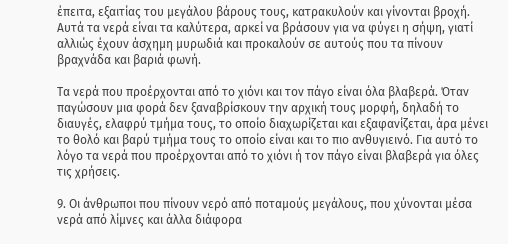έπειτα, εξαιτίας του μεγάλου βάρους τους, κατρακυλούν και γίνονται βροχή. Αυτά τα νερά είναι τα καλύτερα, αρκεί να βράσουν για να φύγει η σήψη, γιατί αλλιώς έχουν άσχημη μυρωδιά και προκαλούν σε αυτούς που τα πίνουν βραχνάδα και βαριά φωνή.

Τα νερά που προέρχονται από το χιόνι και τον πάγο είναι όλα βλαβερά. Όταν παγώσουν μια φορά δεν ξαναβρίσκουν την αρχική τους μορφή, δηλαδή το διαυγές, ελαφρύ τμήμα τους, το οποίο διαχωρίζεται και εξαφανίζεται, άρα μένει το θολό και βαρύ τμήμα τους το οποίο είναι και το πιο ανθυγιεινό. Για αυτό το λόγο τα νερά που προέρχονται από το χιόνι ή τον πάγο είναι βλαβερά για όλες τις χρήσεις.

9. Οι άνθρωποι που πίνουν νερό από ποταμούς μεγάλους, που χύνονται μέσα νερά από λίμνες και άλλα διάφορα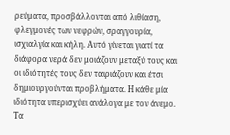ρεύματα, προσβάλλονται από λιθίαση, φλεγμονές των νεφρών, σραγγουρία, ισχιαλγία και κήλη. Αυτό γίνεται γιατί τα διάφορα νερά δεν μοιάζουν μεταξύ τους και οι ιδιότητές τους δεν ταιριάζουν και έτσι δημιουργούνται προβλήματα. Η κάθε μία ιδιότητα υπερισχύει ανάλογα με τον άνεμο. Τα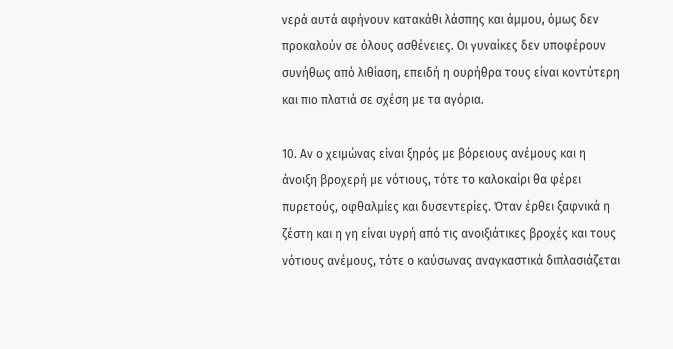νερά αυτά αφήνουν κατακάθι λάσπης και άμμου, όμως δεν προκαλούν σε όλους ασθένειες. Οι γυναίκες δεν υποφέρουν συνήθως από λιθίαση, επειδή η ουρήθρα τους είναι κοντύτερη και πιο πλατιά σε σχέση με τα αγόρια.

10. Αν ο χειμώνας είναι ξηρός με βόρειους ανέμους και η άνοιξη βροχερή με νότιους, τότε το καλοκαίρι θα φέρει πυρετούς, οφθαλμίες και δυσεντερίες. Όταν έρθει ξαφνικά η ζέστη και η γη είναι υγρή από τις ανοιξιάτικες βροχές και τους νότιους ανέμους, τότε ο καύσωνας αναγκαστικά διπλασιάζεται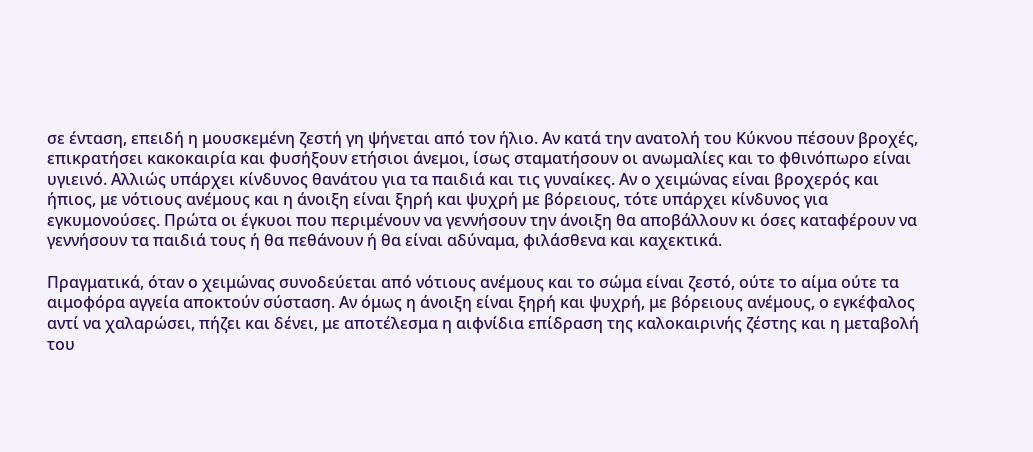σε ένταση, επειδή η μουσκεμένη ζεστή γη ψήνεται από τον ήλιο. Αν κατά την ανατολή του Κύκνου πέσουν βροχές, επικρατήσει κακοκαιρία και φυσήξουν ετήσιοι άνεμοι, ίσως σταματήσουν οι ανωμαλίες και το φθινόπωρο είναι υγιεινό. Αλλιώς υπάρχει κίνδυνος θανάτου για τα παιδιά και τις γυναίκες. Αν ο χειμώνας είναι βροχερός και ήπιος, με νότιους ανέμους και η άνοιξη είναι ξηρή και ψυχρή με βόρειους, τότε υπάρχει κίνδυνος για εγκυμονούσες. Πρώτα οι έγκυοι που περιμένουν να γεννήσουν την άνοιξη θα αποβάλλουν κι όσες καταφέρουν να γεννήσουν τα παιδιά τους ή θα πεθάνουν ή θα είναι αδύναμα, φιλάσθενα και καχεκτικά.

Πραγματικά, όταν ο χειμώνας συνοδεύεται από νότιους ανέμους και το σώμα είναι ζεστό, ούτε το αίμα ούτε τα αιμοφόρα αγγεία αποκτούν σύσταση. Αν όμως η άνοιξη είναι ξηρή και ψυχρή, με βόρειους ανέμους, ο εγκέφαλος αντί να χαλαρώσει, πήζει και δένει, με αποτέλεσμα η αιφνίδια επίδραση της καλοκαιρινής ζέστης και η μεταβολή του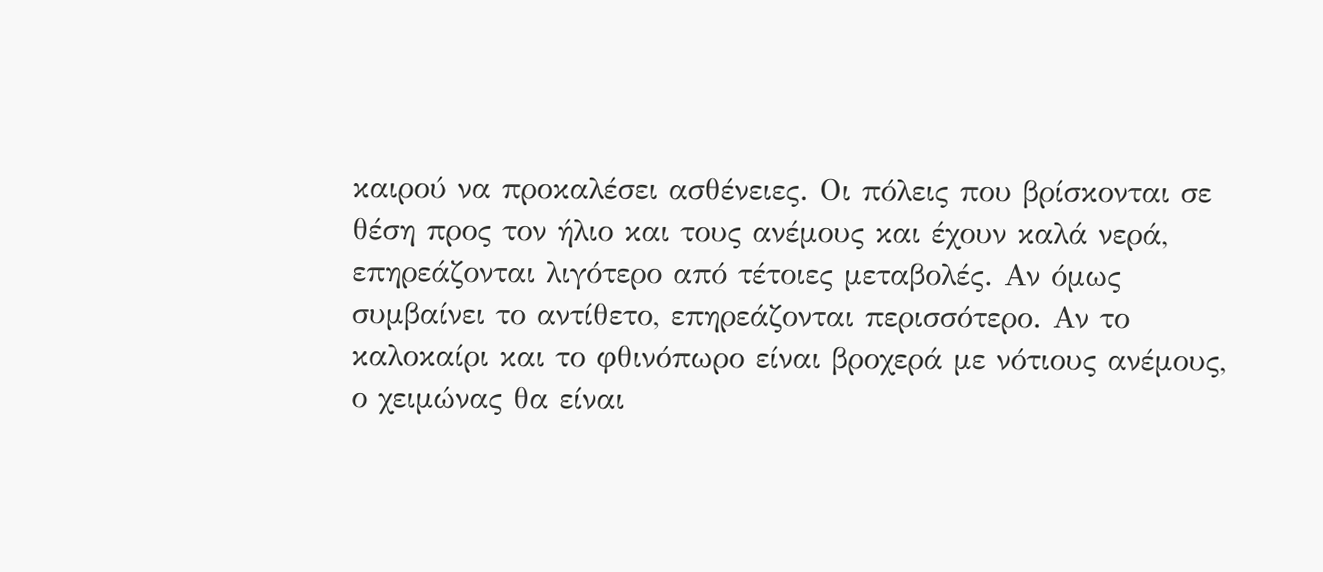καιρού να προκαλέσει ασθένειες. Οι πόλεις που βρίσκονται σε θέση προς τον ήλιο και τους ανέμους και έχουν καλά νερά, επηρεάζονται λιγότερο από τέτοιες μεταβολές. Αν όμως συμβαίνει το αντίθετο, επηρεάζονται περισσότερο. Αν το καλοκαίρι και το φθινόπωρο είναι βροχερά με νότιους ανέμους, ο χειμώνας θα είναι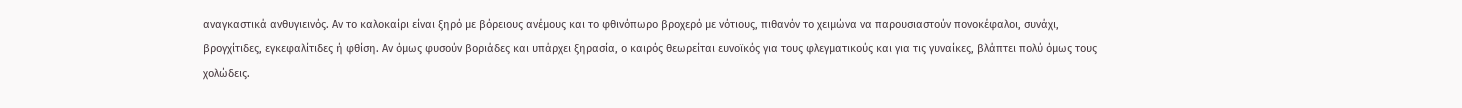αναγκαστικά ανθυγιεινός. Αν το καλοκαίρι είναι ξηρό με βόρειους ανέμους και το φθινόπωρο βροχερό με νότιους, πιθανόν το χειμώνα να παρουσιαστούν πονοκέφαλοι, συνάχι, βρογχίτιδες, εγκεφαλίτιδες ή φθίση. Αν όμως φυσούν βοριάδες και υπάρχει ξηρασία, ο καιρός θεωρείται ευνοϊκός για τους φλεγματικούς και για τις γυναίκες, βλάπτει πολύ όμως τους χολώδεις.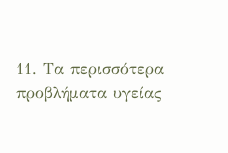11. Τα περισσότερα προβλήματα υγείας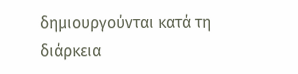δημιουργούνται κατά τη διάρκεια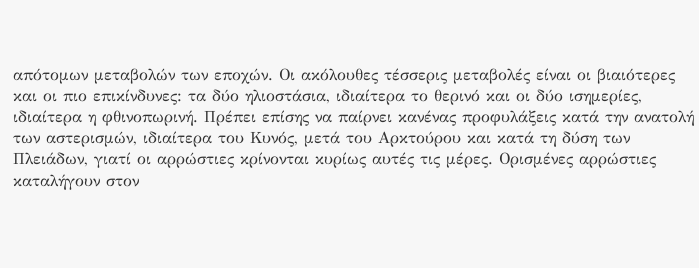απότομων μεταβολών των εποχών. Οι ακόλουθες τέσσερις μεταβολές είναι οι βιαιότερες και οι πιο επικίνδυνες: τα δύο ηλιοστάσια, ιδιαίτερα το θερινό και οι δύο ισημερίες, ιδιαίτερα η φθινοπωρινή. Πρέπει επίσης να παίρνει κανένας προφυλάξεις κατά την ανατολή των αστερισμών, ιδιαίτερα του Κυνός, μετά του Αρκτούρου και κατά τη δύση των Πλειάδων, γιατί οι αρρώστιες κρίνονται κυρίως αυτές τις μέρες. Ορισμένες αρρώστιες καταλήγουν στον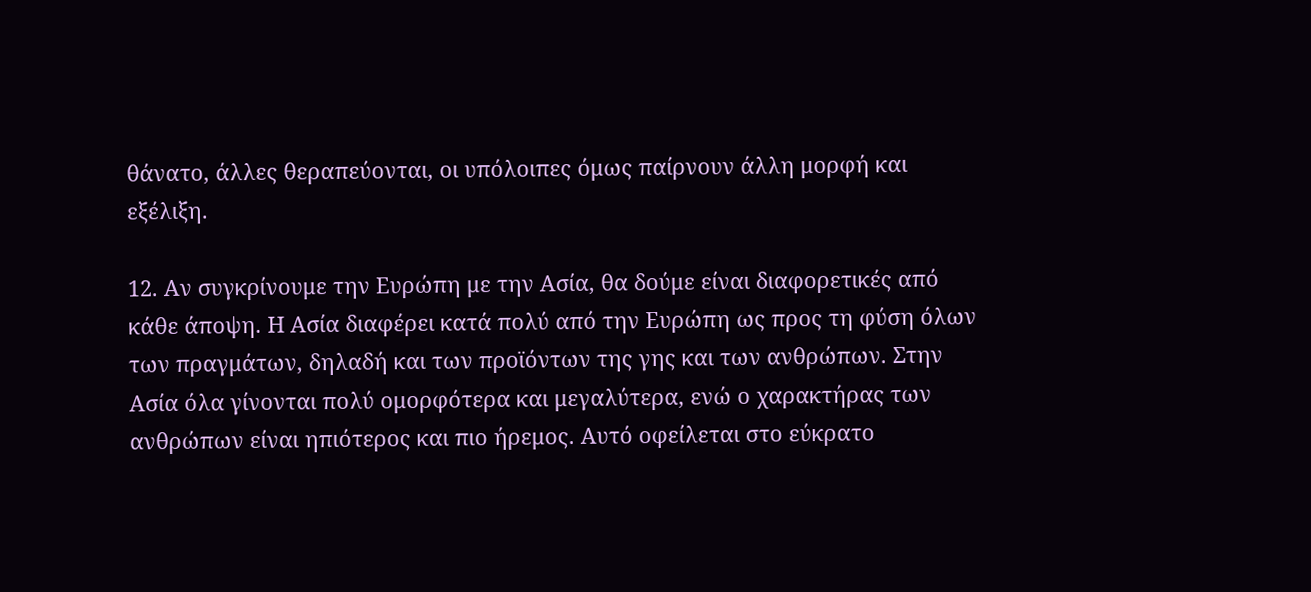θάνατο, άλλες θεραπεύονται, οι υπόλοιπες όμως παίρνουν άλλη μορφή και εξέλιξη.

12. Αν συγκρίνουμε την Ευρώπη με την Ασία, θα δούμε είναι διαφορετικές από κάθε άποψη. Η Ασία διαφέρει κατά πολύ από την Ευρώπη ως προς τη φύση όλων των πραγμάτων, δηλαδή και των προϊόντων της γης και των ανθρώπων. Στην Ασία όλα γίνονται πολύ ομορφότερα και μεγαλύτερα, ενώ ο χαρακτήρας των ανθρώπων είναι ηπιότερος και πιο ήρεμος. Αυτό οφείλεται στο εύκρατο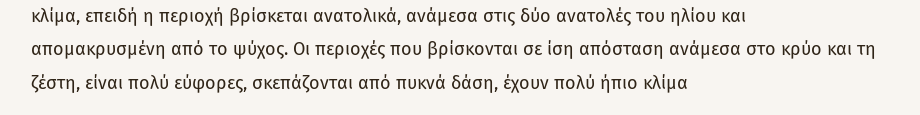κλίμα, επειδή η περιοχή βρίσκεται ανατολικά, ανάμεσα στις δύο ανατολές του ηλίου και απομακρυσμένη από το ψύχος. Οι περιοχές που βρίσκονται σε ίση απόσταση ανάμεσα στο κρύο και τη ζέστη, είναι πολύ εύφορες, σκεπάζονται από πυκνά δάση, έχουν πολύ ήπιο κλίμα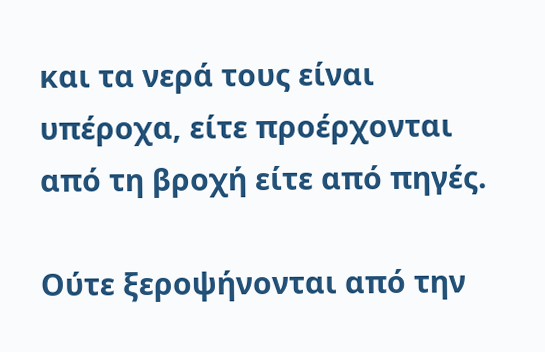και τα νερά τους είναι υπέροχα, είτε προέρχονται από τη βροχή είτε από πηγές.

Ούτε ξεροψήνονται από την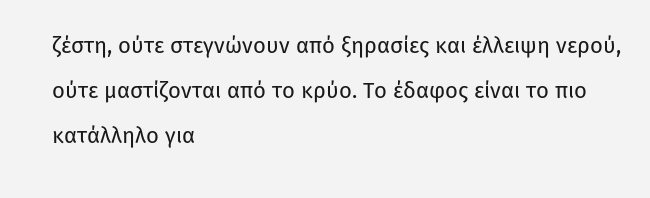ζέστη, ούτε στεγνώνουν από ξηρασίες και έλλειψη νερού, ούτε μαστίζονται από το κρύο. Το έδαφος είναι το πιο κατάλληλο για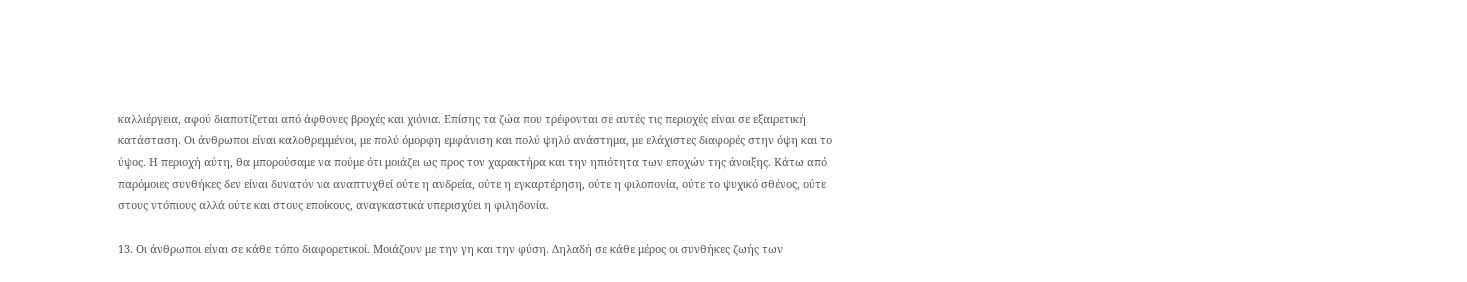καλλιέργεια, αφού διαποτίζεται από άφθονες βροχές και χιόνια. Επίσης τα ζώα που τρέφονται σε αυτές τις περιοχές είναι σε εξαιρετική κατάσταση. Οι άνθρωποι είναι καλοθρεμμένοι, με πολύ όμορφη εμφάνιση και πολύ ψηλό ανάστημα, με ελάχιστες διαφορές στην όψη και το ύψος. Η περιοχή αύτη, θα μπορούσαμε να πούμε ότι μοιάζει ως προς τον χαρακτήρα και την ηπιότητα των εποχών της άνοιξης. Κάτω από παρόμοιες συνθήκες δεν είναι δυνατόν να αναπτυχθεί ούτε η ανδρεία, ούτε η εγκαρτέρηση, ούτε η φιλοπονία, ούτε το ψυχικό σθένος, ούτε στους ντόπιους αλλά ούτε και στους εποίκους, αναγκαστικά υπερισχύει η φιληδονία.

13. Οι άνθρωποι είναι σε κάθε τόπο διαφορετικοί. Μοιάζουν με την γη και την φύση. Δηλαδή σε κάθε μέρος οι συνθήκες ζωής των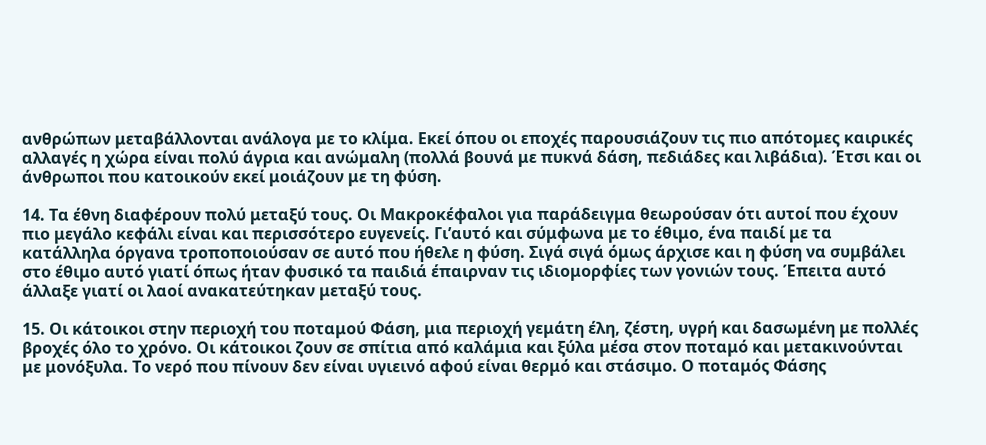ανθρώπων μεταβάλλονται ανάλογα με το κλίμα. Εκεί όπου οι εποχές παρουσιάζουν τις πιο απότομες καιρικές αλλαγές η χώρα είναι πολύ άγρια και ανώμαλη (πολλά βουνά με πυκνά δάση, πεδιάδες και λιβάδια). Έτσι και οι άνθρωποι που κατοικούν εκεί μοιάζουν με τη φύση.

14. Τα έθνη διαφέρουν πολύ μεταξύ τους. Οι Μακροκέφαλοι για παράδειγμα θεωρούσαν ότι αυτοί που έχουν πιο μεγάλο κεφάλι είναι και περισσότερο ευγενείς. Γι’αυτό και σύμφωνα με το έθιμο, ένα παιδί με τα κατάλληλα όργανα τροποποιούσαν σε αυτό που ήθελε η φύση. Σιγά σιγά όμως άρχισε και η φύση να συμβάλει στο έθιμο αυτό γιατί όπως ήταν φυσικό τα παιδιά έπαιρναν τις ιδιομορφίες των γονιών τους. Έπειτα αυτό άλλαξε γιατί οι λαοί ανακατεύτηκαν μεταξύ τους.

15. Οι κάτοικοι στην περιοχή του ποταμού Φάση, μια περιοχή γεμάτη έλη, ζέστη, υγρή και δασωμένη με πολλές βροχές όλο το χρόνο. Οι κάτοικοι ζουν σε σπίτια από καλάμια και ξύλα μέσα στον ποταμό και μετακινούνται με μονόξυλα. Το νερό που πίνουν δεν είναι υγιεινό αφού είναι θερμό και στάσιμο. Ο ποταμός Φάσης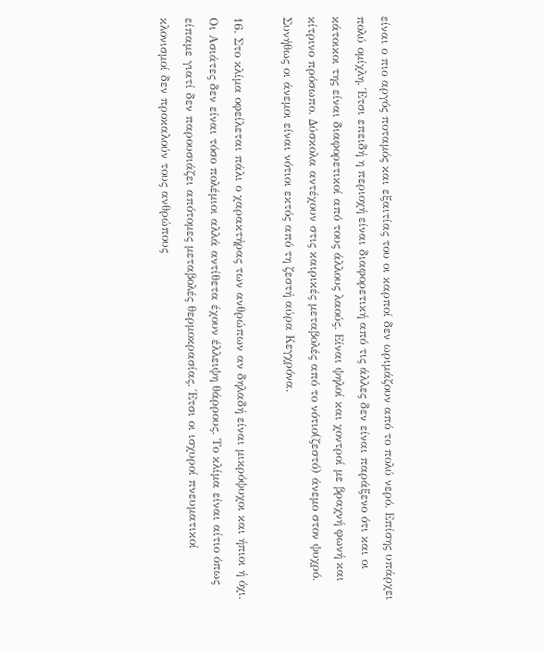είναι ο πιο αργός ποταμός και εξαιτίας του οι καρποί δεν ωριμάζουν από το πολύ νερό. Επίσης υπάρχει πολύ ομίχλη. Έτσι επειδή η περιοχή είναι διαφορετική από τις άλλες δεν είναι παράξενο ότι και οι κάτοικοι της είναι διαφορετικοί από τους άλλους λαούς. Είναι ψηλοί και χοντροί με βραχνή φωνή και κίτρινο πρόσωπο. Δύσκολα αντέχουν στις καιρικές μεταβολές από το νότιο(ζεστό) άνεμο στον ψυχρό. Συνήθως οι άνεμοι είναι νότιοι εκτός από τη ζεστή αύρα Κεγχρόνα.

16. Στο κλίμα οφείλεται πάλι ο χαρακτήρας των ανθρώπων αν δηλαδή είναι μικρόψυχοι και ήπιοι ή όχι. Οι Ασιάτες δεν είναι τόσο πολέμιοι αλλά αντίθετα έχουν έλλειψη θάρρους. Το κλίμα είναι αίτιο όπως είπαμε γιατί δεν παρουσιάζει απότομες μεταβολές θερμοκρασίας. Έτσι οι ισχυροί πνευματικοί κλονισμοί δεν προκαλούν τους ανθρώπους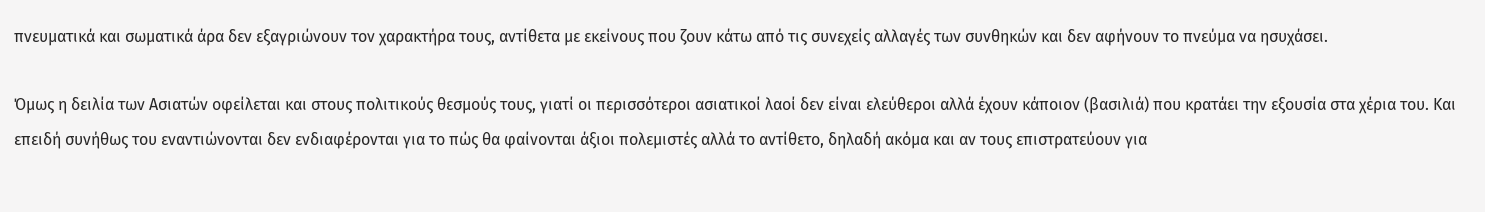πνευματικά και σωματικά άρα δεν εξαγριώνουν τον χαρακτήρα τους, αντίθετα με εκείνους που ζουν κάτω από τις συνεχείς αλλαγές των συνθηκών και δεν αφήνουν το πνεύμα να ησυχάσει.

Όμως η δειλία των Ασιατών οφείλεται και στους πολιτικούς θεσμούς τους, γιατί οι περισσότεροι ασιατικοί λαοί δεν είναι ελεύθεροι αλλά έχουν κάποιον (βασιλιά) που κρατάει την εξουσία στα χέρια του. Και επειδή συνήθως του εναντιώνονται δεν ενδιαφέρονται για το πώς θα φαίνονται άξιοι πολεμιστές αλλά το αντίθετο, δηλαδή ακόμα και αν τους επιστρατεύουν για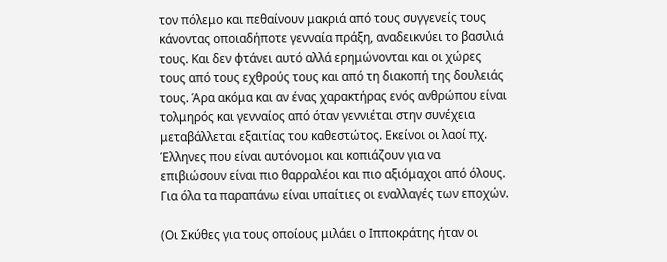τον πόλεμο και πεθαίνουν μακριά από τους συγγενείς τους κάνοντας οποιαδήποτε γενναία πράξη, αναδεικνύει το βασιλιά τους. Και δεν φτάνει αυτό αλλά ερημώνονται και οι χώρες τους από τους εχθρούς τους και από τη διακοπή της δουλειάς τους. Άρα ακόμα και αν ένας χαρακτήρας ενός ανθρώπου είναι τολμηρός και γενναίος από όταν γεννιέται στην συνέχεια μεταβάλλεται εξαιτίας του καθεστώτος. Εκείνοι οι λαοί πχ. Έλληνες που είναι αυτόνομοι και κοπιάζουν για να επιβιώσουν είναι πιο θαρραλέοι και πιο αξιόμαχοι από όλους. Για όλα τα παραπάνω είναι υπαίτιες οι εναλλαγές των εποχών.

(Οι Σκύθες για τους οποίους μιλάει ο Ιπποκράτης ήταν οι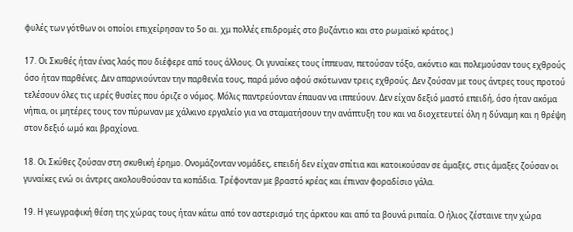φυλές των γότθων οι οποίοι επιχείρησαν το 5ο αι. χμ πολλές επιδρομές στο βυζάντιο και στο ρωμαϊκό κράτος.)

17. Οι Σκυθές ήταν ένας λαός που διέφερε από τους άλλους. Οι γυναίκες τους ίππευαν, πετούσαν τόξο, ακόντιο και πολεμούσαν τους εχθρούς όσο ήταν παρθένες. Δεν απαρνιούνταν την παρθενία τους, παρά μόνο αφού σκότωναν τρεις εχθρούς. Δεν ζούσαν με τους άντρες τους προτού τελέσουν όλες τις ιερές θυσίες που όριζε ο νόμος. Μόλις παντρεύονταν έπαυαν να ιππεύουν. Δεν είχαν δεξιό μαστό επειδή, όσο ήταν ακόμα νήπια, οι μητέρες τους τον πύρωναν με χάλκινο εργαλείο για να σταματήσουν την ανάπτυξη του και να διοχετευτεί όλη η δύναμη και η θρέψη στον δεξιό ωμό και βραχίονα.

18. Οι Σκύθες ζούσαν στη σκυθική έρημο. Ονομάζονταν νομάδες, επειδή δεν είχαν σπίτια και κατοικούσαν σε άμαξες, στις άμαξες ζούσαν οι γυναίκες ενώ οι άντρες ακολουθούσαν τα κοπάδια. Τρέφονταν με βραστό κρέας και έπιναν φοραδίσιο γάλα.

19. Η γεωγραφική θέση της χώρας τους ήταν κάτω από τον αστερισμό της άρκτου και από τα βουνά ριπαία. Ο ήλιος ζέσταινε την χώρα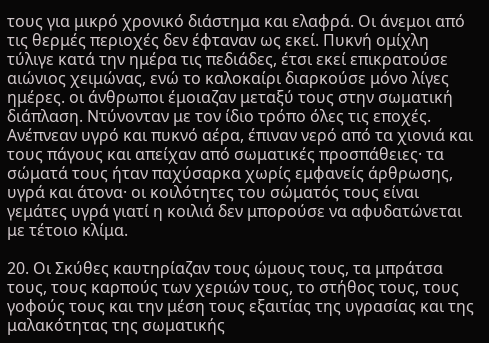τους για μικρό χρονικό διάστημα και ελαφρά. Οι άνεμοι από τις θερμές περιοχές δεν έφταναν ως εκεί. Πυκνή ομίχλη τύλιγε κατά την ημέρα τις πεδιάδες, έτσι εκεί επικρατούσε αιώνιος χειμώνας, ενώ το καλοκαίρι διαρκούσε μόνο λίγες ημέρες. οι άνθρωποι έμοιαζαν μεταξύ τους στην σωματική διάπλαση. Ντύνονταν με τον ίδιο τρόπο όλες τις εποχές. Ανέπνεαν υγρό και πυκνό αέρα, έπιναν νερό από τα χιονιά και τους πάγους και απείχαν από σωματικές προσπάθειες· τα σώματά τους ήταν παχύσαρκα χωρίς εμφανείς άρθρωσης, υγρά και άτονα· οι κοιλότητες του σώματός τους είναι γεμάτες υγρά γιατί η κοιλιά δεν μπορούσε να αφυδατώνεται με τέτοιο κλίμα.

20. Οι Σκύθες καυτηρίαζαν τους ώμους τους, τα μπράτσα τους, τους καρπούς των χεριών τους, το στήθος τους, τους γοφούς τους και την μέση τους εξαιτίας της υγρασίας και της μαλακότητας της σωματικής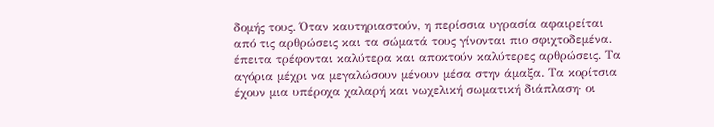δομής τους. Όταν καυτηριαστούν, η περίσσια υγρασία αφαιρείται από τις αρθρώσεις και τα σώματά τους γίνονται πιο σφιχτοδεμένα. έπειτα τρέφονται καλύτερα και αποκτούν καλύτερες αρθρώσεις. Τα αγόρια μέχρι να μεγαλώσουν μένουν μέσα στην άμαξα. Τα κορίτσια έχουν μια υπέροχα χαλαρή και νωχελική σωματική διάπλαση· οι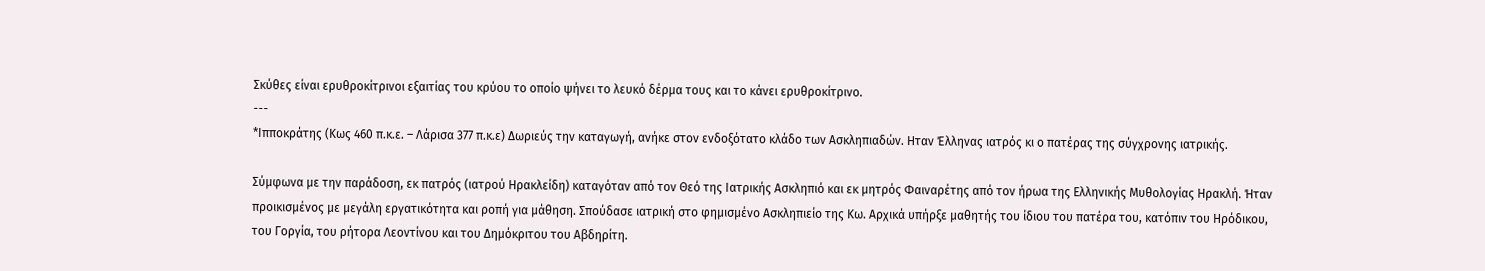Σκύθες είναι ερυθροκίτρινοι εξαιτίας του κρύου το οποίο ψήνει το λευκό δέρμα τους και το κάνει ερυθροκίτρινο.
---
*Ιπποκράτης (Κως 460 π.κ.ε. – Λάρισα 377 π.κ.ε) Δωριεύς την καταγωγή, ανήκε στον ενδοξότατο κλάδο των Ασκληπιαδών. Ηταν Έλληνας ιατρός κι ο πατέρας της σύγχρονης ιατρικής.

Σύμφωνα με την παράδοση, εκ πατρός (ιατρού Ηρακλείδη) καταγόταν από τον Θεό της Ιατρικής Ασκληπιό και εκ μητρός Φαιναρέτης από τον ήρωα της Ελληνικής Μυθολογίας Ηρακλή. Ήταν προικισμένος με μεγάλη εργατικότητα και ροπή για μάθηση. Σπούδασε ιατρική στο φημισμένο Ασκληπιείο της Κω. Αρχικά υπήρξε μαθητής του ίδιου του πατέρα του, κατόπιν του Ηρόδικου, του Γοργία, του ρήτορα Λεοντίνου και του Δημόκριτου του Αβδηρίτη.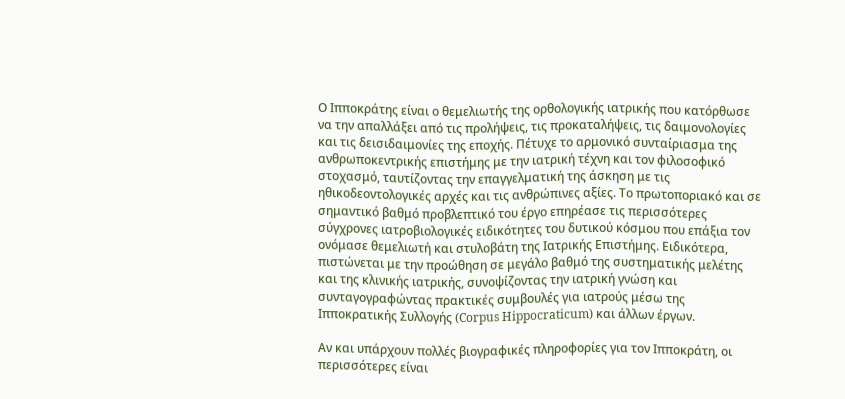Ο Ιπποκράτης είναι ο θεμελιωτής της ορθολογικής ιατρικής που κατόρθωσε να την απαλλάξει από τις προλήψεις, τις προκαταλήψεις, τις δαιμονολογίες και τις δεισιδαιμονίες της εποχής. Πέτυχε το αρμονικό συνταίριασμα της ανθρωποκεντρικής επιστήμης με την ιατρική τέχνη και τον φιλοσοφικό στοχασμό, ταυτίζοντας την επαγγελματική της άσκηση με τις ηθικοδεοντολογικές αρχές και τις ανθρώπινες αξίες. Το πρωτοποριακό και σε σημαντικό βαθμό προβλεπτικό του έργο επηρέασε τις περισσότερες σύγχρονες ιατροβιολογικές ειδικότητες του δυτικού κόσμου που επάξια τον ονόμασε θεμελιωτή και στυλοβάτη της Ιατρικής Επιστήμης. Ειδικότερα, πιστώνεται με την προώθηση σε μεγάλο βαθμό της συστηματικής μελέτης και της κλινικής ιατρικής, συνοψίζοντας την ιατρική γνώση και συνταγογραφώντας πρακτικές συμβουλές για ιατρούς μέσω της Ιπποκρατικής Συλλογής (Corpus Hippocraticum) και άλλων έργων.

Αν και υπάρχουν πολλές βιογραφικές πληροφορίες για τον Ιπποκράτη, οι περισσότερες είναι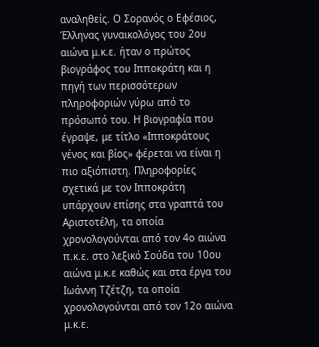αναληθείς. Ο Σορανός ο Εφέσιος, Έλληνας γυναικολόγος του 2ου αιώνα μ.κ.ε. ήταν ο πρώτος βιογράφος του Ιπποκράτη και η πηγή των περισσότερων πληροφοριών γύρω από το πρόσωπό του. Η βιογραφία που έγραψε, με τίτλο «Ιπποκράτους γένος και βίος» φέρεται να είναι η πιο αξιόπιστη. Πληροφορίες σχετικά με τον Ιπποκράτη υπάρχουν επίσης στα γραπτά του Αριστοτέλη, τα οποία χρονολογούνται από τον 4ο αιώνα π.κ.ε. στο λεξικό Σούδα του 10ου αιώνα μ.κ.ε καθώς και στα έργα του Ιωάννη Τζέτζη, τα οποία χρονολογούνται από τον 12ο αιώνα μ.κ.ε.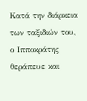Κατά την διάρκεια των ταξιδιών του, ο Ιπποκράτης θεράπευε και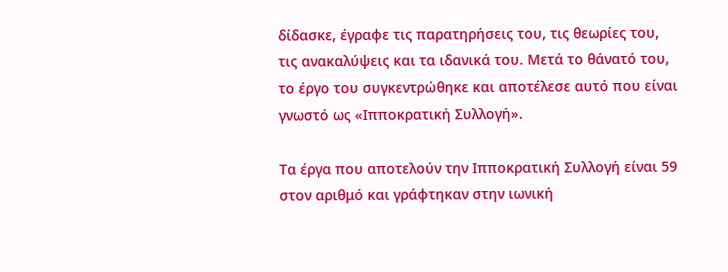δίδασκε, έγραφε τις παρατηρήσεις του, τις θεωρίες του, τις ανακαλύψεις και τα ιδανικά του. Μετά το θάνατό του, το έργο του συγκεντρώθηκε και αποτέλεσε αυτό που είναι γνωστό ως «Ιπποκρατική Συλλογή».

Τα έργα που αποτελούν την Ιπποκρατική Συλλογή είναι 59 στον αριθμό και γράφτηκαν στην ιωνική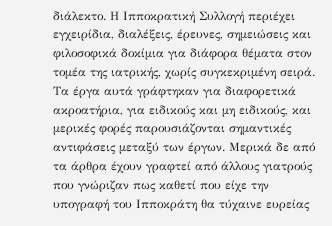διάλεκτο. Η Ιπποκρατική Συλλογή περιέχει εγχειρίδια, διαλέξεις, έρευνες, σημειώσεις και φιλοσοφικά δοκίμια για διάφορα θέματα στον τομέα της ιατρικής, χωρίς συγκεκριμένη σειρά. Τα έργα αυτά γράφτηκαν για διαφορετικά ακροατήρια, για ειδικούς και μη ειδικούς, και μερικές φορές παρουσιάζονται σημαντικές αντιφάσεις μεταξύ των έργων. Μερικά δε από τα άρθρα έχουν γραφτεί από άλλους γιατρούς που γνώριζαν πως καθετί που είχε την υπογραφή του Ιπποκράτη θα τύχαινε ευρείας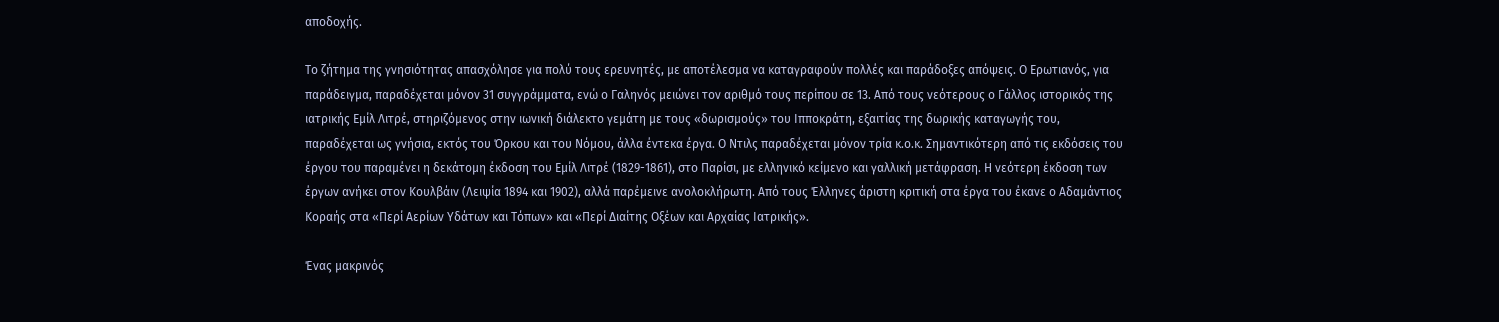αποδοχής.

Το ζήτημα της γνησιότητας απασχόλησε για πολύ τους ερευνητές, με αποτέλεσμα να καταγραφούν πολλές και παράδοξες απόψεις. Ο Ερωτιανός, για παράδειγμα, παραδέχεται μόνον 31 συγγράμματα, ενώ ο Γαληνός μειώνει τον αριθμό τους περίπου σε 13. Από τους νεότερους ο Γάλλος ιστορικός της ιατρικής Εμίλ Λιτρέ, στηριζόμενος στην ιωνική διάλεκτο γεμάτη με τους «δωρισμούς» του Ιπποκράτη, εξαιτίας της δωρικής καταγωγής του, παραδέχεται ως γνήσια, εκτός του Όρκου και του Νόμου, άλλα έντεκα έργα. Ο Ντιλς παραδέχεται μόνον τρία κ.ο.κ. Σημαντικότερη από τις εκδόσεις του έργου του παραμένει η δεκάτομη έκδοση του Εμίλ Λιτρέ (1829-1861), στο Παρίσι, με ελληνικό κείμενο και γαλλική μετάφραση. Η νεότερη έκδοση των έργων ανήκει στον Κουλβάιν (Λειψία 1894 και 1902), αλλά παρέμεινε ανολοκλήρωτη. Από τους Έλληνες άριστη κριτική στα έργα του έκανε ο Αδαμάντιος Κοραής στα «Περί Αερίων Υδάτων και Τόπων» και «Περί Διαίτης Οξέων και Αρχαίας Ιατρικής».

Ένας μακρινός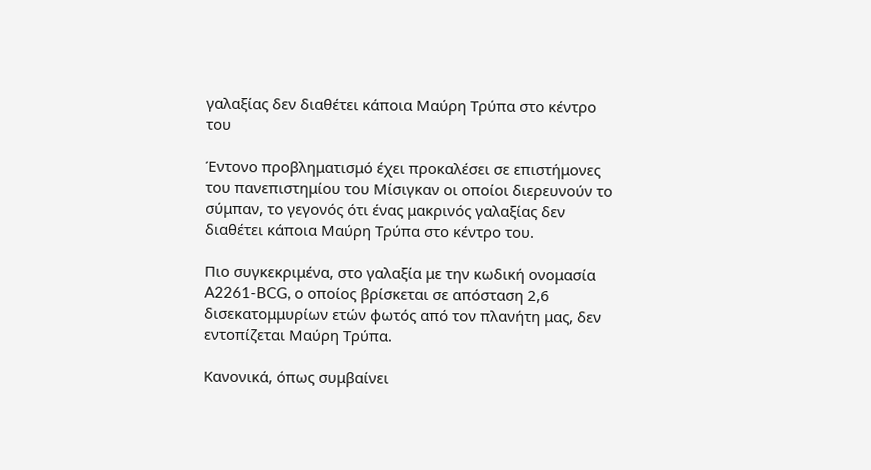γαλαξίας δεν διαθέτει κάποια Μαύρη Τρύπα στο κέντρο του

Έντονο προβληματισμό έχει προκαλέσει σε επιστήμονες του πανεπιστημίου του Μίσιγκαν οι οποίοι διερευνούν το σύμπαν, το γεγονός ότι ένας μακρινός γαλαξίας δεν διαθέτει κάποια Μαύρη Τρύπα στο κέντρο του.

Πιο συγκεκριμένα, στο γαλαξία με την κωδική ονομασία A2261-BCG, ο οποίος βρίσκεται σε απόσταση 2,6 δισεκατομμυρίων ετών φωτός από τον πλανήτη μας, δεν εντοπίζεται Μαύρη Τρύπα.

Κανονικά, όπως συμβαίνει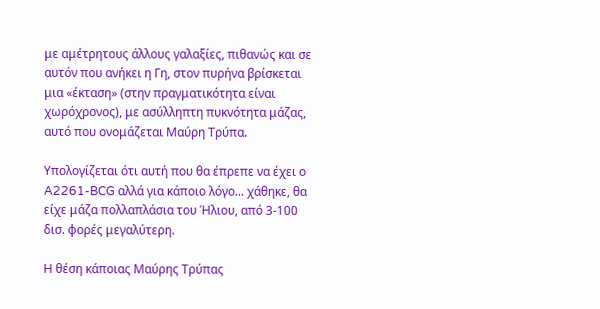με αμέτρητους άλλους γαλαξίες, πιθανώς και σε αυτόν που ανήκει η Γη, στον πυρήνα βρίσκεται μια «έκταση» (στην πραγματικότητα είναι χωρόχρονος), με ασύλληπτη πυκνότητα μάζας, αυτό που ονομάζεται Μαύρη Τρύπα.

Υπολογίζεται ότι αυτή που θα έπρεπε να έχει ο A2261-BCG αλλά για κάποιο λόγο... χάθηκε, θα είχε μάζα πολλαπλάσια του Ήλιου, από 3-100 δισ. φορές μεγαλύτερη.

Η θέση κάποιας Μαύρης Τρύπας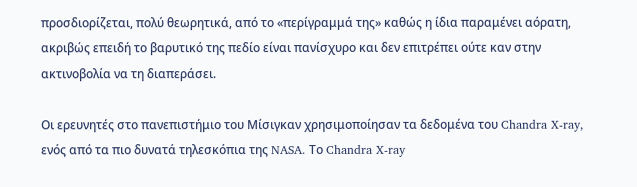προσδιορίζεται, πολύ θεωρητικά, από το «περίγραμμά της» καθώς η ίδια παραμένει αόρατη, ακριβώς επειδή το βαρυτικό της πεδίο είναι πανίσχυρο και δεν επιτρέπει ούτε καν στην ακτινοβολία να τη διαπεράσει.

Οι ερευνητές στο πανεπιστήμιο του Μίσιγκαν χρησιμοποίησαν τα δεδομένα του Chandra X-ray, ενός από τα πιο δυνατά τηλεσκόπια της NASA. Το Chandra X-ray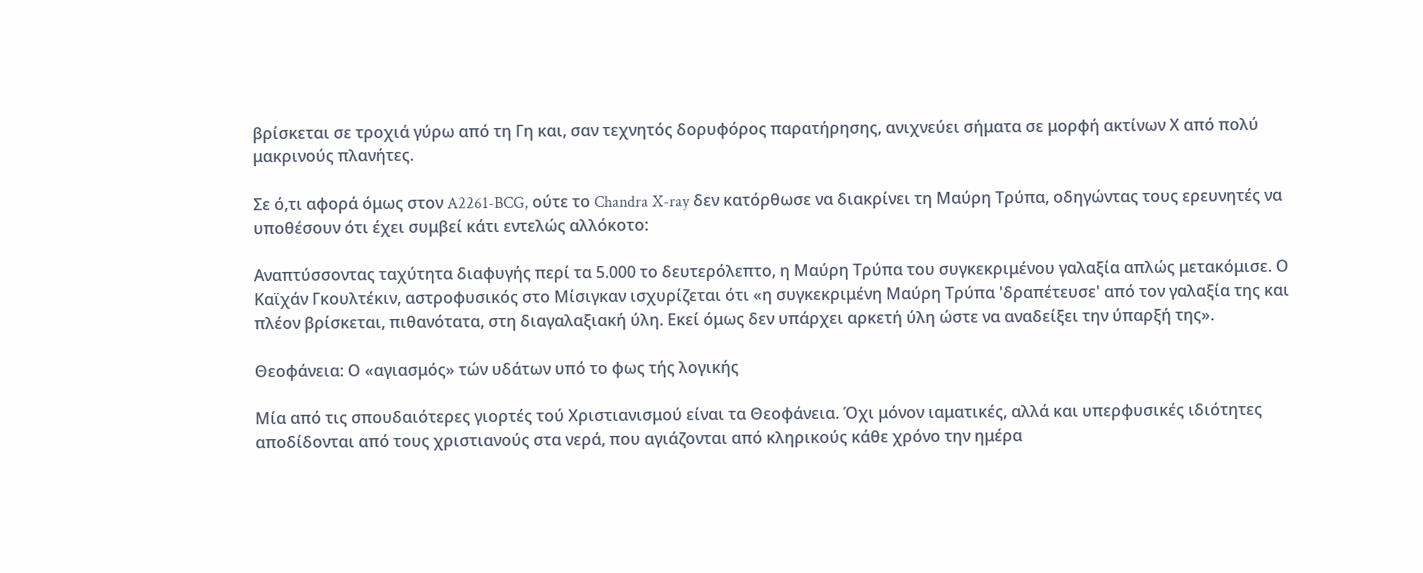βρίσκεται σε τροχιά γύρω από τη Γη και, σαν τεχνητός δορυφόρος παρατήρησης, ανιχνεύει σήματα σε μορφή ακτίνων Χ από πολύ μακρινούς πλανήτες.

Σε ό,τι αφορά όμως στον A2261-BCG, ούτε το Chandra X-ray δεν κατόρθωσε να διακρίνει τη Μαύρη Τρύπα, οδηγώντας τους ερευνητές να υποθέσουν ότι έχει συμβεί κάτι εντελώς αλλόκοτο:

Αναπτύσσοντας ταχύτητα διαφυγής περί τα 5.000 το δευτερόλεπτο, η Μαύρη Τρύπα του συγκεκριμένου γαλαξία απλώς μετακόμισε. Ο Καϊχάν Γκουλτέκιν, αστροφυσικός στο Μίσιγκαν ισχυρίζεται ότι «η συγκεκριμένη Μαύρη Τρύπα 'δραπέτευσε' από τον γαλαξία της και πλέον βρίσκεται, πιθανότατα, στη διαγαλαξιακή ύλη. Εκεί όμως δεν υπάρχει αρκετή ύλη ώστε να αναδείξει την ύπαρξή της».

Θεοφάνεια: Ο «αγιασμός» τών υδάτων υπό το φως τής λογικής

Μία από τις σπουδαιότερες γιορτές τού Χριστιανισμού είναι τα Θεοφάνεια. Όχι μόνον ιαματικές, αλλά και υπερφυσικές ιδιότητες αποδίδονται από τους χριστιανούς στα νερά, που αγιάζονται από κληρικούς κάθε χρόνο την ημέρα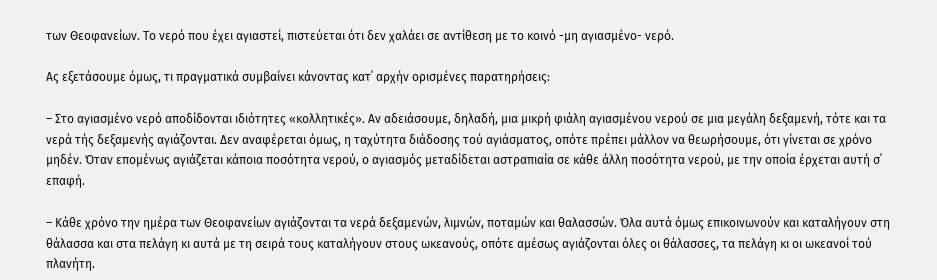των Θεοφανείων. Το νερό που έχει αγιαστεί, πιστεύεται ότι δεν χαλάει σε αντίθεση με το κοινό -μη αγιασμένο- νερό.

Ας εξετάσουμε όμως, τι πραγματικά συμβαίνει κάνοντας κατ΄ αρχήν ορισμένες παρατηρήσεις:

– Στο αγιασμένο νερό αποδίδονται ιδιότητες «κολλητικές». Αν αδειάσουμε, δηλαδή, μια μικρή φιάλη αγιασμένου νερού σε μια μεγάλη δεξαμενή, τότε και τα νερά τής δεξαμενής αγιάζονται. Δεν αναφέρεται όμως, η ταχύτητα διάδοσης τού αγιάσματος, οπότε πρέπει μάλλον να θεωρήσουμε, ότι γίνεται σε χρόνο μηδέν. Όταν επομένως αγιάζεται κάποια ποσότητα νερού, ο αγιασμός μεταδίδεται αστραπιαία σε κάθε άλλη ποσότητα νερού, με την οποία έρχεται αυτή σ΄ επαφή.

– Κάθε χρόνο την ημέρα των Θεοφανείων αγιάζονται τα νερά δεξαμενών, λιμνών, ποταμών και θαλασσών. Όλα αυτά όμως επικοινωνούν και καταλήγουν στη θάλασσα και στα πελάγη κι αυτά με τη σειρά τους καταλήγουν στους ωκεανούς, οπότε αμέσως αγιάζονται όλες οι θάλασσες, τα πελάγη κι οι ωκεανοί τού πλανήτη.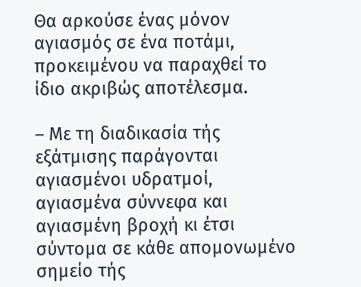Θα αρκούσε ένας μόνον αγιασμός σε ένα ποτάμι, προκειμένου να παραχθεί το ίδιο ακριβώς αποτέλεσμα.

– Με τη διαδικασία τής εξάτμισης παράγονται αγιασμένοι υδρατμοί, αγιασμένα σύννεφα και αγιασμένη βροχή κι έτσι σύντομα σε κάθε απομονωμένο σημείο τής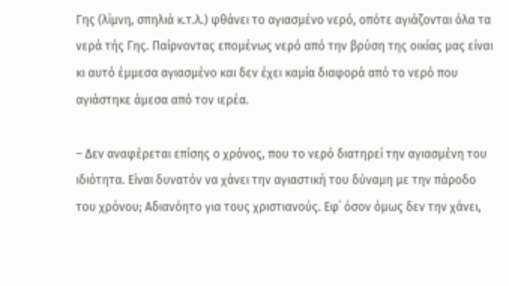Γης (λίμνη, σπηλιά κ.τ.λ.) φθάνει το αγιασμένο νερό, οπότε αγιάζονται όλα τα νερά τής Γης. Παίρνοντας επομένως νερό από την βρύση της οικίας μας είναι κι αυτό έμμεσα αγιασμένο και δεν έχει καμία διαφορά από το νερό που αγιάστηκε άμεσα από τον ιερέα.

– Δεν αναφέρεται επίσης ο χρόνος, που το νερό διατηρεί την αγιασμένη του ιδιότητα. Είναι δυνατόν να χάνει την αγιαστική του δύναμη με την πάροδο του χρόνου; Αδιανόητο για τους χριστιανούς. Εφ΄ όσον όμως δεν την χάνει,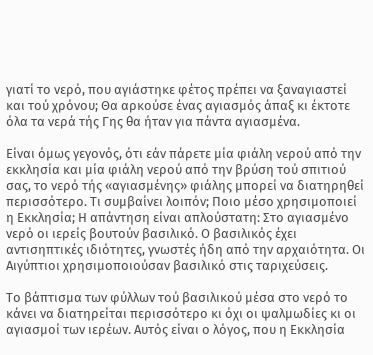γιατί το νερό, που αγιάστηκε φέτος πρέπει να ξαναγιαστεί και τού χρόνου; Θα αρκούσε ένας αγιασμός άπαξ κι έκτοτε όλα τα νερά τής Γης θα ήταν για πάντα αγιασμένα.

Είναι όμως γεγονός, ότι εάν πάρετε μία φιάλη νερού από την εκκλησία και μία φιάλη νερού από την βρύση τού σπιτιού σας, το νερό τής «αγιασμένης» φιάλης μπορεί να διατηρηθεί περισσότερο. Τι συμβαίνει λοιπόν; Ποιο μέσο χρησιμοποιεί η Εκκλησία; Η απάντηση είναι απλούστατη: Στο αγιασμένο νερό οι ιερείς βουτούν βασιλικό. Ο βασιλικός έχει αντισηπτικές ιδιότητες, γνωστές ήδη από την αρχαιότητα. Οι Αιγύπτιοι χρησιμοποιούσαν βασιλικό στις ταριχεύσεις.

Το βάπτισμα των φύλλων τού βασιλικού μέσα στο νερό το κάνει να διατηρείται περισσότερο κι όχι οι ψαλμωδίες κι οι αγιασμοί των ιερέων. Αυτός είναι ο λόγος, που η Εκκλησία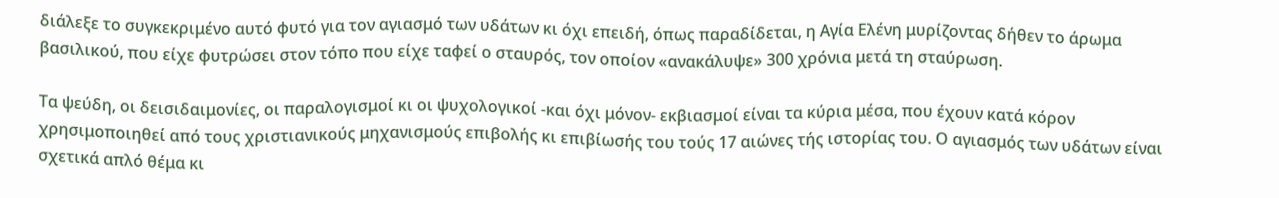διάλεξε το συγκεκριμένο αυτό φυτό για τον αγιασμό των υδάτων κι όχι επειδή, όπως παραδίδεται, η Αγία Ελένη μυρίζοντας δήθεν το άρωμα βασιλικού, που είχε φυτρώσει στον τόπο που είχε ταφεί ο σταυρός, τον οποίον «ανακάλυψε» 300 χρόνια μετά τη σταύρωση.

Τα ψεύδη, οι δεισιδαιμονίες, οι παραλογισμοί κι οι ψυχολογικοί -και όχι μόνον- εκβιασμοί είναι τα κύρια μέσα, που έχουν κατά κόρον χρησιμοποιηθεί από τους χριστιανικούς μηχανισμούς επιβολής κι επιβίωσής του τούς 17 αιώνες τής ιστορίας του. Ο αγιασμός των υδάτων είναι σχετικά απλό θέμα κι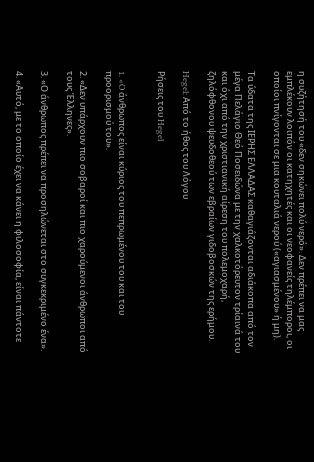η συζήτησή του «δεν σηκώνει πολύ νερό». Δεν πρέπει να μας εμπλέκουν λοιπόν οι κατηχητές και οι νεοφανείς τηλέμποροι, οι οποίοι πνίγονται σε μια κουταλιά νερού («αγιασμένου» ή μη).

Τα ύδατα της ΙΕΡΗΣ ΕΛΛΑΔΑΣ καθαγιάζονται αδιάκοπα από τον μέγα Πελάγιο Θεό Ποσειδώνα με την χαλκοτόρευτον τρίαινά του και όχι από την χριστιανική αίρεση του πολεμοχαρή, ζηλόφθονου ψευδοθεού των εβραίων γιδοβοσκών της ερήμου.

Hegel: Από το ήθος του Λόγου

Ρήσεις του Hegel


1. «O άνθρωπος είναι κύριος του πεπρωμένου του και του προορισμού του».

2. «Δεν υπάρχουν πιο σοβαροί και πιο χαρούμενοι άνθρωποι από τους Έλληνες».

3. «Ο άνθρωπος πρέπει να προσηλώνεται στο συγκεκριμένο ένα».

4. «Αυτό, με το οποίο έχει να κάνει η φιλοσοφία, είναι πάντοτε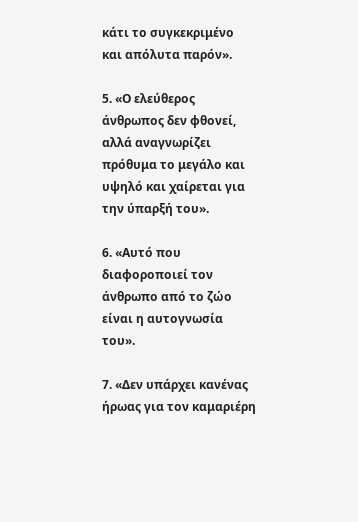κάτι το συγκεκριμένο και απόλυτα παρόν».

5. «Ο ελεύθερος άνθρωπος δεν φθονεί, αλλά αναγνωρίζει πρόθυμα το μεγάλο και υψηλό και χαίρεται για την ύπαρξή του».

6. «Αυτό που διαφοροποιεί τον άνθρωπο από το ζώο είναι η αυτογνωσία του».

7. «Δεν υπάρχει κανένας ήρωας για τον καμαριέρη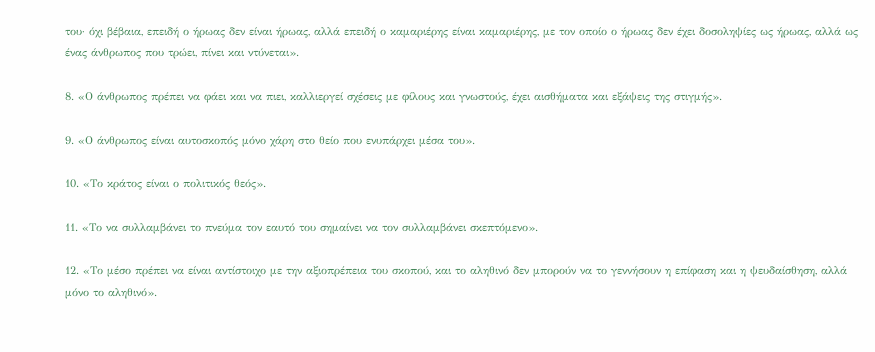του· όχι βέβαια, επειδή ο ήρωας δεν είναι ήρωας, αλλά επειδή ο καμαριέρης είναι καμαριέρης, με τον οποίο ο ήρωας δεν έχει δοσοληψίες ως ήρωας, αλλά ως ένας άνθρωπος που τρώει, πίνει και ντύνεται».

8. «Ο άνθρωπος πρέπει να φάει και να πιει, καλλιεργεί σχέσεις με φίλους και γνωστούς, έχει αισθήματα και εξάψεις της στιγμής».

9. «Ο άνθρωπος είναι αυτοσκοπός μόνο χάρη στο θείο που ενυπάρχει μέσα του».

10. «Το κράτος είναι ο πολιτικός θεός».

11. «Το να συλλαμβάνει το πνεύμα τον εαυτό του σημαίνει να τον συλλαμβάνει σκεπτόμενο».

12. «Το μέσο πρέπει να είναι αντίστοιχο με την αξιοπρέπεια του σκοπού, και το αληθινό δεν μπορούν να το γεννήσουν η επίφαση και η ψευδαίσθηση, αλλά μόνο το αληθινό».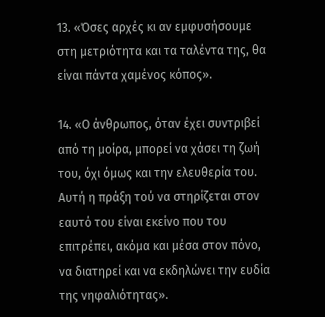13. «Όσες αρχές κι αν εμφυσήσουμε στη μετριότητα και τα ταλέντα της, θα είναι πάντα χαμένος κόπος».

14. «Ο άνθρωπος, όταν έχει συντριβεί από τη μοίρα, μπορεί να χάσει τη ζωή του, όχι όμως και την ελευθερία του. Αυτή η πράξη τού να στηρίζεται στον εαυτό του είναι εκείνο που του επιτρέπει, ακόμα και μέσα στον πόνο, να διατηρεί και να εκδηλώνει την ευδία της νηφαλιότητας».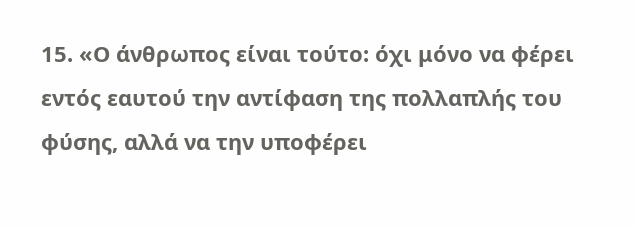15. «Ο άνθρωπος είναι τούτο: όχι μόνο να φέρει εντός εαυτού την αντίφαση της πολλαπλής του φύσης, αλλά να την υποφέρει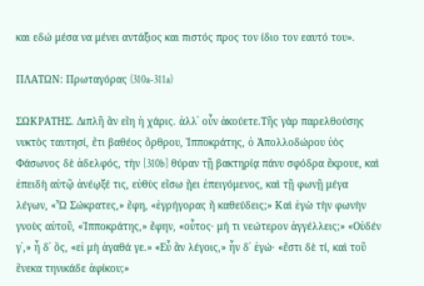και εδώ μέσα να μένει αντάξιος και πιστός προς τον ίδιο τον εαυτό του».

ΠΛΑΤΩΝ: Πρωταγόρας (310a-311a)

ΣΩΚΡΑΤΗΣ. Διπλῆ ἂν εἴη ἡ χάρις. ἀλλ᾽ οὖν ἀκούετε.Τῆς γὰρ παρελθούσης νυκτὸς ταυτησί, ἔτι βαθέος ὄρθρου, Ἱπποκράτης, ὁ Ἀπολλοδώρου ὑὸς Φάσωνος δὲ ἀδελφός, τὴν [310b] θύραν τῇ βακτηρίᾳ πάνυ σφόδρα ἔκρουε, καὶ ἐπειδὴ αὐτῷ ἀνέῳξέ τις, εὐθὺς εἴσω ᾔει ἐπειγόμενος, καὶ τῇ φωνῇ μέγα λέγων, «Ὦ Σώκρατες,» ἔφη, «ἐγρήγορας ἢ καθεύδεις;» Καὶ ἐγὼ τὴν φωνὴν γνοὺς αὐτοῦ, «Ἱπποκράτης,» ἔφην, «οὗτος· μή τι νεώτερον ἀγγέλλεις;» «Οὐδέν γ᾽,» ἦ δ᾽ ὅς, «εἰ μὴ ἀγαθά γε.» «Εὖ ἂν λέγοις,» ἦν δ᾽ ἐγώ· «ἔστι δὲ τί, καὶ τοῦ ἕνεκα τηνικάδε ἀφίκου;»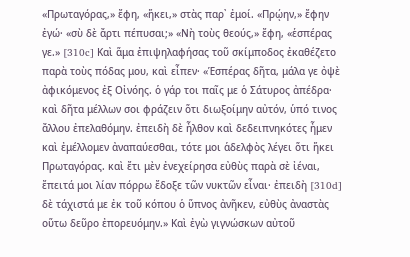«Πρωταγόρας,» ἔφη, «ἥκει,» στὰς παρ᾽ ἐμοί. «Πρῴην,» ἔφην ἐγώ· «σὺ δὲ ἄρτι πέπυσαι;» «Νὴ τοὺς θεούς,» ἔφη, «ἑσπέρας γε.» [310c] Καὶ ἅμα ἐπιψηλαφήσας τοῦ σκίμποδος ἐκαθέζετο παρὰ τοὺς πόδας μου, καὶ εἶπεν· «Ἑσπέρας δῆτα, μάλα γε ὀψὲ ἀφικόμενος ἐξ Οἰνόης. ὁ γάρ τοι παῖς με ὁ Σάτυρος ἀπέδρα· καὶ δῆτα μέλλων σοι φράζειν ὅτι διωξοίμην αὐτόν, ὑπό τινος ἄλλου ἐπελαθόμην. ἐπειδὴ δὲ ἦλθον καὶ δεδειπνηκότες ἦμεν καὶ ἐμέλλομεν ἀναπαύεσθαι, τότε μοι ἁδελφὸς λέγει ὅτι ἥκει Πρωταγόρας. καὶ ἔτι μὲν ἐνεχείρησα εὐθὺς παρὰ σὲ ἰέναι, ἔπειτά μοι λίαν πόρρω ἔδοξε τῶν νυκτῶν εἶναι· ἐπειδὴ [310d] δὲ τάχιστά με ἐκ τοῦ κόπου ὁ ὕπνος ἀνῆκεν, εὐθὺς ἀναστὰς οὕτω δεῦρο ἐπορευόμην.» Καὶ ἐγὼ γιγνώσκων αὐτοῦ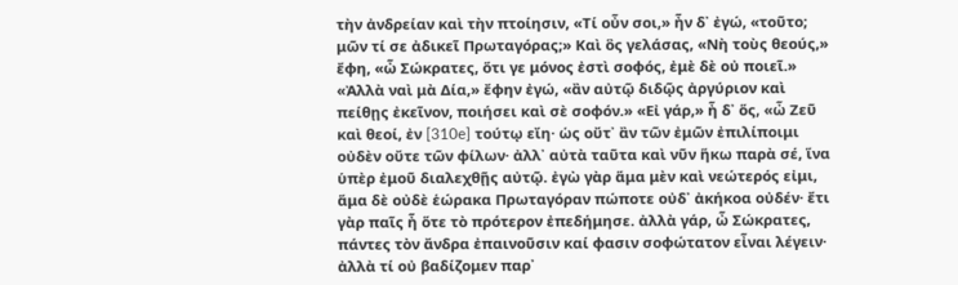τὴν ἀνδρείαν καὶ τὴν πτοίησιν, «Τί οὖν σοι,» ἦν δ᾽ ἐγώ, «τοῦτο; μῶν τί σε ἀδικεῖ Πρωταγόρας;» Καὶ ὃς γελάσας, «Νὴ τοὺς θεούς,» ἔφη, «ὦ Σώκρατες, ὅτι γε μόνος ἐστὶ σοφός, ἐμὲ δὲ οὐ ποιεῖ.» «Ἀλλὰ ναὶ μὰ Δία,» ἔφην ἐγώ, «ἂν αὐτῷ διδῷς ἀργύριον καὶ πείθῃς ἐκεῖνον, ποιήσει καὶ σὲ σοφόν.» «Εἰ γάρ,» ἦ δ᾽ ὅς, «ὦ Ζεῦ καὶ θεοί, ἐν [310e] τούτῳ εἴη· ὡς οὔτ᾽ ἂν τῶν ἐμῶν ἐπιλίποιμι οὐδὲν οὔτε τῶν φίλων· ἀλλ᾽ αὐτὰ ταῦτα καὶ νῦν ἥκω παρὰ σέ, ἵνα ὑπὲρ ἐμοῦ διαλεχθῇς αὐτῷ. ἐγὼ γὰρ ἅμα μὲν καὶ νεώτερός εἰμι, ἅμα δὲ οὐδὲ ἑώρακα Πρωταγόραν πώποτε οὐδ᾽ ἀκήκοα οὐδέν· ἔτι γὰρ παῖς ἦ ὅτε τὸ πρότερον ἐπεδήμησε. ἀλλὰ γάρ, ὦ Σώκρατες, πάντες τὸν ἄνδρα ἐπαινοῦσιν καί φασιν σοφώτατον εἶναι λέγειν· ἀλλὰ τί οὐ βαδίζομεν παρ᾽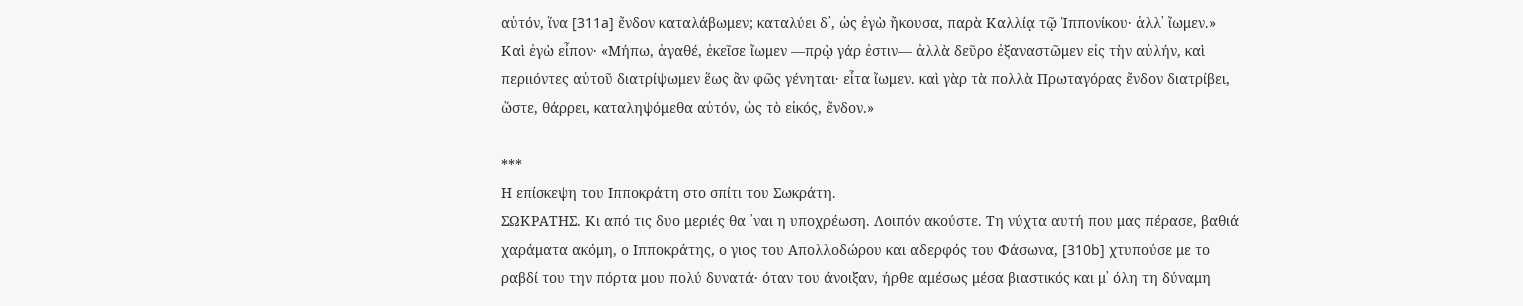αὐτόν, ἵνα [311a] ἔνδον καταλάβωμεν; καταλύει δ᾽, ὡς ἐγὼ ἤκουσα, παρὰ Καλλίᾳ τῷ Ἱππονίκου· ἀλλ᾽ ἴωμεν.» Καὶ ἐγὼ εἶπον· «Μήπω, ἀγαθέ, ἐκεῖσε ἴωμεν —πρῲ γάρ ἐστιν— ἀλλὰ δεῦρο ἐξαναστῶμεν εἰς τὴν αὐλήν, καὶ περιιόντες αὐτοῦ διατρίψωμεν ἕως ἂν φῶς γένηται· εἶτα ἴωμεν. καὶ γὰρ τὰ πολλὰ Πρωταγόρας ἔνδον διατρίβει, ὥστε, θάρρει, καταληψόμεθα αὐτόν, ὡς τὸ εἰκός, ἔνδον.»

***
Η επίσκεψη του Ιπποκράτη στο σπίτι του Σωκράτη.
ΣΩΚΡΑΤΗΣ. Κι από τις δυο μεριές θα ᾽ναι η υποχρέωση. Λοιπόν ακούστε. Τη νύχτα αυτή που μας πέρασε, βαθιά χαράματα ακόμη, ο Ιπποκράτης, ο γιος του Απολλοδώρου και αδερφός του Φάσωνα, [310b] χτυπούσε με το ραβδί του την πόρτα μου πολύ δυνατά· όταν του άνοιξαν, ήρθε αμέσως μέσα βιαστικός και μ᾽ όλη τη δύναμη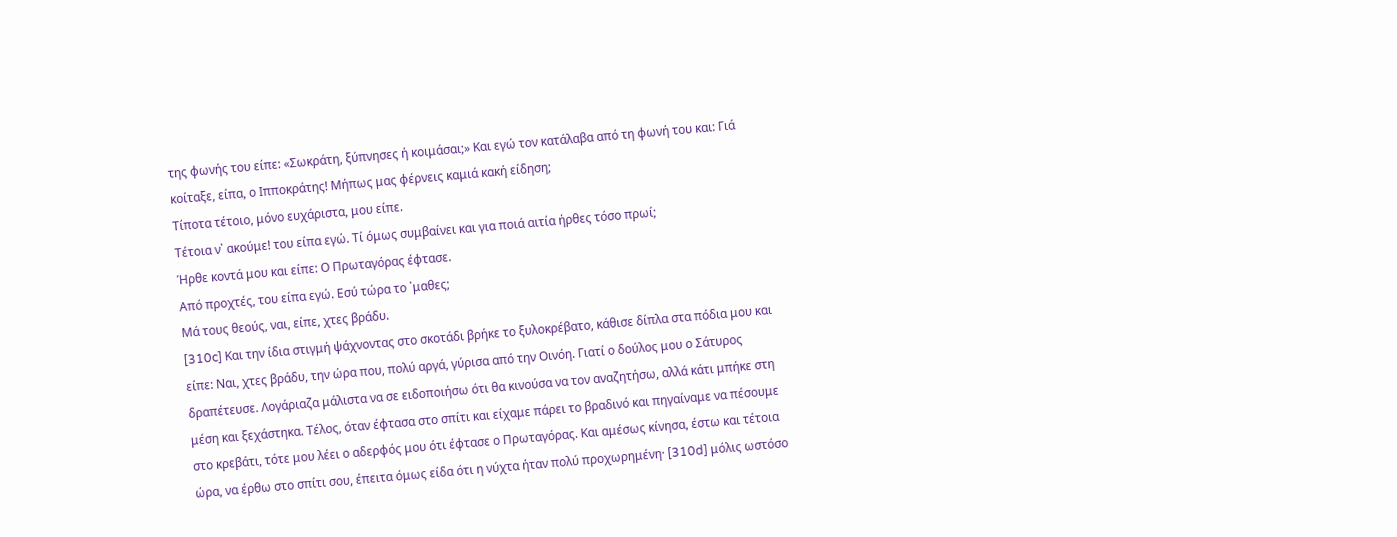της φωνής του είπε: «Σωκράτη, ξύπνησες ή κοιμάσαι;» Και εγώ τον κατάλαβα από τη φωνή του και: Γιά κοίταξε, είπα, ο Ιπποκράτης! Μήπως μας φέρνεις καμιά κακή είδηση;
Τίποτα τέτοιο, μόνο ευχάριστα, μου είπε.
Τέτοια ν᾽ ακούμε! του είπα εγώ. Τί όμως συμβαίνει και για ποιά αιτία ήρθες τόσο πρωί;
Ήρθε κοντά μου και είπε: Ο Πρωταγόρας έφτασε.
Από προχτές, του είπα εγώ. Εσύ τώρα το ᾽μαθες;
Μά τους θεούς, ναι, είπε, χτες βράδυ.
[310c] Και την ίδια στιγμή ψάχνοντας στο σκοτάδι βρήκε το ξυλοκρέβατο, κάθισε δίπλα στα πόδια μου και είπε: Ναι, χτες βράδυ, την ώρα που, πολύ αργά, γύρισα από την Οινόη. Γιατί ο δούλος μου ο Σάτυρος δραπέτευσε. Λογάριαζα μάλιστα να σε ειδοποιήσω ότι θα κινούσα να τον αναζητήσω, αλλά κάτι μπήκε στη μέση και ξεχάστηκα. Τέλος, όταν έφτασα στο σπίτι και είχαμε πάρει το βραδινό και πηγαίναμε να πέσουμε στο κρεβάτι, τότε μου λέει ο αδερφός μου ότι έφτασε ο Πρωταγόρας. Και αμέσως κίνησα, έστω και τέτοια ώρα, να έρθω στο σπίτι σου, έπειτα όμως είδα ότι η νύχτα ήταν πολύ προχωρημένη· [310d] μόλις ωστόσο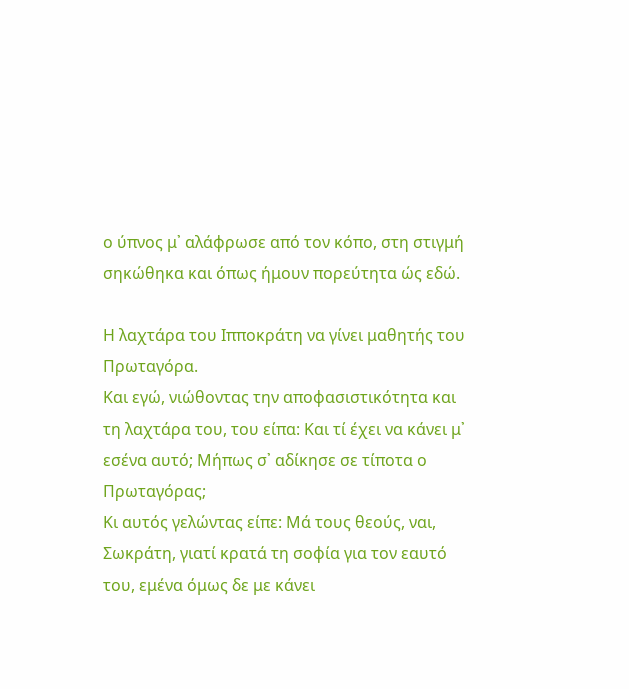ο ύπνος μ᾽ αλάφρωσε από τον κόπο, στη στιγμή σηκώθηκα και όπως ήμουν πορεύτητα ώς εδώ.

Η λαχτάρα του Ιπποκράτη να γίνει μαθητής του Πρωταγόρα.
Και εγώ, νιώθοντας την αποφασιστικότητα και τη λαχτάρα του, του είπα: Και τί έχει να κάνει μ᾽ εσένα αυτό; Μήπως σ᾽ αδίκησε σε τίποτα ο Πρωταγόρας;
Κι αυτός γελώντας είπε: Μά τους θεούς, ναι, Σωκράτη, γιατί κρατά τη σοφία για τον εαυτό του, εμένα όμως δε με κάνει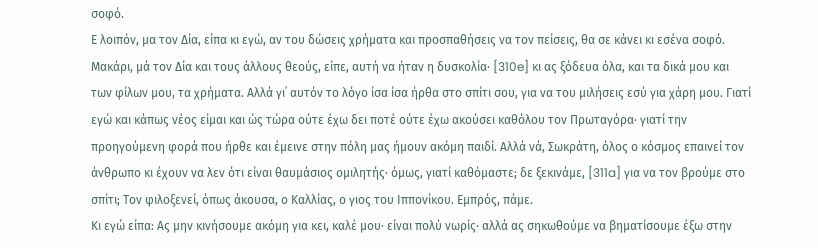σοφό.
Ε λοιπόν, μα τον Δία, είπα κι εγώ, αν του δώσεις χρήματα και προσπαθήσεις να τον πείσεις, θα σε κάνει κι εσένα σοφό.
Μακάρι, μά τον Δία και τους άλλους θεούς, είπε, αυτή να ήταν η δυσκολία· [310e] κι ας ξόδευα όλα, και τα δικά μου και των φίλων μου, τα χρήματα. Αλλά γι᾽ αυτόν το λόγο ίσα ίσα ήρθα στο σπίτι σου, για να του μιλήσεις εσύ για χάρη μου. Γιατί εγώ και κάπως νέος είμαι και ώς τώρα ούτε έχω δει ποτέ ούτε έχω ακούσει καθόλου τον Πρωταγόρα· γιατί την προηγούμενη φορά που ήρθε και έμεινε στην πόλη μας ήμουν ακόμη παιδί. Αλλά νά, Σωκράτη, όλος ο κόσμος επαινεί τον άνθρωπο κι έχουν να λεν ότι είναι θαυμάσιος ομιλητής· όμως, γιατί καθόμαστε; δε ξεκινάμε, [311a] για να τον βρούμε στο σπίτι; Τον φιλοξενεί, όπως άκουσα, ο Καλλίας, ο γιος του Ιππονίκου. Εμπρός, πάμε.
Κι εγώ είπα: Ας μην κινήσουμε ακόμη για κει, καλέ μου· είναι πολύ νωρίς· αλλά ας σηκωθούμε να βηματίσουμε έξω στην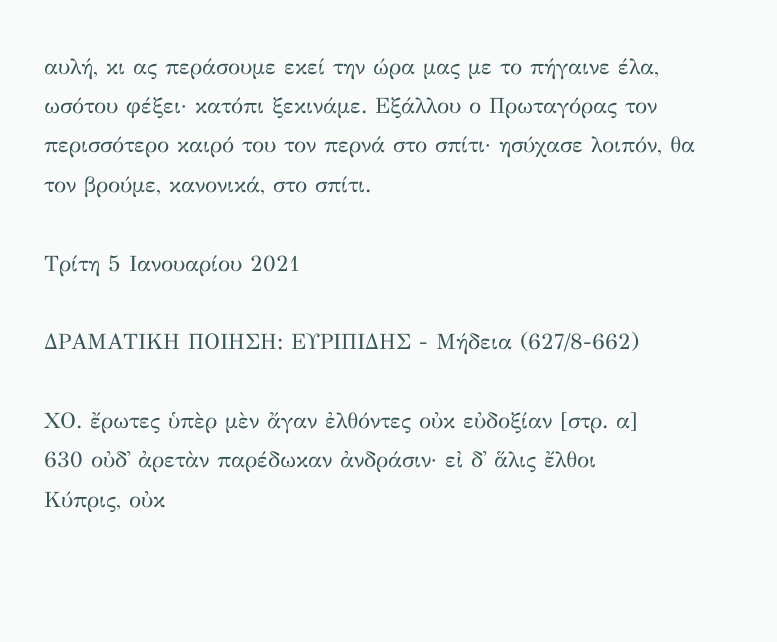αυλή, κι ας περάσουμε εκεί την ώρα μας με το πήγαινε έλα, ωσότου φέξει· κατόπι ξεκινάμε. Εξάλλου ο Πρωταγόρας τον περισσότερο καιρό του τον περνά στο σπίτι· ησύχασε λοιπόν, θα τον βρούμε, κανονικά, στο σπίτι.

Τρίτη 5 Ιανουαρίου 2021

ΔΡΑΜΑΤΙΚΗ ΠΟΙΗΣΗ: ΕΥΡΙΠΙΔΗΣ - Μήδεια (627/8-662)

ΧΟ. ἔρωτες ὑπὲρ μὲν ἄγαν ἐλθόντες οὐκ εὐδοξίαν [στρ. α]
630 οὐδ᾽ ἀρετὰν παρέδωκαν ἀνδράσιν· εἰ δ᾽ ἅλις ἔλθοι
Κύπρις, οὐκ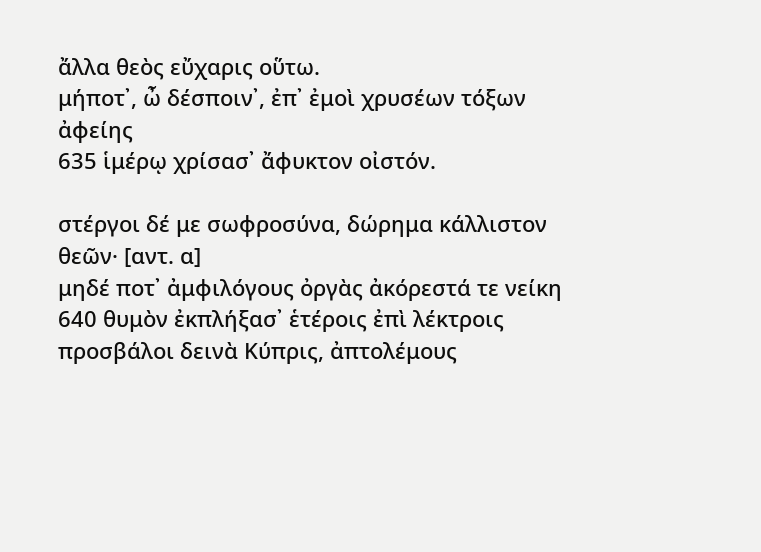ἄλλα θεὸς εὔχαρις οὕτω.
μήποτ᾽, ὦ δέσποιν᾽, ἐπ᾽ ἐμοὶ χρυσέων τόξων ἀφείης
635 ἱμέρῳ χρίσασ᾽ ἄφυκτον οἰστόν.

στέργοι δέ με σωφροσύνα, δώρημα κάλλιστον θεῶν· [αντ. α]
μηδέ ποτ᾽ ἀμφιλόγους ὀργὰς ἀκόρεστά τε νείκη
640 θυμὸν ἐκπλήξασ᾽ ἑτέροις ἐπὶ λέκτροις
προσβάλοι δεινὰ Κύπρις, ἀπτολέμους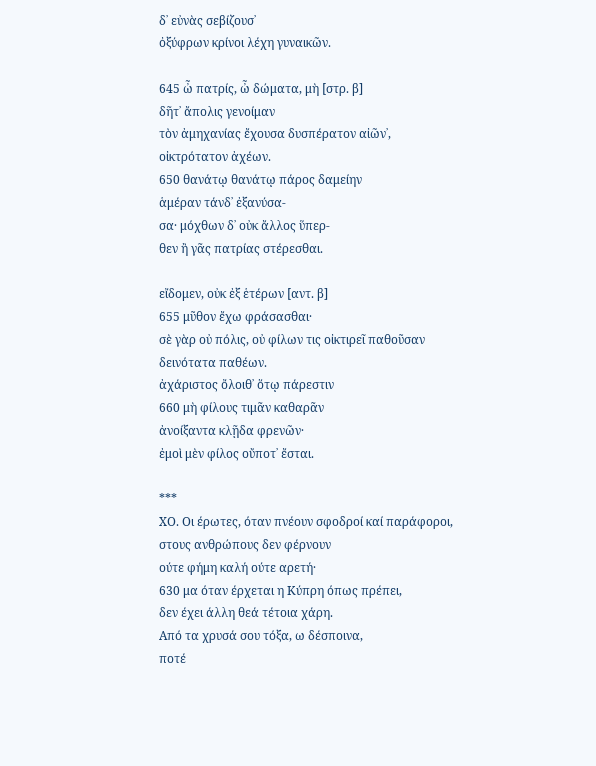δ᾽ εὐνὰς σεβίζουσ᾽
ὀξύφρων κρίνοι λέχη γυναικῶν.

645 ὦ πατρίς, ὦ δώματα, μὴ [στρ. β]
δῆτ᾽ ἄπολις γενοίμαν
τὸν ἀμηχανίας ἔχουσα δυσπέρατον αἰῶν᾽,
οἰκτρότατον ἀχέων.
650 θανάτῳ θανάτῳ πάρος δαμείην
ἁμέραν τάνδ᾽ ἐξανύσα-
σα· μόχθων δ᾽ οὐκ ἄλλος ὕπερ-
θεν ἢ γᾶς πατρίας στέρεσθαι.

εἴδομεν, οὐκ ἐξ ἑτέρων [αντ. β]
655 μῦθον ἔχω φράσασθαι·
σὲ γὰρ οὐ πόλις, οὐ φίλων τις οἰκτιρεῖ παθοῦσαν
δεινότατα παθέων.
ἀχάριστος ὄλοιθ᾽ ὅτῳ πάρεστιν
660 μὴ φίλους τιμᾶν καθαρᾶν
ἀνοίξαντα κλῇδα φρενῶν·
ἐμοὶ μὲν φίλος οὔποτ᾽ ἔσται.

***
ΧΟ. Οι έρωτες, όταν πνέουν σφοδροί καί παράφοροι,
στους ανθρώπους δεν φέρνουν
ούτε φήμη καλή ούτε αρετή·
630 μα όταν έρχεται η Κύπρη όπως πρέπει,
δεν έχει άλλη θεά τέτοια χάρη.
Από τα χρυσά σου τόξα, ω δέσποινα,
ποτέ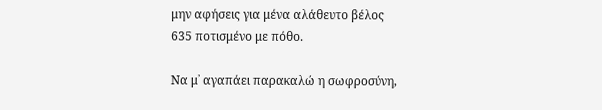μην αφήσεις για μένα αλάθευτο βέλος
635 ποτισμένο με πόθο.

Να μ᾽ αγαπάει παρακαλώ η σωφροσύνη,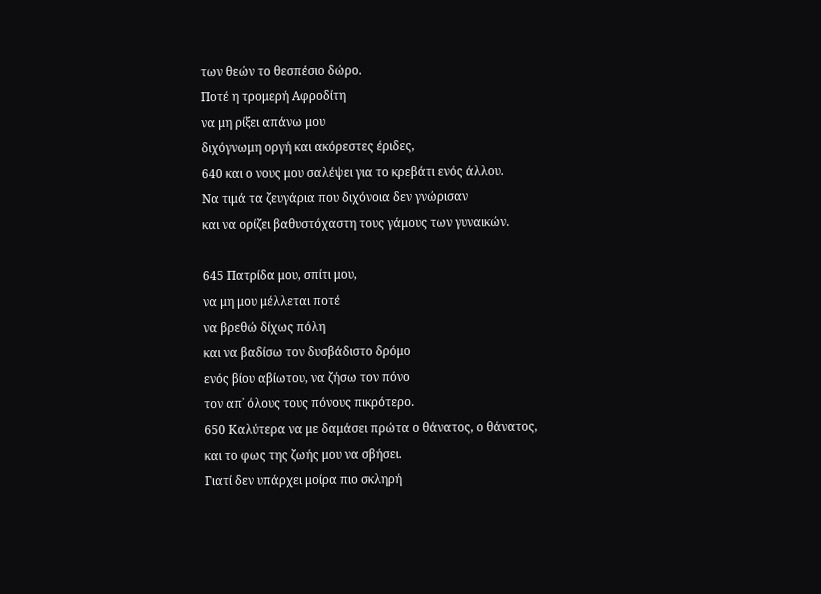των θεών το θεσπέσιο δώρο.
Ποτέ η τρομερή Αφροδίτη
να μη ρίξει απάνω μου
διχόγνωμη οργή και ακόρεστες έριδες,
640 και ο νους μου σαλέψει για το κρεβάτι ενός άλλου.
Να τιμά τα ζευγάρια που διχόνοια δεν γνώρισαν
και να ορίζει βαθυστόχαστη τους γάμους των γυναικών.

645 Πατρίδα μου, σπίτι μου,
να μη μου μέλλεται ποτέ
να βρεθώ δίχως πόλη
και να βαδίσω τον δυσβάδιστο δρόμο
ενός βίου αβίωτου, να ζήσω τον πόνο
τον απ᾽ όλους τους πόνους πικρότερο.
650 Καλύτερα να με δαμάσει πρώτα ο θάνατος, ο θάνατος,
και το φως της ζωής μου να σβήσει.
Γιατί δεν υπάρχει μοίρα πιο σκληρή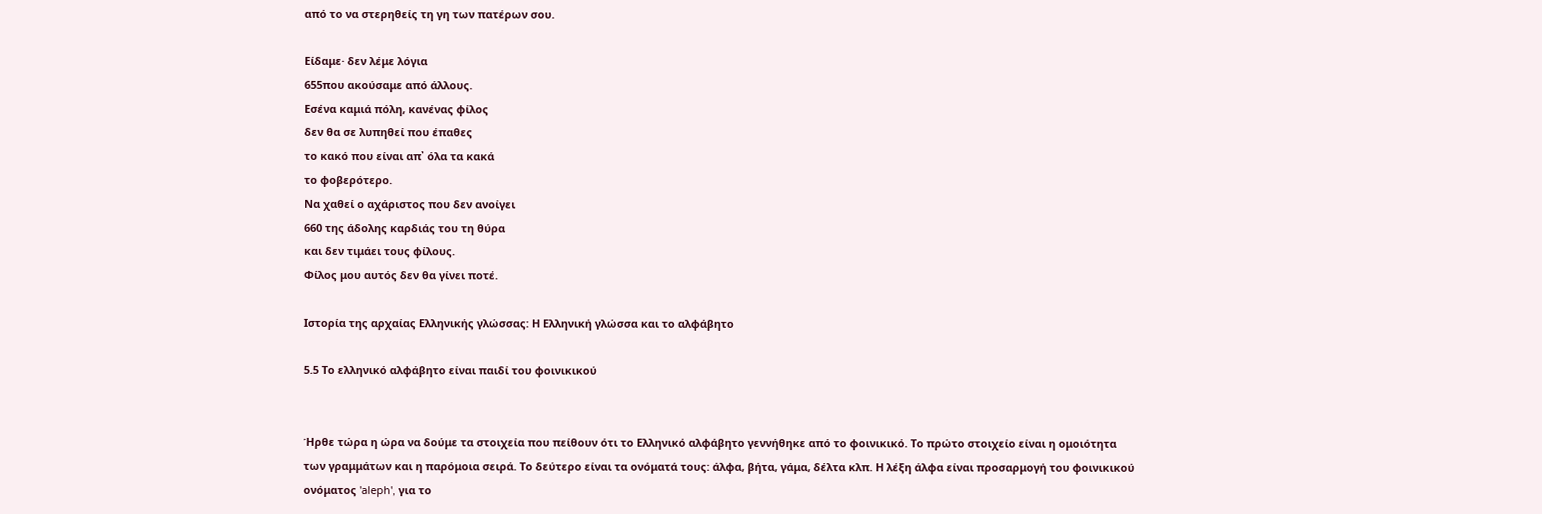από το να στερηθείς τη γη των πατέρων σου.

Είδαμε· δεν λέμε λόγια
655που ακούσαμε από άλλους.
Εσένα καμιά πόλη, κανένας φίλος
δεν θα σε λυπηθεί που έπαθες
το κακό που είναι απ᾽ όλα τα κακά
το φοβερότερο.
Να χαθεί ο αχάριστος που δεν ανοίγει
660 της άδολης καρδιάς του τη θύρα
και δεν τιμάει τους φίλους.
Φίλος μου αυτός δεν θα γίνει ποτέ.

Ιστορία της αρχαίας Ελληνικής γλώσσας: Η Eλληνική γλώσσα και το αλφάβητο

5.5 Το ελληνικό αλφάβητο είναι παιδί του φοινικικού


Ήρθε τώρα η ώρα να δούμε τα στοιχεία που πείθουν ότι το Ελληνικό αλφάβητο γεννήθηκε από το φοινικικό. Το πρώτο στοιχείο είναι η ομοιότητα των γραμμάτων και η παρόμοια σειρά. Το δεύτερο είναι τα ονόματά τους: άλφα, βήτα, γάμα, δέλτα κλπ. Η λέξη άλφα είναι προσαρμογή του φοινικικού ονόματος 'aleph', για το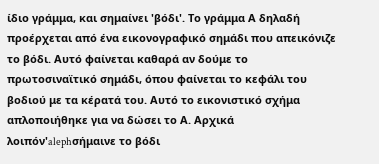ίδιο γράμμα, και σημαίνει 'βόδι'. Το γράμμα Α δηλαδή προέρχεται από ένα εικονογραφικό σημάδι που απεικόνιζε το βόδι. Αυτό φαίνεται καθαρά αν δούμε το πρωτοσιναϊτικό σημάδι, όπου φαίνεται το κεφάλι του βοδιού με τα κέρατά του. Αυτό το εικονιστικό σχήμα απλοποιήθηκε για να δώσει το Α. Αρχικά λοιπόν'alephσήμαινε το βόδι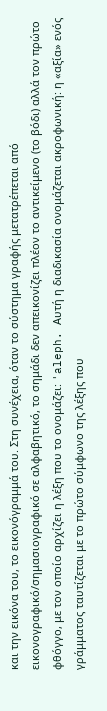και την εικόνα του, το εικονόγραμμά του. Στη συνέχεια, όταν το σύστημα γραφής μετατρέπεται από εικονογραφικό/σημασιογραφικό σε αλφαβητικό, το σημάδι δεν απεικονίζει πλέον το αντικείμενο (το βόδι) αλλά τον πρώτο φθόγγο, με τον οποίο αρχίζει η λέξη που το ονομάζει: 'aleph. Αυτή η διαδικασία ονομάζεται ακροφωνική: η «αξία» ενός γράμματος ταυτίζεται με το πρώτο σύμφωνο της λέξης που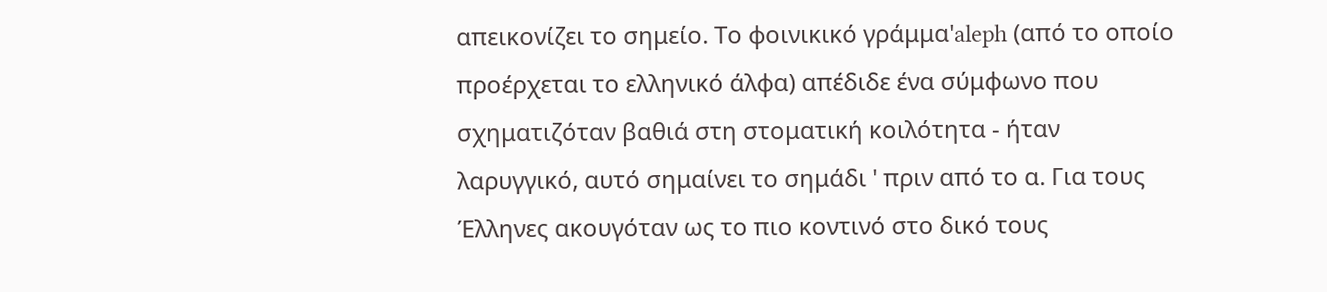απεικονίζει το σημείο. Το φοινικικό γράμμα'aleph (από το οποίο προέρχεται το ελληνικό άλφα) απέδιδε ένα σύμφωνο που σχηματιζόταν βαθιά στη στοματική κοιλότητα - ήταν λαρυγγικό, αυτό σημαίνει το σημάδι ' πριν από το α. Για τους Έλληνες ακουγόταν ως το πιο κοντινό στο δικό τους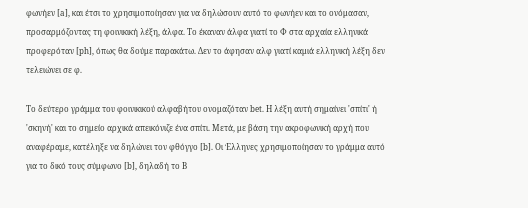φωνήεν [a], και έτσι το χρησιμοποίησαν για να δηλώσουν αυτό το φωνήεν και το ονόμασαν, προσαρμόζοντας τη φοινικική λέξη, άλφα. Το έκαναν άλφα γιατί το Φ στα αρχαία ελληνικά προφερόταν [ph], όπως θα δούμε παρακάτω. Δεν το άφησαν αλφ γιατί καμιά ελληνική λέξη δεν τελειώνει σε φ.

Το δεύτερο γράμμα του φοινικικού αλφαβήτου ονομαζόταν bet. Η λέξη αυτή σημαίνει 'σπίτι' ή 'σκηνή' και το σημείο αρχικά απεικόνιζε ένα σπίτι. Μετά, με βάση την ακροφωνική αρχή που αναφέραμε, κατέληξε να δηλώνει τον φθόγγο [b]. Οι Έλληνες χρησιμοποίησαν το γράμμα αυτό για το δικό τους σύμφωνο [b], δηλαδή το Β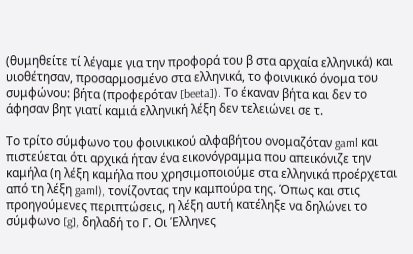(θυμηθείτε τί λέγαμε για την προφορά του β στα αρχαία ελληνικά) και υιοθέτησαν, προσαρμοσμένο στα ελληνικά, το φοινικικό όνομα του συμφώνου: βήτα (προφερόταν [beeta]). Το έκαναν βήτα και δεν το άφησαν βητ γιατί καμιά ελληνική λέξη δεν τελειώνει σε τ.

Το τρίτο σύμφωνο του φοινικικού αλφαβήτου ονομαζόταν gaml και πιστεύεται ότι αρχικά ήταν ένα εικονόγραμμα που απεικόνιζε την καμήλα (η λέξη καμήλα που χρησιμοποιούμε στα ελληνικά προέρχεται από τη λέξη gaml), τονίζοντας την καμπούρα της. Όπως και στις προηγούμενες περιπτώσεις, η λέξη αυτή κατέληξε να δηλώνει το σύμφωνο [g], δηλαδή το Γ. Οι Έλληνες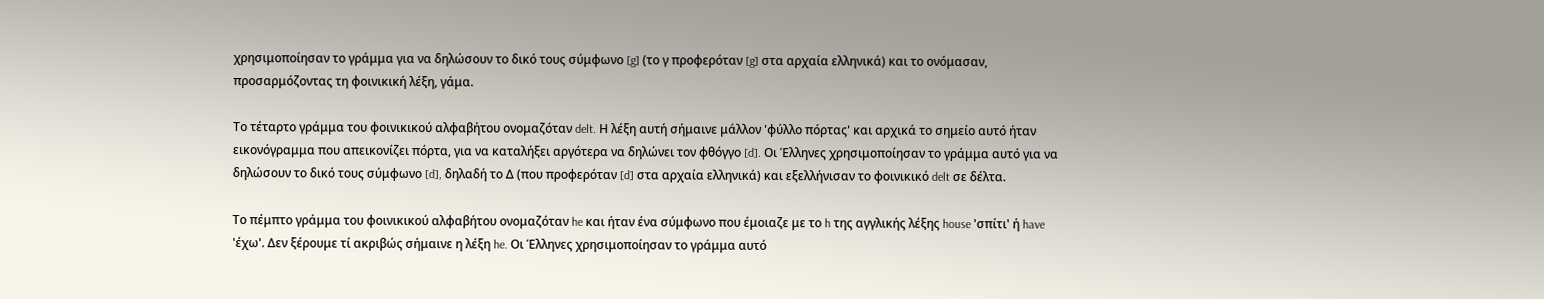χρησιμοποίησαν το γράμμα για να δηλώσουν το δικό τους σύμφωνο [g] (το γ προφερόταν [g] στα αρχαία ελληνικά) και το ονόμασαν, προσαρμόζοντας τη φοινικική λέξη, γάμα.

Το τέταρτο γράμμα του φοινικικού αλφαβήτου ονομαζόταν delt. Η λέξη αυτή σήμαινε μάλλον 'φύλλο πόρτας' και αρχικά το σημείο αυτό ήταν εικονόγραμμα που απεικονίζει πόρτα, για να καταλήξει αργότερα να δηλώνει τον φθόγγο [d]. Οι Έλληνες χρησιμοποίησαν το γράμμα αυτό για να δηλώσουν το δικό τους σύμφωνο [d], δηλαδή το Δ (που προφερόταν [d] στα αρχαία ελληνικά) και εξελλήνισαν το φοινικικό delt σε δέλτα.

Το πέμπτο γράμμα του φοινικικού αλφαβήτου ονομαζόταν he και ήταν ένα σύμφωνο που έμοιαζε με το h της αγγλικής λέξης house 'σπίτι' ή have 'έχω'. Δεν ξέρουμε τί ακριβώς σήμαινε η λέξη he. Οι Έλληνες χρησιμοποίησαν το γράμμα αυτό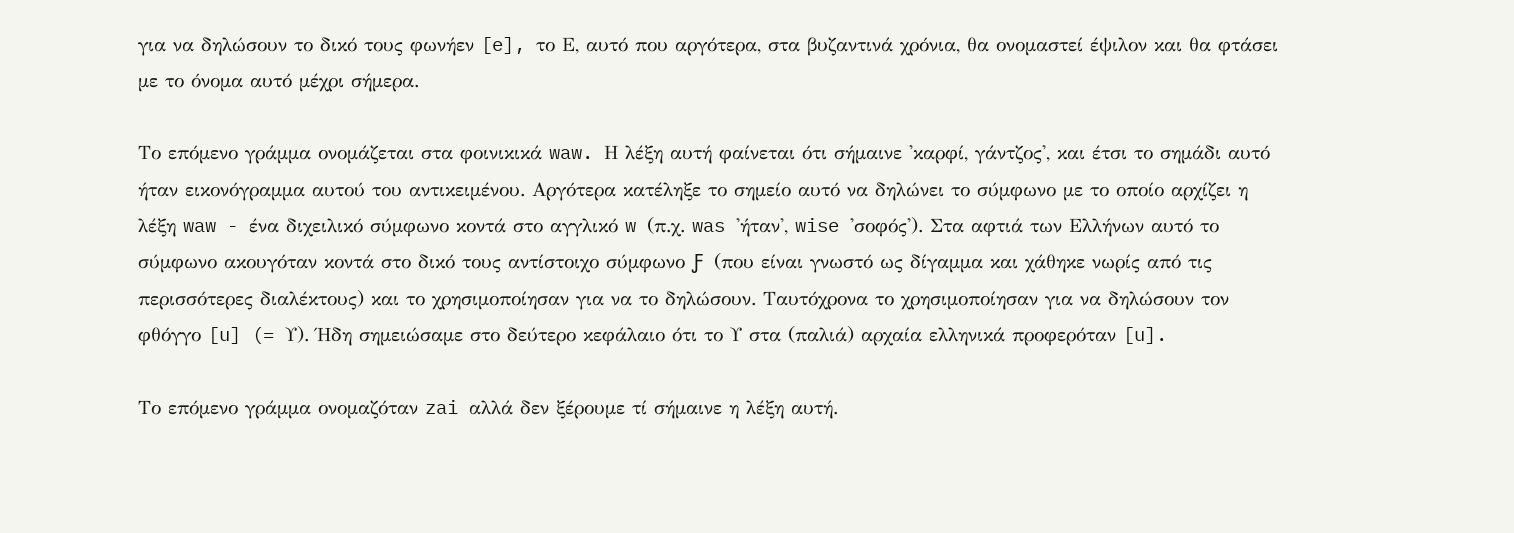για να δηλώσουν το δικό τους φωνήεν [e], το Ε, αυτό που αργότερα, στα βυζαντινά χρόνια, θα ονομαστεί έψιλον και θα φτάσει με το όνομα αυτό μέχρι σήμερα.

Το επόμενο γράμμα ονομάζεται στα φοινικικά waw. Η λέξη αυτή φαίνεται ότι σήμαινε 'καρφί, γάντζος', και έτσι το σημάδι αυτό ήταν εικονόγραμμα αυτού του αντικειμένου. Αργότερα κατέληξε το σημείο αυτό να δηλώνει το σύμφωνο με το οποίο αρχίζει η λέξη waw - ένα διχειλικό σύμφωνο κοντά στο αγγλικό w (π.χ. was 'ήταν', wise 'σοφός'). Στα αφτιά των Ελλήνων αυτό το σύμφωνο ακουγόταν κοντά στο δικό τους αντίστοιχο σύμφωνο Ƒ (που είναι γνωστό ως δίγαμμα και χάθηκε νωρίς από τις περισσότερες διαλέκτους) και το χρησιμοποίησαν για να το δηλώσουν. Ταυτόχρονα το χρησιμοποίησαν για να δηλώσουν τον φθόγγο [u] (= Υ). Ήδη σημειώσαμε στο δεύτερο κεφάλαιο ότι το Υ στα (παλιά) αρχαία ελληνικά προφερόταν [u].

Το επόμενο γράμμα ονομαζόταν zai αλλά δεν ξέρουμε τί σήμαινε η λέξη αυτή.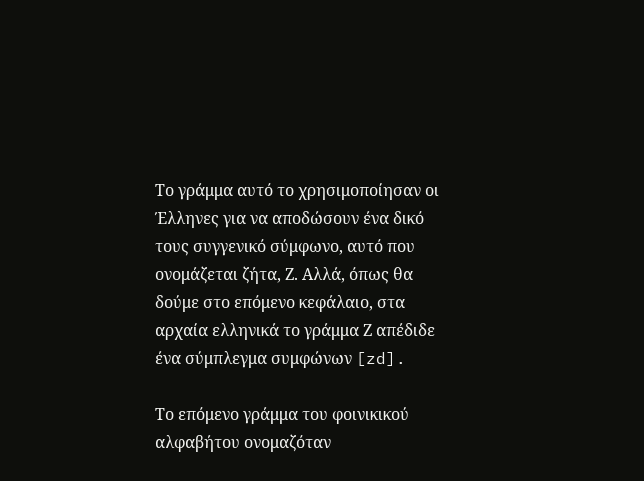Το γράμμα αυτό το χρησιμοποίησαν οι Έλληνες για να αποδώσουν ένα δικό τους συγγενικό σύμφωνο, αυτό που ονομάζεται ζήτα, Ζ. Αλλά, όπως θα δούμε στο επόμενο κεφάλαιο, στα αρχαία ελληνικά το γράμμα Ζ απέδιδε ένα σύμπλεγμα συμφώνων [zd].

Το επόμενο γράμμα του φοινικικού αλφαβήτου ονομαζόταν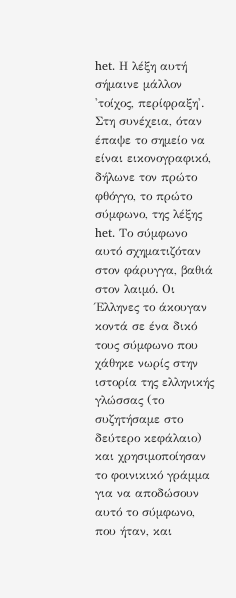het. Η λέξη αυτή σήμαινε μάλλον 'τοίχος, περίφραξη'. Στη συνέχεια, όταν έπαψε το σημείο να είναι εικονογραφικό, δήλωνε τον πρώτο φθόγγο, το πρώτο σύμφωνο, της λέξης het. Το σύμφωνο αυτό σχηματιζόταν στον φάρυγγα, βαθιά στον λαιμό. Οι Έλληνες το άκουγαν κοντά σε ένα δικό τους σύμφωνο που χάθηκε νωρίς στην ιστορία της ελληνικής γλώσσας (το συζητήσαμε στο δεύτερο κεφάλαιο) και χρησιμοποίησαν το φοινικικό γράμμα για να αποδώσουν αυτό το σύμφωνο, που ήταν, και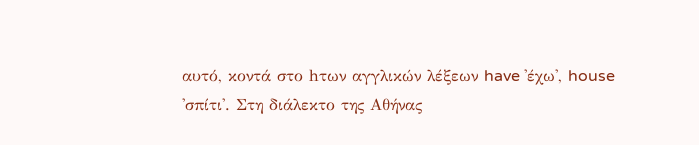αυτό, κοντά στο hτων αγγλικών λέξεων have 'έχω', house 'σπίτι'. Στη διάλεκτο της Αθήνας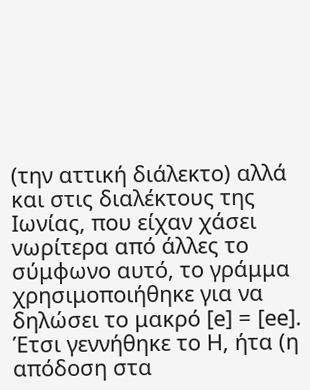(την αττική διάλεκτο) αλλά και στις διαλέκτους της Ιωνίας, που είχαν χάσει νωρίτερα από άλλες το σύμφωνο αυτό, το γράμμα χρησιμοποιήθηκε για να δηλώσει το μακρό [e] = [ee]. Έτσι γεννήθηκε το Η, ήτα (η απόδοση στα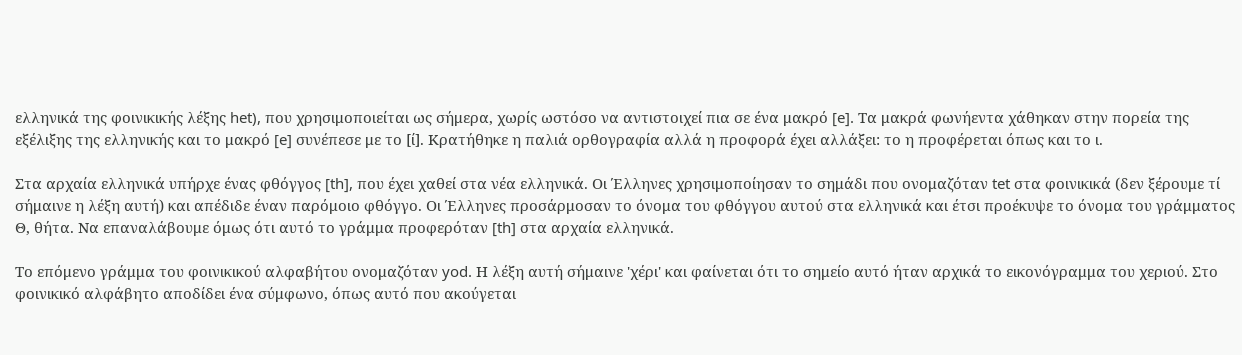ελληνικά της φοινικικής λέξης het), που χρησιμοποιείται ως σήμερα, χωρίς ωστόσο να αντιστοιχεί πια σε ένα μακρό [e]. Τα μακρά φωνήεντα χάθηκαν στην πορεία της εξέλιξης της ελληνικής και το μακρό [e] συνέπεσε με το [ί]. Κρατήθηκε η παλιά ορθογραφία αλλά η προφορά έχει αλλάξει: το η προφέρεται όπως και το ι.

Στα αρχαία ελληνικά υπήρχε ένας φθόγγος [th], που έχει χαθεί στα νέα ελληνικά. Οι Έλληνες χρησιμοποίησαν το σημάδι που ονομαζόταν tet στα φοινικικά (δεν ξέρουμε τί σήμαινε η λέξη αυτή) και απέδιδε έναν παρόμοιο φθόγγο. Οι Έλληνες προσάρμοσαν το όνομα του φθόγγου αυτού στα ελληνικά και έτσι προέκυψε το όνομα του γράμματος Θ, θήτα. Να επαναλάβουμε όμως ότι αυτό το γράμμα προφερόταν [th] στα αρχαία ελληνικά.

Το επόμενο γράμμα του φοινικικού αλφαβήτου ονομαζόταν yod. Η λέξη αυτή σήμαινε 'χέρι' και φαίνεται ότι το σημείο αυτό ήταν αρχικά το εικονόγραμμα του χεριού. Στο φοινικικό αλφάβητο αποδίδει ένα σύμφωνο, όπως αυτό που ακούγεται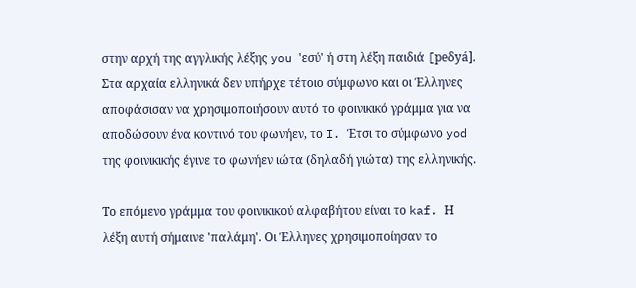στην αρχή της αγγλικής λέξης you 'εσύ' ή στη λέξη παιδιά [peδyá]. Στα αρχαία ελληνικά δεν υπήρχε τέτοιο σύμφωνο και οι Έλληνες αποφάσισαν να χρησιμοποιήσουν αυτό το φοινικικό γράμμα για να αποδώσουν ένα κοντινό του φωνήεν, το I. Έτσι το σύμφωνο yod της φοινικικής έγινε το φωνήεν ιώτα (δηλαδή γιώτα) της ελληνικής.

Το επόμενο γράμμα του φοινικικού αλφαβήτου είναι το kaf. Η λέξη αυτή σήμαινε 'παλάμη'. Οι Έλληνες χρησιμοποίησαν το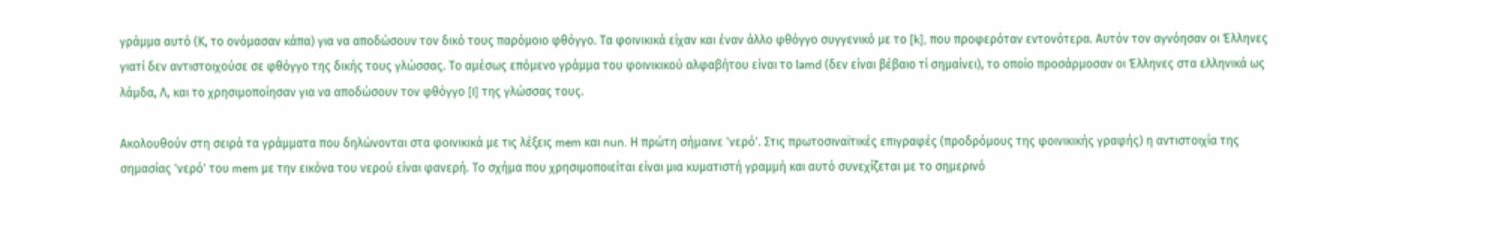γράμμα αυτό (Κ, το ονόμασαν κάπα) για να αποδώσουν τον δικό τους παρόμοιο φθόγγο. Τα φοινικικά είχαν και έναν άλλο φθόγγο συγγενικό με το [k], που προφερόταν εντονότερα. Αυτόν τον αγνόησαν οι Έλληνες γιατί δεν αντιστοιχούσε σε φθόγγο της δικής τους γλώσσας. Το αμέσως επόμενο γράμμα του φοινικικού αλφαβήτου είναι το lamd (δεν είναι βέβαιο τί σημαίνει), το οποίο προσάρμοσαν οι Έλληνες στα ελληνικά ως λάμδα, Λ, και το χρησιμοποίησαν για να αποδώσουν τον φθόγγο [I] της γλώσσας τους.

Ακολουθούν στη σειρά τα γράμματα που δηλώνονται στα φοινικικά με τις λέξεις mem και nun. Η πρώτη σήμαινε 'νερό'. Στις πρωτοσιναϊτικές επιγραφές (προδρόμους της φοινικικής γραφής) η αντιστοιχία της σημασίας 'νερό' του mem με την εικόνα του νερού είναι φανερή. Το σχήμα που χρησιμοποιείται είναι μια κυματιστή γραμμή και αυτό συνεχίζεται με το σημερινό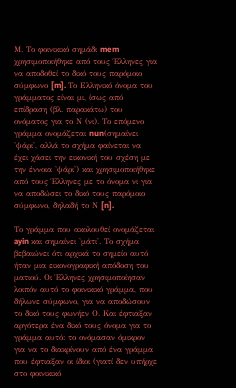Μ. Το φοινικικό σημάδι mem χρησιμοποιήθηκε από τους Έλληνες για να αποδοθεί το δικό τους παρόμοιο σύμφωνο [m]. Το Ελληνικό όνομα του γράμματος είναι μι, ίσως από επίδραση (βλ. παρακάτω) του ονόματος για το Ν (νι). Το επόμενο γράμμα ονομάζεται nun(σημαίνει 'ψάρι', αλλά το σχήμα φαίνεται να έχει χάσει την εικονική του σχέση με την έννοια 'ψάρι') και χρησιμοποιήθηκε από τους Έλληνες με το όνομα νι για να αποδώσει το δικό τους παρόμοιο σύμφωνο, δηλαδή το Ν [n].

Το γράμμα που ακολουθεί ονομάζεται ayin και σημαίνει 'μάτι'. Το σχήμα βεβαιώνει ότι αρχικά το σημείο αυτό ήταν μια εικονογραφική απόδοση του ματιού. Οι Έλληνες χρησιμοποίησαν λοιπόν αυτό το φοινικικό γράμμα, που δήλωνε σύμφωνο, για να αποδώσουν το δικό τους φωνήεν Ο. Και έφτιαξαν αργότερα ένα δικό τους όνομα για το γράμμα αυτό: το ονόμασαν όμικρον για να το διακρίνουν από ένα γράμμα που έφτιαξαν οι ίδιοι (γιατί δεν υπήρχε στο φοινικικό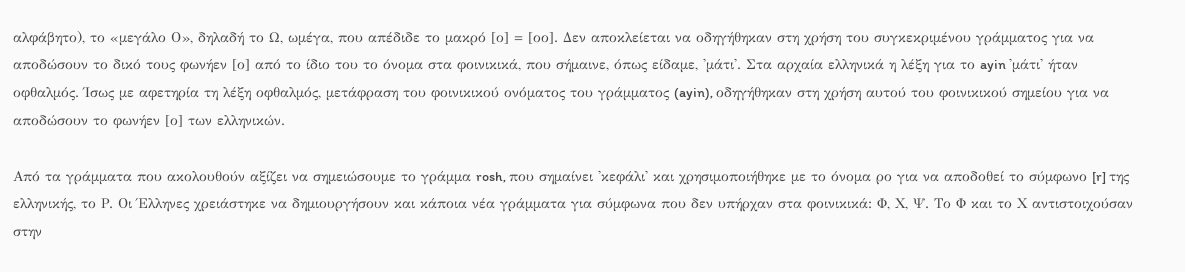αλφάβητο), το «μεγάλο Ο», δηλαδή το Ω, ωμέγα, που απέδιδε το μακρό [ο] = [οο]. Δεν αποκλείεται να οδηγήθηκαν στη χρήση του συγκεκριμένου γράμματος για να αποδώσουν το δικό τους φωνήεν [ο] από το ίδιο του το όνομα στα φοινικικά, που σήμαινε, όπως είδαμε, 'μάτι'. Στα αρχαία ελληνικά η λέξη για το ayin 'μάτι' ήταν οφθαλμός. Ίσως με αφετηρία τη λέξη οφθαλμός, μετάφραση του φοινικικού ονόματος του γράμματος (ayin), οδηγήθηκαν στη χρήση αυτού του φοινικικού σημείου για να αποδώσουν το φωνήεν [ο] των ελληνικών.

Από τα γράμματα που ακολουθούν αξίζει να σημειώσουμε το γράμμα rosh, που σημαίνει 'κεφάλι' και χρησιμοποιήθηκε με το όνομα ρο για να αποδοθεί το σύμφωνο [r] της ελληνικής, το Ρ. Οι Έλληνες χρειάστηκε να δημιουργήσουν και κάποια νέα γράμματα για σύμφωνα που δεν υπήρχαν στα φοινικικά: Φ, Χ, Ψ. Το Φ και το Χ αντιστοιχούσαν στην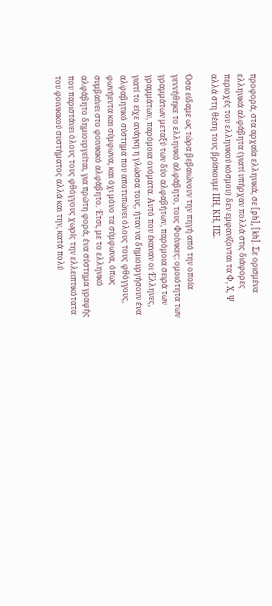προφορά, στα αρχαία ελληνικά, σε [ph], [kh]. Σε ορισμένα ελληνικά αλφάβητα (γιατί υπήρχαν πολλά στις διάφορες περιοχές του ελληνικού κόσμου) δεν εμφανίζονται τα Φ, Χ, Ψ αλλά στη θέση τους βρίσκουμε ΠΗ, ΚΗ, ΠΣ.

Όσα είδαμε ως τώρα βεβαιώνουν την πηγή από την οποία γεννήθηκε το ελληνικό αλφάβητο, τους Φοίνικες: ομοιότητα των γραμμάτων μεταξύ των δύο αλφαβήτων, παρόμοια σειρά των γραμμάτων, παρόμοια ονόματα. Αυτό που έκαναν οι Έλληνες, γιατί το είχε ανάγκη η γλώσσα τους, ήταν να δημιουργήσουν ένα αλφαβητικό σύστημα που αποτυπώνει όλους τους φθόγγους, φωνήεντα και σύμφωνα, και όχι μόνο τα σύμφωνα, όπως συμβαίνει στο φοινικικό αλφάβητο. Έτσι, με το ελληνικό αλφάβητο δημιουργείται, για πρώτη φορά, ένα σύστημα γραφής που παριστάνει όλους τους φθόγγους χωρίς την ελλειπτικότατα του φοινικικού συστήματος αλλά και την, κατά πολύ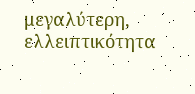μεγαλύτερη, ελλειπτικότητα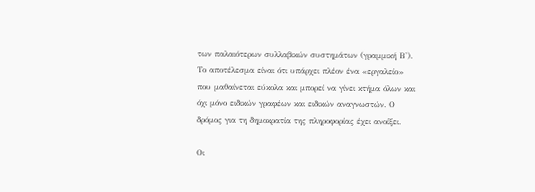των παλαιότερων συλλαβικών συστημάτων (γραμμική Β'). Το αποτέλεσμα είναι ότι υπάρχει πλέον ένα «εργαλείο» που μαθαίνεται εύκολα και μπορεί να γίνει κτήμα όλων και όχι μόνο ειδικών γραφέων και ειδικών αναγνωστών. Ο δρόμος για τη δημοκρατία της πληροφορίας έχει ανοίξει.

Οι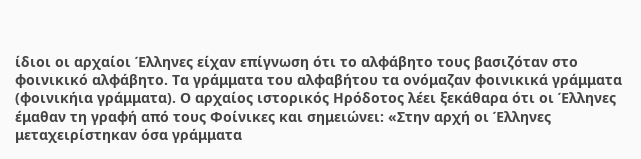ίδιοι οι αρχαίοι Έλληνες είχαν επίγνωση ότι το αλφάβητο τους βασιζόταν στο φοινικικό αλφάβητο. Τα γράμματα του αλφαβήτου τα ονόμαζαν φοινικικά γράμματα (φοινικήια γράμματα). Ο αρχαίος ιστορικός Ηρόδοτος λέει ξεκάθαρα ότι οι Έλληνες έμαθαν τη γραφή από τους Φοίνικες και σημειώνει: «Στην αρχή οι Έλληνες μεταχειρίστηκαν όσα γράμματα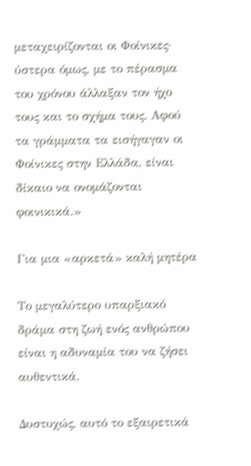μεταχειρίζονται οι Φοίνικες· ύστερα όμως, με το πέρασμα του χρόνου άλλαξαν τον ήχο τους και το σχήμα τους. Αφού τα γράμματα τα εισήγαγαν οι Φοίνικες στην Ελλάδα, είναι δίκαιο να ονομάζονται φοινικικά.»

Για μια «αρκετά» καλή μητέρα

Το μεγαλύτερο υπαρξιακό δράμα στη ζωή ενός ανθρώπου είναι η αδυναμία του να ζήσει αυθεντικά.

Δυστυχώς, αυτό το εξαιρετικά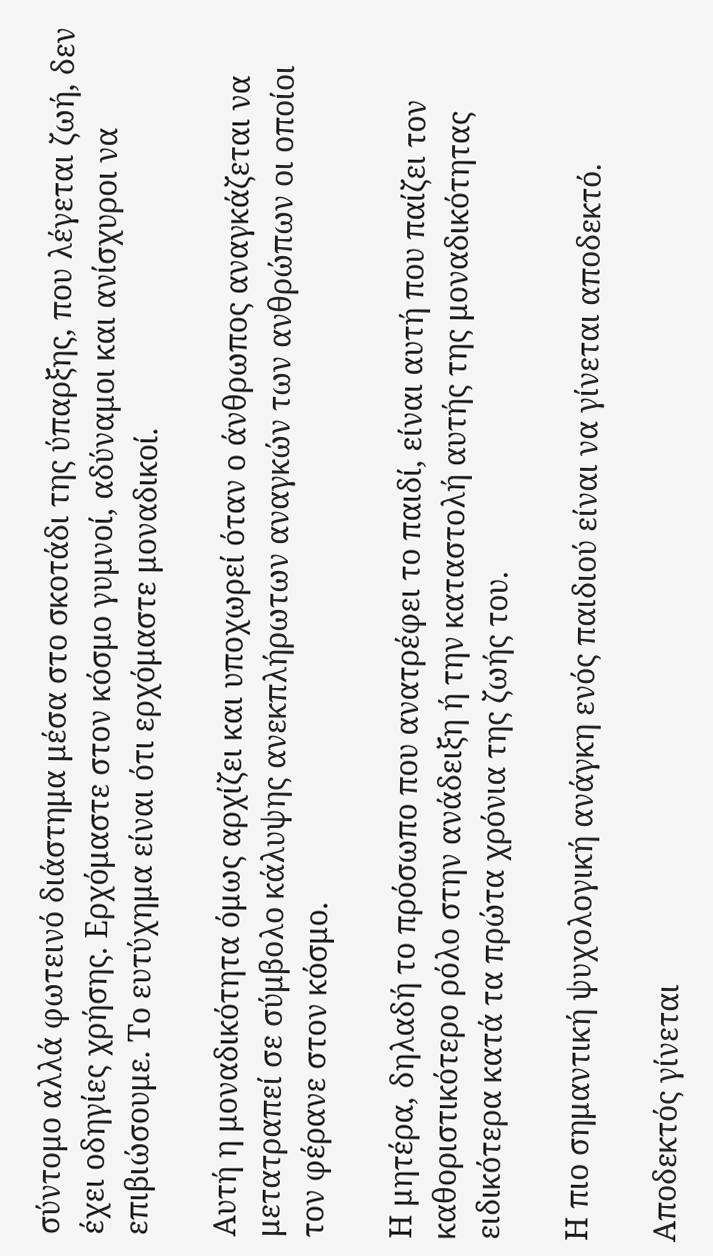σύντομο αλλά φωτεινό διάστημα μέσα στο σκοτάδι της ύπαρξης, που λέγεται ζωή, δεν έχει οδηγίες χρήσης. Ερχόμαστε στον κόσμο γυμνοί, αδύναμοι και ανίσχυροι να επιβιώσουμε. Το ευτύχημα είναι ότι ερχόμαστε μοναδικοί.

Αυτή η μοναδικότητα όμως αρχίζει και υποχωρεί όταν ο άνθρωπος αναγκάζεται να μετατραπεί σε σύμβολο κάλυψης ανεκπλήρωτων αναγκών των ανθρώπων οι οποίοι τον φέρανε στον κόσμο.

Η μητέρα, δηλαδή το πρόσωπο που ανατρέφει το παιδί, είναι αυτή που παίζει τον καθοριστικότερο ρόλο στην ανάδειξη ή την καταστολή αυτής της μοναδικότητας ειδικότερα κατά τα πρώτα χρόνια της ζωής του.

Η πιο σημαντική ψυχολογική ανάγκη ενός παιδιού είναι να γίνεται αποδεκτό.

Αποδεκτός γίνεται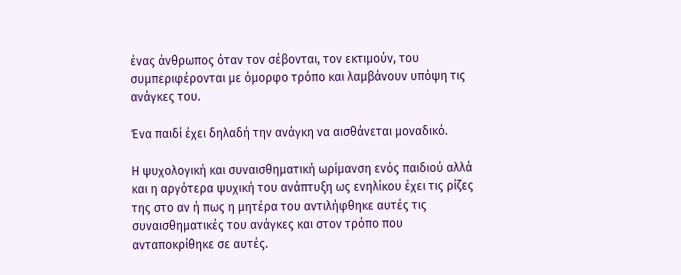ένας άνθρωπος όταν τον σέβονται, τον εκτιμούν, του συμπεριφέρονται με όμορφο τρόπο και λαμβάνουν υπόψη τις ανάγκες του.

Ένα παιδί έχει δηλαδή την ανάγκη να αισθάνεται μοναδικό.

Η ψυχολογική και συναισθηματική ωρίμανση ενός παιδιού αλλά και η αργότερα ψυχική του ανάπτυξη ως ενηλίκου έχει τις ρίζες της στο αν ή πως η μητέρα του αντιλήφθηκε αυτές τις συναισθηματικές του ανάγκες και στον τρόπο που ανταποκρίθηκε σε αυτές.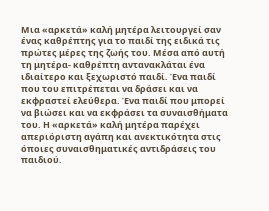Μια «αρκετά» καλή μητέρα λειτουργεί σαν ένας καθρέπτης για το παιδί της ειδικά τις πρώτες μέρες της ζωής του. Μέσα από αυτή τη μητέρα- καθρέπτη αντανακλάται ένα ιδιαίτερο και ξεχωριστό παιδί. Ένα παιδί που του επιτρέπεται να δράσει και να εκφραστεί ελεύθερα. Ένα παιδί που μπορεί να βιώσει και να εκφράσει τα συναισθήματα του. Η «αρκετά» καλή μητέρα παρέχει απεριόριστη αγάπη και ανεκτικότητα στις όποιες συναισθηματικές αντιδράσεις του παιδιού.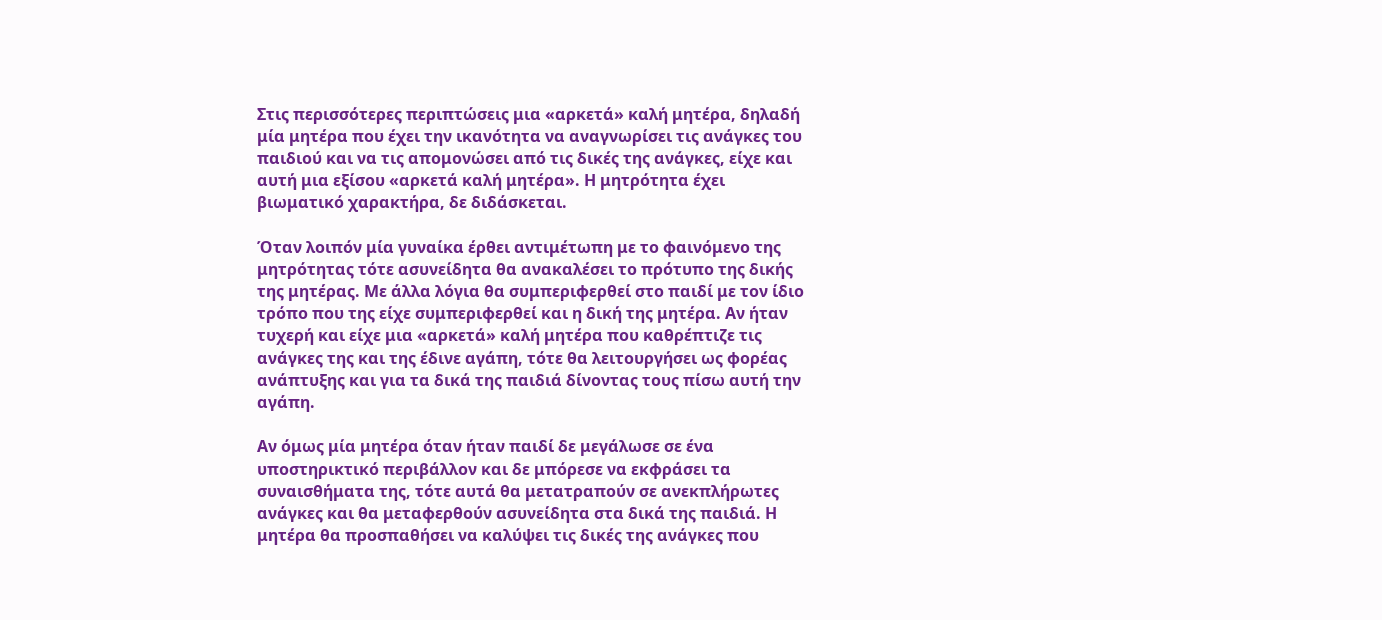Στις περισσότερες περιπτώσεις μια «αρκετά» καλή μητέρα, δηλαδή μία μητέρα που έχει την ικανότητα να αναγνωρίσει τις ανάγκες του παιδιού και να τις απομονώσει από τις δικές της ανάγκες, είχε και αυτή μια εξίσου «αρκετά καλή μητέρα». Η μητρότητα έχει βιωματικό χαρακτήρα, δε διδάσκεται.

Όταν λοιπόν μία γυναίκα έρθει αντιμέτωπη με το φαινόμενο της μητρότητας τότε ασυνείδητα θα ανακαλέσει το πρότυπο της δικής της μητέρας. Με άλλα λόγια θα συμπεριφερθεί στο παιδί με τον ίδιο τρόπο που της είχε συμπεριφερθεί και η δική της μητέρα. Αν ήταν τυχερή και είχε μια «αρκετά» καλή μητέρα που καθρέπτιζε τις ανάγκες της και της έδινε αγάπη, τότε θα λειτουργήσει ως φορέας ανάπτυξης και για τα δικά της παιδιά δίνοντας τους πίσω αυτή την αγάπη.

Αν όμως μία μητέρα όταν ήταν παιδί δε μεγάλωσε σε ένα υποστηρικτικό περιβάλλον και δε μπόρεσε να εκφράσει τα συναισθήματα της, τότε αυτά θα μετατραπούν σε ανεκπλήρωτες ανάγκες και θα μεταφερθούν ασυνείδητα στα δικά της παιδιά. Η μητέρα θα προσπαθήσει να καλύψει τις δικές της ανάγκες που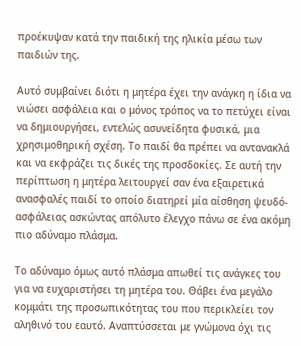προέκυψαν κατά την παιδική της ηλικία μέσω των παιδιών της.

Αυτό συμβαίνει διότι η μητέρα έχει την ανάγκη η ίδια να νιώσει ασφάλεια και ο μόνος τρόπος να το πετύχει είναι να δημιουργήσει, εντελώς ασυνείδητα φυσικά, μια χρησιμοθηρική σχέση. Το παιδί θα πρέπει να αντανακλά και να εκφράζει τις δικές της προσδοκίες. Σε αυτή την περίπτωση η μητέρα λειτουργεί σαν ένα εξαιρετικά ανασφαλές παιδί το οποίο διατηρεί μία αίσθηση ψευδό-ασφάλειας ασκώντας απόλυτο έλεγχο πάνω σε ένα ακόμη πιο αδύναμο πλάσμα.

Το αδύναμο όμως αυτό πλάσμα απωθεί τις ανάγκες του για να ευχαριστήσει τη μητέρα του. Θάβει ένα μεγάλο κομμάτι της προσωπικότητας του που περικλείει τον αληθινό του εαυτό. Αναπτύσσεται με γνώμονα όχι τις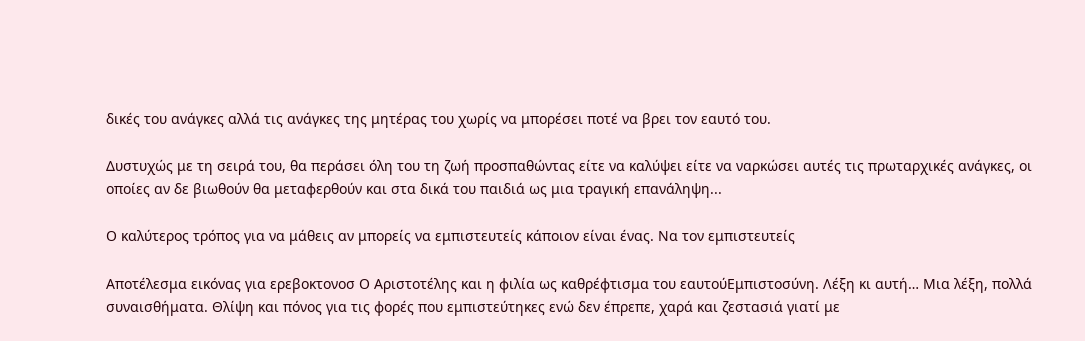δικές του ανάγκες αλλά τις ανάγκες της μητέρας του χωρίς να μπορέσει ποτέ να βρει τον εαυτό του.

Δυστυχώς με τη σειρά του, θα περάσει όλη του τη ζωή προσπαθώντας είτε να καλύψει είτε να ναρκώσει αυτές τις πρωταρχικές ανάγκες, οι οποίες αν δε βιωθούν θα μεταφερθούν και στα δικά του παιδιά ως μια τραγική επανάληψη...

Ο καλύτερος τρόπος για να μάθεις αν μπορείς να εμπιστευτείς κάποιον είναι ένας. Να τον εμπιστευτείς

Αποτέλεσμα εικόνας για ερεβοκτονοσ Ο Αριστοτέλης και η φιλία ως καθρέφτισμα του εαυτούΕμπιστοσύνη. Λέξη κι αυτή… Μια λέξη, πολλά συναισθήματα. Θλίψη και πόνος για τις φορές που εμπιστεύτηκες ενώ δεν έπρεπε, χαρά και ζεστασιά γιατί με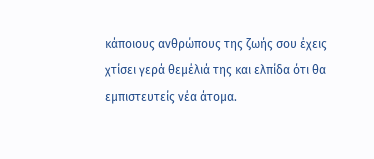κάποιους ανθρώπους της ζωής σου έχεις χτίσει γερά θεμέλιά της και ελπίδα ότι θα εμπιστευτείς νέα άτομα.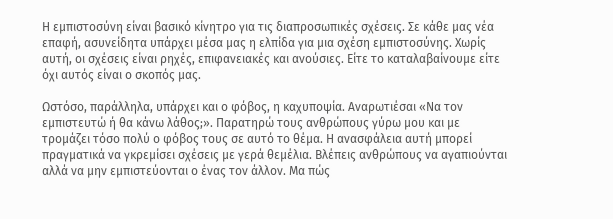Η εμπιστοσύνη είναι βασικό κίνητρο για τις διαπροσωπικές σχέσεις. Σε κάθε μας νέα επαφή, ασυνείδητα υπάρχει μέσα μας η ελπίδα για μια σχέση εμπιστοσύνης. Χωρίς αυτή, οι σχέσεις είναι ρηχές, επιφανειακές και ανούσιες. Είτε το καταλαβαίνουμε είτε όχι αυτός είναι ο σκοπός μας.

Ωστόσο, παράλληλα, υπάρχει και ο φόβος, η καχυποψία. Αναρωτιέσαι «Να τον εμπιστευτώ ή θα κάνω λάθος;». Παρατηρώ τους ανθρώπους γύρω μου και με τρομάζει τόσο πολύ ο φόβος τους σε αυτό το θέμα. Η ανασφάλεια αυτή μπορεί πραγματικά να γκρεμίσει σχέσεις με γερά θεμέλια. Βλέπεις ανθρώπους να αγαπιούνται αλλά να μην εμπιστεύονται ο ένας τον άλλον. Μα πώς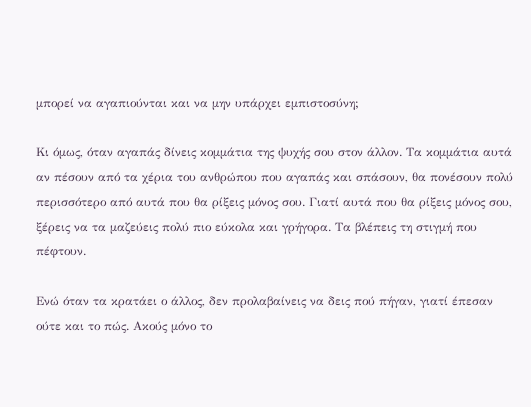μπορεί να αγαπιούνται και να μην υπάρχει εμπιστοσύνη;

Κι όμως, όταν αγαπάς δίνεις κομμάτια της ψυχής σου στον άλλον. Τα κομμάτια αυτά αν πέσουν από τα χέρια του ανθρώπου που αγαπάς και σπάσουν, θα πονέσουν πολύ περισσότερο από αυτά που θα ρίξεις μόνος σου. Γιατί αυτά που θα ρίξεις μόνος σου, ξέρεις να τα μαζεύεις πολύ πιο εύκολα και γρήγορα. Τα βλέπεις τη στιγμή που πέφτουν.

Ενώ όταν τα κρατάει ο άλλος, δεν προλαβαίνεις να δεις πού πήγαν, γιατί έπεσαν ούτε και το πώς. Ακούς μόνο το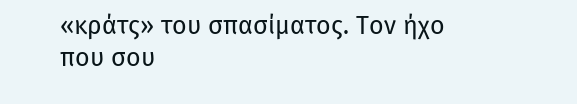«κράτς» του σπασίματος. Τον ήχο που σου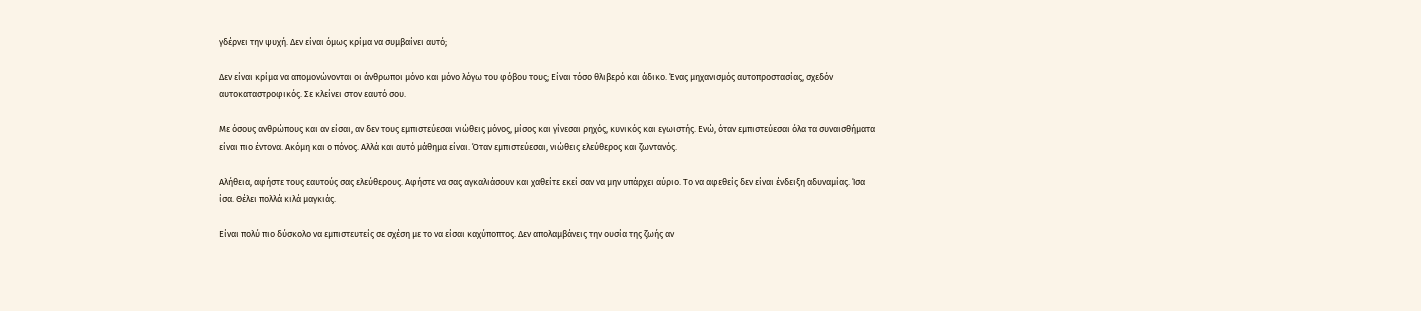γδέρνει την ψυχή. Δεν είναι όμως κρίμα να συμβαίνει αυτό;

Δεν είναι κρίμα να απομονώνονται οι άνθρωποι μόνο και μόνο λόγω του φόβου τους; Είναι τόσο θλιβερό και άδικο. Ένας μηχανισμός αυτοπροστασίας, σχεδόν
αυτοκαταστροφικός. Σε κλείνει στον εαυτό σου.

Με όσους ανθρώπους και αν είσαι, αν δεν τους εμπιστεύεσαι νιώθεις μόνος, μίσος και γίνεσαι ρηχός, κυνικός και εγωιστής. Ενώ, όταν εμπιστεύεσαι όλα τα συναισθήματα είναι πιο έντονα. Ακόμη και ο πόνος. Αλλά και αυτό μάθημα είναι. Όταν εμπιστεύεσαι, νιώθεις ελεύθερος και ζωντανός.

Αλήθεια, αφήστε τους εαυτούς σας ελεύθερους. Αφήστε να σας αγκαλιάσουν και χαθείτε εκεί σαν να μην υπάρχει αύριο. Το να αφεθείς δεν είναι ένδειξη αδυναμίας. Ίσα ίσα. Θέλει πολλά κιλά μαγκιάς.

Είναι πολύ πιο δύσκολο να εμπιστευτείς σε σχέση με το να είσαι καχύποπτος. Δεν απολαμβάνεις την ουσία της ζωής αν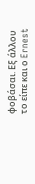φοβάσαι. Εξ άλλου το είπε και ο Ernest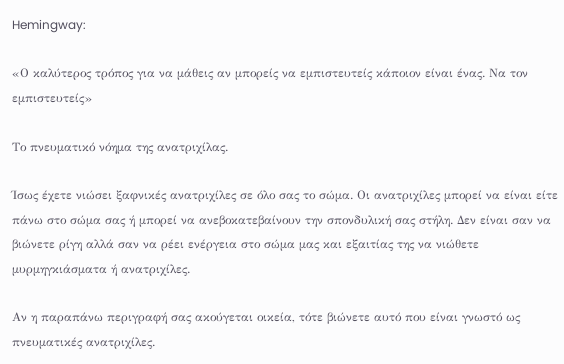Hemingway:

«Ο καλύτερος τρόπος για να μάθεις αν μπορείς να εμπιστευτείς κάποιον είναι ένας. Να τον εμπιστευτείς»

Το πνευματικό νόημα της ανατριχίλας.

Ίσως έχετε νιώσει ξαφνικές ανατριχίλες σε όλο σας το σώμα. Οι ανατριχίλες μπορεί να είναι είτε πάνω στο σώμα σας ή μπορεί να ανεβοκατεβαίνουν την σπονδυλική σας στήλη. Δεν είναι σαν να βιώνετε ρίγη αλλά σαν να ρέει ενέργεια στο σώμα μας και εξαιτίας της να νιώθετε μυρμηγκιάσματα ή ανατριχίλες.

Αν η παραπάνω περιγραφή σας ακούγεται οικεία, τότε βιώνετε αυτό που είναι γνωστό ως πνευματικές ανατριχίλες.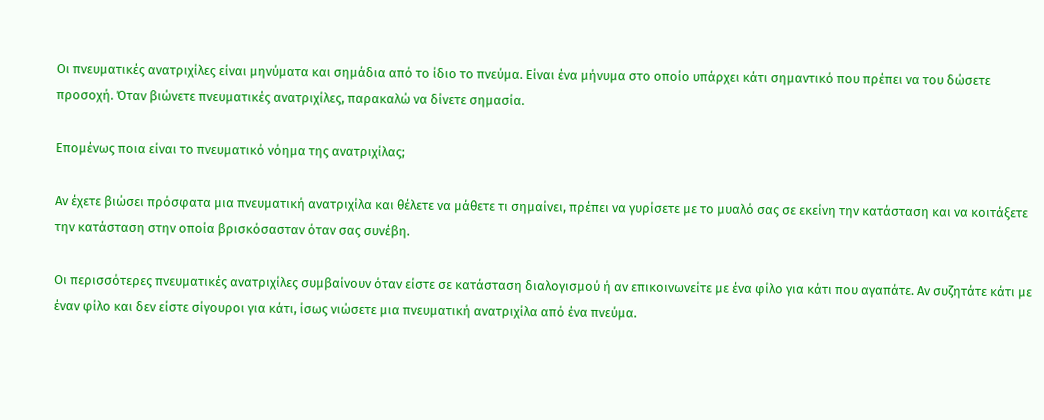Οι πνευματικές ανατριχίλες είναι μηνύματα και σημάδια από το ίδιο το πνεύμα. Είναι ένα μήνυμα στο οποίο υπάρχει κάτι σημαντικό που πρέπει να του δώσετε προσοχή. Όταν βιώνετε πνευματικές ανατριχίλες, παρακαλώ να δίνετε σημασία.

Επομένως ποια είναι το πνευματικό νόημα της ανατριχίλας;

Αν έχετε βιώσει πρόσφατα μια πνευματική ανατριχίλα και θέλετε να μάθετε τι σημαίνει, πρέπει να γυρίσετε με το μυαλό σας σε εκείνη την κατάσταση και να κοιτάξετε την κατάσταση στην οποία βρισκόσασταν όταν σας συνέβη.

Οι περισσότερες πνευματικές ανατριχίλες συμβαίνουν όταν είστε σε κατάσταση διαλογισμού ή αν επικοινωνείτε με ένα φίλο για κάτι που αγαπάτε. Αν συζητάτε κάτι με έναν φίλο και δεν είστε σίγουροι για κάτι, ίσως νιώσετε μια πνευματική ανατριχίλα από ένα πνεύμα.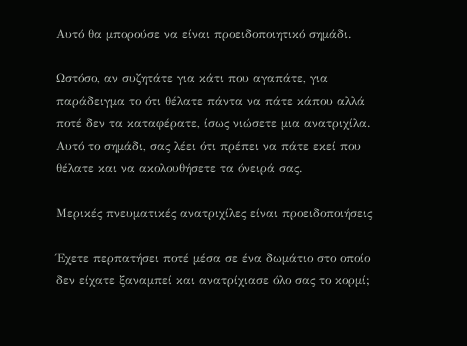Αυτό θα μπορούσε να είναι προειδοποιητικό σημάδι.

Ωστόσο, αν συζητάτε για κάτι που αγαπάτε, για παράδειγμα το ότι θέλατε πάντα να πάτε κάπου αλλά ποτέ δεν τα καταφέρατε, ίσως νιώσετε μια ανατριχίλα. Αυτό το σημάδι, σας λέει ότι πρέπει να πάτε εκεί που θέλατε και να ακολουθήσετε τα όνειρά σας.

Μερικές πνευματικές ανατριχίλες είναι προειδοποιήσεις

Έχετε περπατήσει ποτέ μέσα σε ένα δωμάτιο στο οποίο δεν είχατε ξαναμπεί και ανατρίχιασε όλο σας το κορμί;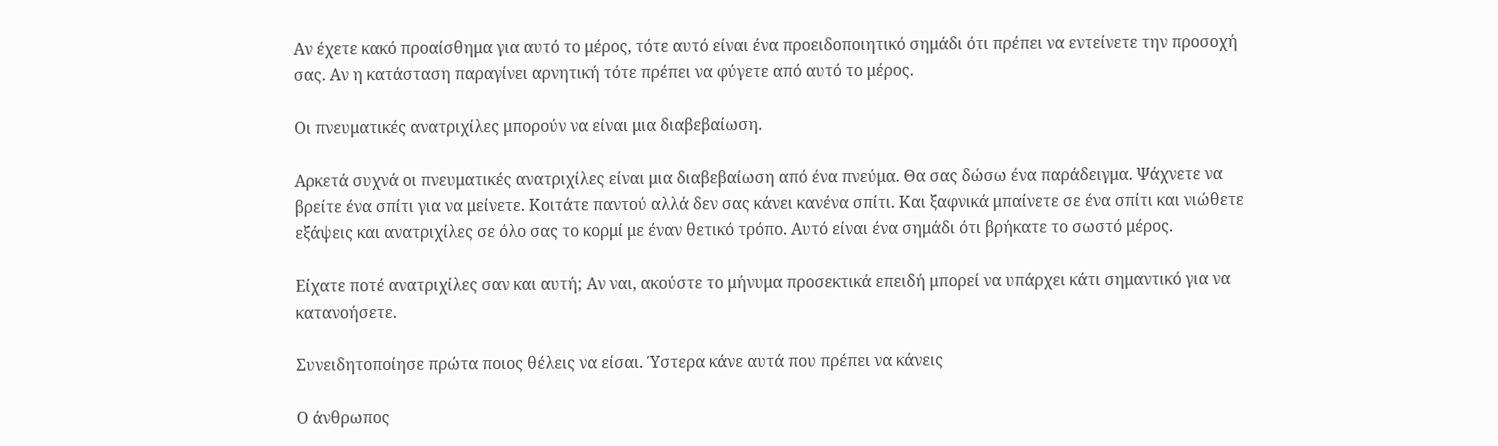Αν έχετε κακό προαίσθημα για αυτό το μέρος, τότε αυτό είναι ένα προειδοποιητικό σημάδι ότι πρέπει να εντείνετε την προσοχή σας. Αν η κατάσταση παραγίνει αρνητική τότε πρέπει να φύγετε από αυτό το μέρος.

Οι πνευματικές ανατριχίλες μπορούν να είναι μια διαβεβαίωση.

Αρκετά συχνά οι πνευματικές ανατριχίλες είναι μια διαβεβαίωση από ένα πνεύμα. Θα σας δώσω ένα παράδειγμα. Ψάχνετε να βρείτε ένα σπίτι για να μείνετε. Κοιτάτε παντού αλλά δεν σας κάνει κανένα σπίτι. Και ξαφνικά μπαίνετε σε ένα σπίτι και νιώθετε εξάψεις και ανατριχίλες σε όλο σας το κορμί με έναν θετικό τρόπο. Αυτό είναι ένα σημάδι ότι βρήκατε το σωστό μέρος.

Είχατε ποτέ ανατριχίλες σαν και αυτή; Αν ναι, ακούστε το μήνυμα προσεκτικά επειδή μπορεί να υπάρχει κάτι σημαντικό για να κατανοήσετε.

Συνειδητοποίησε πρώτα ποιος θέλεις να είσαι. Ύστερα κάνε αυτά που πρέπει να κάνεις

Ο άνθρωπος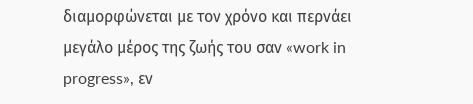διαμορφώνεται με τον χρόνο και περνάει μεγάλο μέρος της ζωής του σαν «work in progress», εν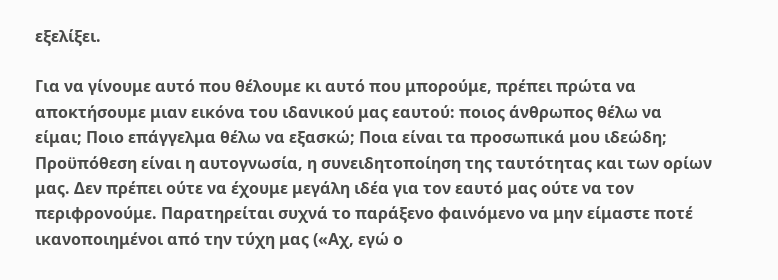εξελίξει.

Για να γίνουμε αυτό που θέλουμε κι αυτό που μπορούμε, πρέπει πρώτα να αποκτήσουμε μιαν εικόνα του ιδανικού μας εαυτού: ποιος άνθρωπος θέλω να είμαι; Ποιο επάγγελμα θέλω να εξασκώ; Ποια είναι τα προσωπικά μου ιδεώδη; Προϋπόθεση είναι η αυτογνωσία, η συνειδητοποίηση της ταυτότητας και των ορίων μας. Δεν πρέπει ούτε να έχουμε μεγάλη ιδέα για τον εαυτό μας ούτε να τον περιφρονούμε. Παρατηρείται συχνά το παράξενο φαινόμενο να μην είμαστε ποτέ ικανοποιημένοι από την τύχη μας («Αχ, εγώ ο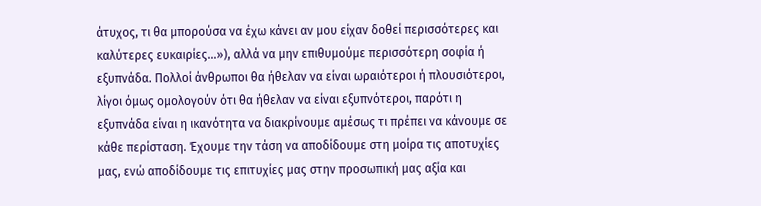άτυχος, τι θα μπορούσα να έχω κάνει αν μου είχαν δοθεί περισσότερες και καλύτερες ευκαιρίες…»), αλλά να μην επιθυμούμε περισσότερη σοφία ή εξυπνάδα. Πολλοί άνθρωποι θα ήθελαν να είναι ωραιότεροι ή πλουσιότεροι, λίγοι όμως ομολογούν ότι θα ήθελαν να είναι εξυπνότεροι, παρότι η εξυπνάδα είναι η ικανότητα να διακρίνουμε αμέσως τι πρέπει να κάνουμε σε κάθε περίσταση. Έχουμε την τάση να αποδίδουμε στη μοίρα τις αποτυχίες μας, ενώ αποδίδουμε τις επιτυχίες μας στην προσωπική μας αξία και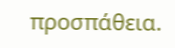προσπάθεια.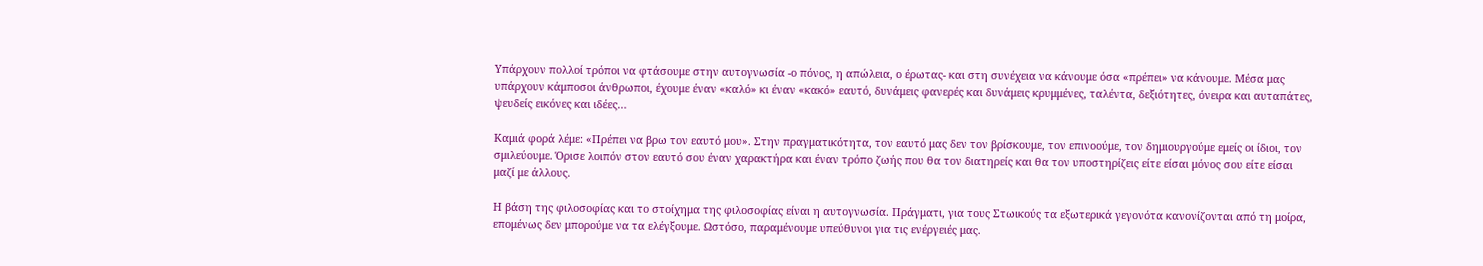Υπάρχουν πολλοί τρόποι να φτάσουμε στην αυτογνωσία -ο πόνος, η απώλεια, ο έρωτας- και στη συνέχεια να κάνουμε όσα «πρέπει» να κάνουμε. Μέσα μας υπάρχουν κάμποσοι άνθρωποι, έχουμε έναν «καλό» κι έναν «κακό» εαυτό, δυνάμεις φανερές και δυνάμεις κρυμμένες, ταλέντα, δεξιότητες, όνειρα και αυταπάτες, ψευδείς εικόνες και ιδέες…

Καμιά φορά λέμε: «Πρέπει να βρω τον εαυτό μου». Στην πραγματικότητα, τον εαυτό μας δεν τον βρίσκουμε, τον επινοούμε, τον δημιουργούμε εμείς οι ίδιοι, τον σμιλεύουμε. Όρισε λοιπόν στον εαυτό σου έναν χαρακτήρα και έναν τρόπο ζωής που θα τον διατηρείς και θα τον υποστηρίζεις είτε είσαι μόνος σου είτε είσαι μαζί με άλλους.

Η βάση της φιλοσοφίας και το στοίχημα της φιλοσοφίας είναι η αυτογνωσία. Πράγματι, για τους Στωικούς τα εξωτερικά γεγονότα κανονίζονται από τη μοίρα, επομένως δεν μπορούμε να τα ελέγξουμε. Ωστόσο, παραμένουμε υπεύθυνοι για τις ενέργειές μας.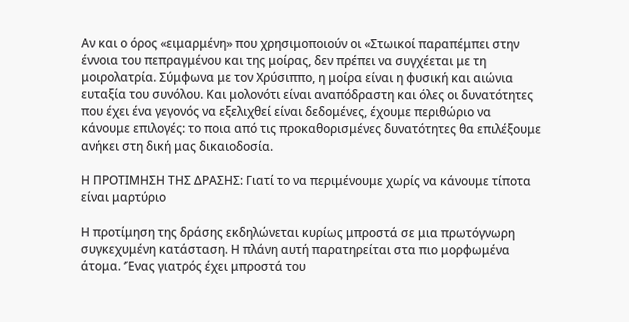Αν και ο όρος «ειμαρμένη» που χρησιμοποιούν οι «Στωικοί παραπέμπει στην έννοια του πεπραγμένου και της μοίρας, δεν πρέπει να συγχέεται με τη μοιρολατρία. Σύμφωνα με τον Χρύσιππο, η μοίρα είναι η φυσική και αιώνια ευταξία του συνόλου. Και μολονότι είναι αναπόδραστη και όλες οι δυνατότητες που έχει ένα γεγονός να εξελιχθεί είναι δεδομένες, έχουμε περιθώριο να κάνουμε επιλογές: το ποια από τις προκαθορισμένες δυνατότητες θα επιλέξουμε ανήκει στη δική μας δικαιοδοσία.

Η ΠΡΟΤΙΜΗΣΗ ΤΗΣ ΔΡΑΣΗΣ: Γιατί το να περιμένουμε χωρίς να κάνουμε τίποτα είναι μαρτύριο

Η προτίμηση της δράσης εκδηλώνεται κυρίως μπροστά σε μια πρωτόγνωρη συγκεχυμένη κατάσταση. Η πλάνη αυτή παρατηρείται στα πιο μορφωμένα άτομα. ‘Ένας γιατρός έχει μπροστά του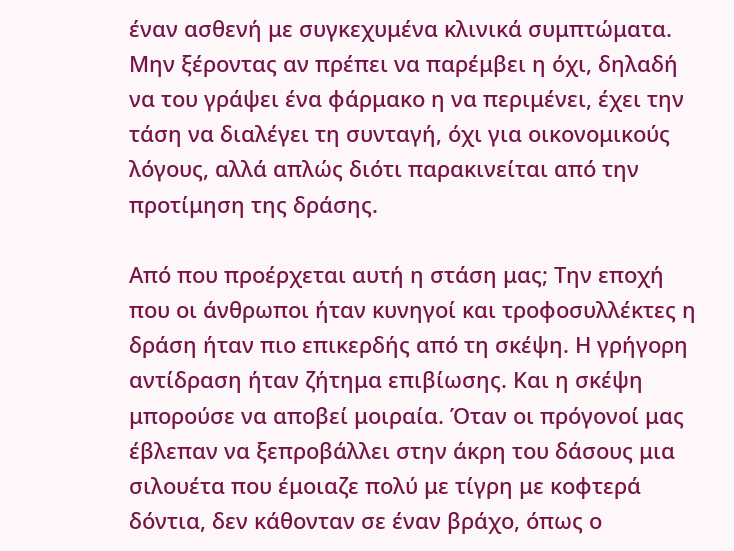έναν ασθενή με συγκεχυμένα κλινικά συμπτώματα. Μην ξέροντας αν πρέπει να παρέμβει η όχι, δηλαδή να του γράψει ένα φάρμακο η να περιμένει, έχει την τάση να διαλέγει τη συνταγή, όχι για οικονομικούς λόγους, αλλά απλώς διότι παρακινείται από την προτίμηση της δράσης.

Από που προέρχεται αυτή η στάση μας; Την εποχή που οι άνθρωποι ήταν κυνηγοί και τροφοσυλλέκτες η δράση ήταν πιο επικερδής από τη σκέψη. Η γρήγορη αντίδραση ήταν ζήτημα επιβίωσης. Και η σκέψη μπορούσε να αποβεί μοιραία. Όταν οι πρόγονοί μας έβλεπαν να ξεπροβάλλει στην άκρη του δάσους μια σιλουέτα που έμοιαζε πολύ με τίγρη με κοφτερά δόντια, δεν κάθονταν σε έναν βράχο, όπως ο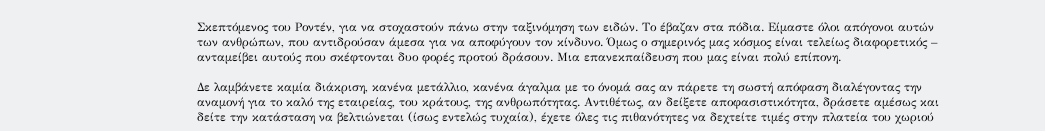Σκεπτόμενος του Ροντέν, για να στοχαστούν πάνω στην ταξινόμηση των ειδών. Το έβαζαν στα πόδια. Είμαστε όλοι απόγονοι αυτών των ανθρώπων, που αντιδρούσαν άμεσα για να αποφύγουν τον κίνδυνο. Όμως ο σημερινός μας κόσμος είναι τελείως διαφορετικός – ανταμείβει αυτούς που σκέφτονται δυο φορές προτού δράσουν. Μια επανεκπαίδευση που μας είναι πολύ επίπονη.

Δε λαμβάνετε καμία διάκριση, κανένα μετάλλιο, κανένα άγαλμα με το όνομά σας αν πάρετε τη σωστή απόφαση διαλέγοντας την αναμονή για το καλό της εταιρείας, του κράτους, της ανθρωπότητας. Αντιθέτως, αν δείξετε αποφασιστικότητα, δράσετε αμέσως και δείτε την κατάσταση να βελτιώνεται (ίσως εντελώς τυχαία), έχετε όλες τις πιθανότητες να δεχτείτε τιμές στην πλατεία του χωριού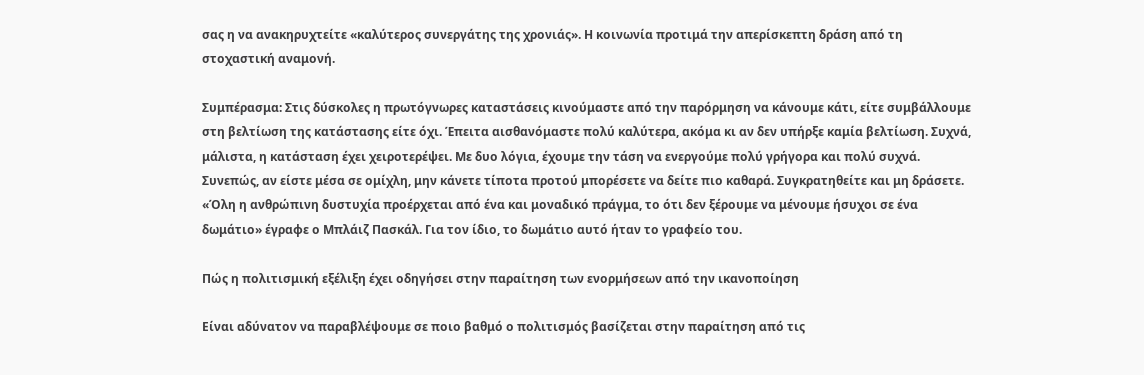σας η να ανακηρυχτείτε «καλύτερος συνεργάτης της χρονιάς». Η κοινωνία προτιμά την απερίσκεπτη δράση από τη στοχαστική αναμονή.

Συμπέρασμα: Στις δύσκολες η πρωτόγνωρες καταστάσεις κινούμαστε από την παρόρμηση να κάνουμε κάτι, είτε συμβάλλουμε στη βελτίωση της κατάστασης είτε όχι. Έπειτα αισθανόμαστε πολύ καλύτερα, ακόμα κι αν δεν υπήρξε καμία βελτίωση. Συχνά, μάλιστα, η κατάσταση έχει χειροτερέψει. Με δυο λόγια, έχουμε την τάση να ενεργούμε πολύ γρήγορα και πολύ συχνά. Συνεπώς, αν είστε μέσα σε ομίχλη, μην κάνετε τίποτα προτού μπορέσετε να δείτε πιο καθαρά. Συγκρατηθείτε και μη δράσετε. «Όλη η ανθρώπινη δυστυχία προέρχεται από ένα και μοναδικό πράγμα, το ότι δεν ξέρουμε να μένουμε ήσυχοι σε ένα δωμάτιο» έγραφε ο Μπλάιζ Πασκάλ. Για τον ίδιο, το δωμάτιο αυτό ήταν το γραφείο του.

Πώς η πολιτισμική εξέλιξη έχει οδηγήσει στην παραίτηση των ενορμήσεων από την ικανοποίηση

Είναι αδύνατον να παραβλέψουμε σε ποιο βαθμό ο πολιτισμός βασίζεται στην παραίτηση από τις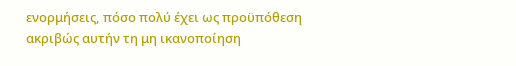ενορμήσεις, πόσο πολύ έχει ως προϋπόθεση ακριβώς αυτήν τη μη ικανοποίηση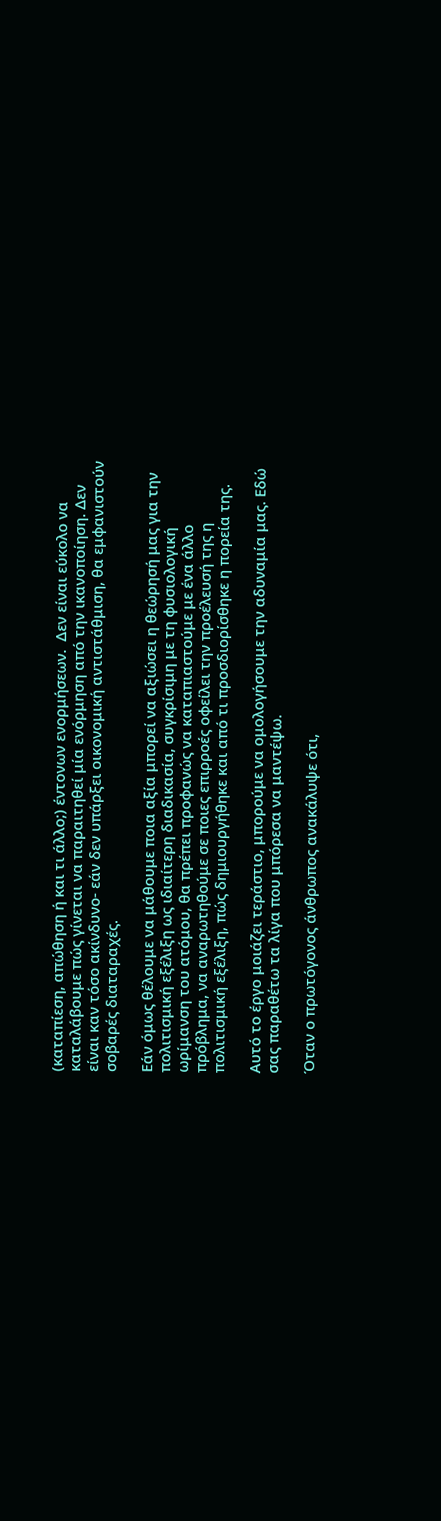(καταπίεση, απώθηση ή και τι άλλο;) έντονων ενορμήσεων.  Δεν είναι εύκολο να καταλάβουμε πώς γίνεται να παραιτηθεί μία ενόρμηση από την ικανοποίηση. Δεν είναι καν τόσο ακίνδυνο- εάν δεν υπάρξει οικονομική αντιστάθμιση, θα εμφανιστούν σοβαρές διαταραχές.

Εάν όμως θέλουμε να μάθουμε ποια αξία μπορεί να αξιώσει η θεώρησή μας για την πολιτισμική εξέλιξη ως ιδιαίτερη διαδικασία, συγκρίσιμη με τη φυσιολογική ωρίμανση του ατόμου, θα πρέπει προφανώς να καταπιαστούμε με ένα άλλο πρόβλημα, να αναρωτηθούμε σε ποιες επιρροές οφείλει την προέλευσή της η πολιτισμική εξέλιξη, πώς δημιουργήθηκε και από τι προσδιορίσθηκε η πορεία της.

Αυτό το έργο μοιάζει τεράστιο, μπορούμε να ομολογήσουμε την αδυναμία μας. Εδώ σας παραθέτω τα λίγα που μπόρεσα να μαντέψω.

Όταν ο πρωτόγονος άνθρωπος ανακάλυψε ότι,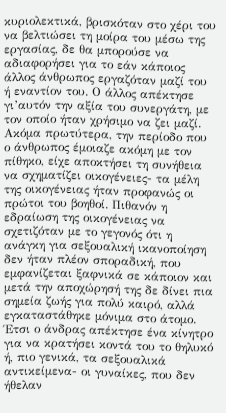κυριολεκτικά, βρισκόταν στο χέρι του να βελτιώσει τη μοίρα του μέσω της εργασίας, δε θα μπορούσε να αδιαφορήσει για το εάν κάποιος άλλος άνθρωπος εργαζόταν μαζί του ή εναντίον του. Ο άλλος απέκτησε γι’αυτόν την αξία του συνεργάτη, με τον οποίο ήταν χρήσιμο να ζει μαζί. Ακόμα πρωτύτερα, την περίοδο που ο άνθρωπος έμοιαζε ακόμη με τον πίθηκο, είχε αποκτήσει τη συνήθεια να σχηματίζει οικογένειες- τα μέλη της οικογένειας ήταν προφανώς οι πρώτοι του βοηθοί. Πιθανόν η εδραίωση της οικογένειας να σχετιζόταν με το γεγονός ότι η ανάγκη για σεξουαλική ικανοποίηση δεν ήταν πλέον σποραδική, που εμφανίζεται ξαφνικά σε κάποιον και μετά την αποχώρησή της δε δίνει πια σημεία ζωής για πολύ καιρό, αλλά εγκαταστάθηκε μόνιμα στο άτομο. Έτσι ο άνδρας απέκτησε ένα κίνητρο για να κρατήσει κοντά του το θηλυκό ή, πιο γενικά, τα σεξουαλικά αντικείμενα- οι γυναίκες, που δεν ήθελαν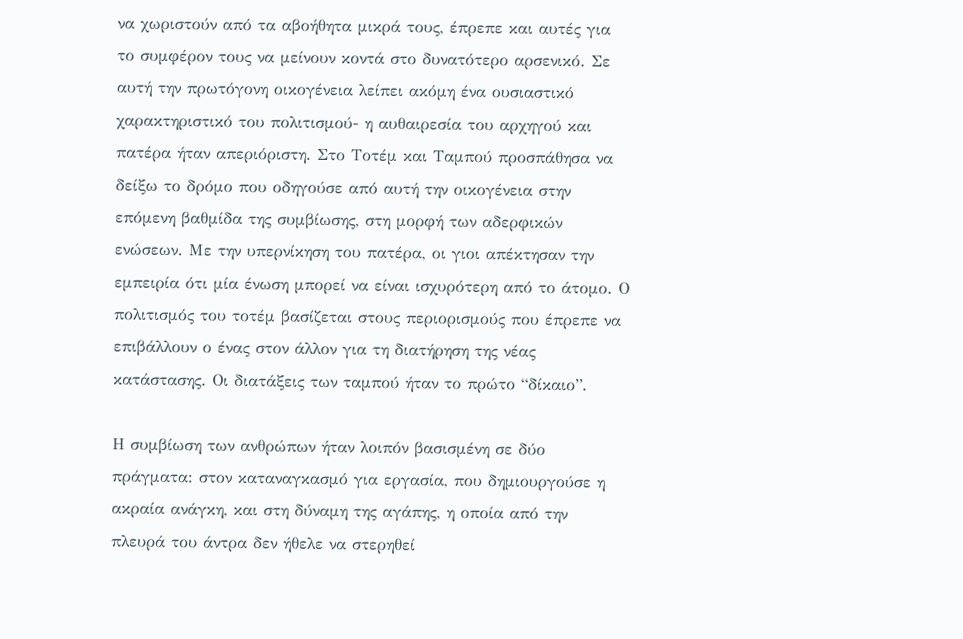να χωριστούν από τα αβοήθητα μικρά τους, έπρεπε και αυτές για το συμφέρον τους να μείνουν κοντά στο δυνατότερο αρσενικό. Σε αυτή την πρωτόγονη οικογένεια λείπει ακόμη ένα ουσιαστικό χαρακτηριστικό του πολιτισμού- η αυθαιρεσία του αρχηγού και πατέρα ήταν απεριόριστη. Στο Τοτέμ και Ταμπού προσπάθησα να δείξω το δρόμο που οδηγούσε από αυτή την οικογένεια στην επόμενη βαθμίδα της συμβίωσης, στη μορφή των αδερφικών ενώσεων. Με την υπερνίκηση του πατέρα, οι γιοι απέκτησαν την εμπειρία ότι μία ένωση μπορεί να είναι ισχυρότερη από το άτομο. Ο πολιτισμός του τοτέμ βασίζεται στους περιορισμούς που έπρεπε να επιβάλλουν ο ένας στον άλλον για τη διατήρηση της νέας κατάστασης. Οι διατάξεις των ταμπού ήταν το πρώτο “δίκαιο”.

Η συμβίωση των ανθρώπων ήταν λοιπόν βασισμένη σε δύο πράγματα: στον καταναγκασμό για εργασία, που δημιουργούσε η ακραία ανάγκη, και στη δύναμη της αγάπης, η οποία από την πλευρά του άντρα δεν ήθελε να στερηθεί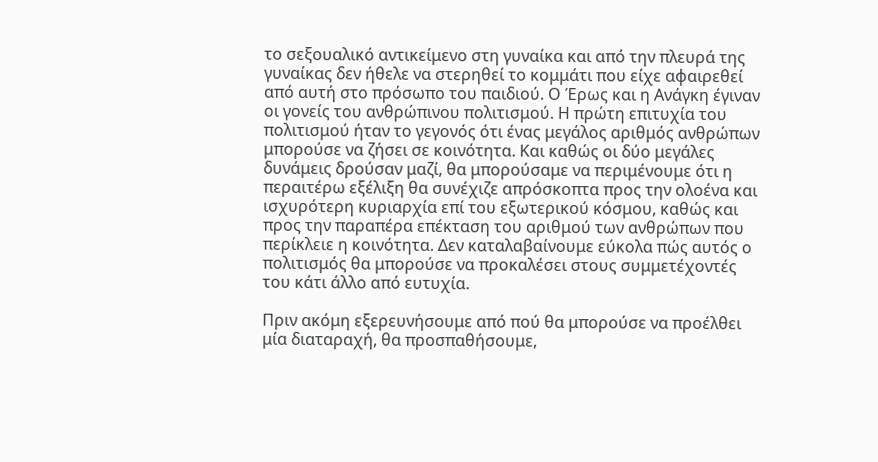το σεξουαλικό αντικείμενο στη γυναίκα και από την πλευρά της γυναίκας δεν ήθελε να στερηθεί το κομμάτι που είχε αφαιρεθεί από αυτή στο πρόσωπο του παιδιού. Ο Έρως και η Ανάγκη έγιναν οι γονείς του ανθρώπινου πολιτισμού. Η πρώτη επιτυχία του πολιτισμού ήταν το γεγονός ότι ένας μεγάλος αριθμός ανθρώπων μπορούσε να ζήσει σε κοινότητα. Και καθώς οι δύο μεγάλες δυνάμεις δρούσαν μαζί, θα μπορούσαμε να περιμένουμε ότι η περαιτέρω εξέλιξη θα συνέχιζε απρόσκοπτα προς την ολοένα και ισχυρότερη κυριαρχία επί του εξωτερικού κόσμου, καθώς και προς την παραπέρα επέκταση του αριθμού των ανθρώπων που περίκλειε η κοινότητα. Δεν καταλαβαίνουμε εύκολα πώς αυτός ο πολιτισμός θα μπορούσε να προκαλέσει στους συμμετέχοντές του κάτι άλλο από ευτυχία.

Πριν ακόμη εξερευνήσουμε από πού θα μπορούσε να προέλθει μία διαταραχή, θα προσπαθήσουμε,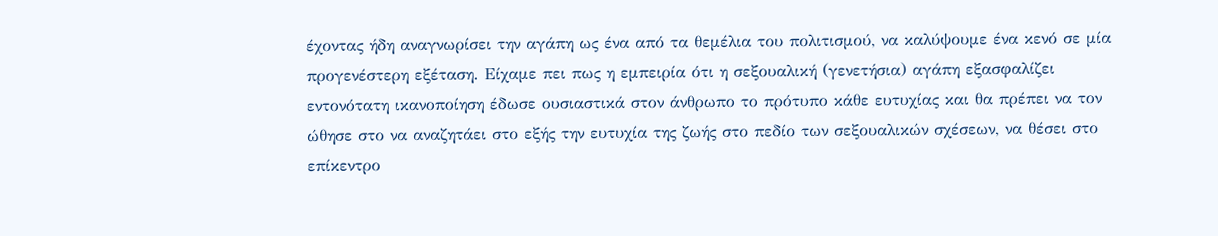έχοντας ήδη αναγνωρίσει την αγάπη ως ένα από τα θεμέλια του πολιτισμού, να καλύψουμε ένα κενό σε μία προγενέστερη εξέταση. Είχαμε πει πως η εμπειρία ότι η σεξουαλική (γενετήσια) αγάπη εξασφαλίζει εντονότατη ικανοποίηση έδωσε ουσιαστικά στον άνθρωπο το πρότυπο κάθε ευτυχίας και θα πρέπει να τον ώθησε στο να αναζητάει στο εξής την ευτυχία της ζωής στο πεδίο των σεξουαλικών σχέσεων, να θέσει στο επίκεντρο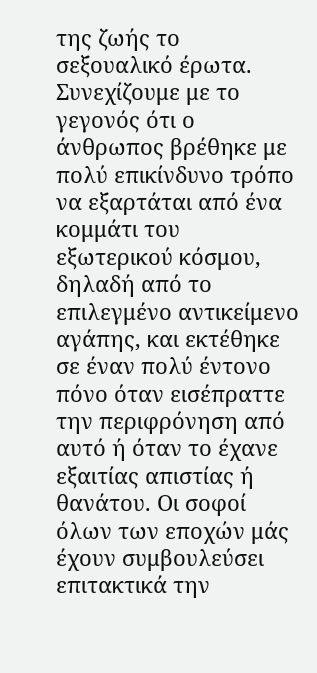της ζωής το σεξουαλικό έρωτα. Συνεχίζουμε με το γεγονός ότι ο άνθρωπος βρέθηκε με πολύ επικίνδυνο τρόπο να εξαρτάται από ένα κομμάτι του εξωτερικού κόσμου, δηλαδή από το επιλεγμένο αντικείμενο αγάπης, και εκτέθηκε σε έναν πολύ έντονο πόνο όταν εισέπραττε την περιφρόνηση από αυτό ή όταν το έχανε εξαιτίας απιστίας ή θανάτου. Οι σοφοί όλων των εποχών μάς έχουν συμβουλεύσει επιτακτικά την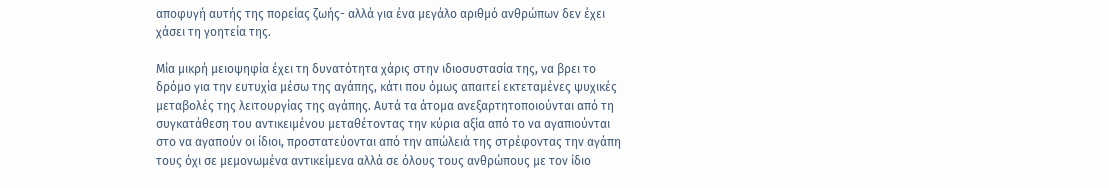αποφυγή αυτής της πορείας ζωής- αλλά για ένα μεγάλο αριθμό ανθρώπων δεν έχει χάσει τη γοητεία της.

Μία μικρή μειοψηφία έχει τη δυνατότητα χάρις στην ιδιοσυστασία της, να βρει το δρόμο για την ευτυχία μέσω της αγάπης, κάτι που όμως απαιτεί εκτεταμένες ψυχικές μεταβολές της λειτουργίας της αγάπης. Αυτά τα άτομα ανεξαρτητοποιούνται από τη συγκατάθεση του αντικειμένου μεταθέτοντας την κύρια αξία από το να αγαπιούνται στο να αγαπούν οι ίδιοι, προστατεύονται από την απώλειά της στρέφοντας την αγάπη τους όχι σε μεμονωμένα αντικείμενα αλλά σε όλους τους ανθρώπους με τον ίδιο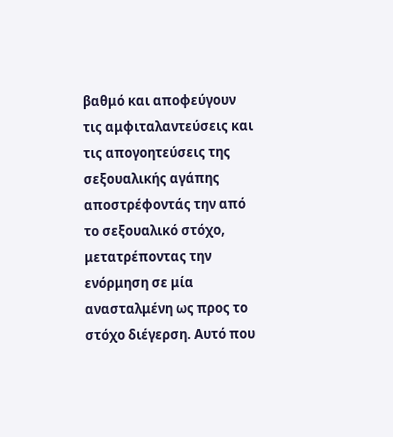βαθμό και αποφεύγουν τις αμφιταλαντεύσεις και τις απογοητεύσεις της σεξουαλικής αγάπης αποστρέφοντάς την από το σεξουαλικό στόχο, μετατρέποντας την ενόρμηση σε μία ανασταλμένη ως προς το στόχο διέγερση. Αυτό που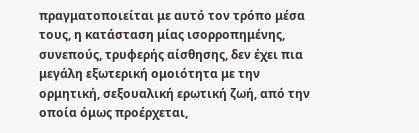πραγματοποιείται με αυτό τον τρόπο μέσα τους, η κατάσταση μίας ισορροπημένης, συνεπούς, τρυφερής αίσθησης, δεν έχει πια μεγάλη εξωτερική ομοιότητα με την ορμητική, σεξουαλική ερωτική ζωή, από την οποία όμως προέρχεται,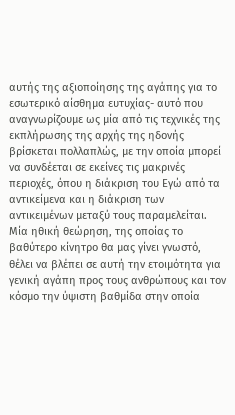αυτής της αξιοποίησης της αγάπης για το εσωτερικό αίσθημα ευτυχίας- αυτό που αναγνωρίζουμε ως μία από τις τεχνικές της εκπλήρωσης της αρχής της ηδονής βρίσκεται πολλαπλώς, με την οποία μπορεί να συνδέεται σε εκείνες τις μακρινές περιοχές, όπου η διάκριση του Εγώ από τα αντικείμενα και η διάκριση των αντικειμένων μεταξύ τους παραμελείται. Μία ηθική θεώρηση, της οποίας το βαθύτερο κίνητρο θα μας γίνει γνωστό, θέλει να βλέπει σε αυτή την ετοιμότητα για γενική αγάπη προς τους ανθρώπους και τον κόσμο την ύψιστη βαθμίδα στην οποία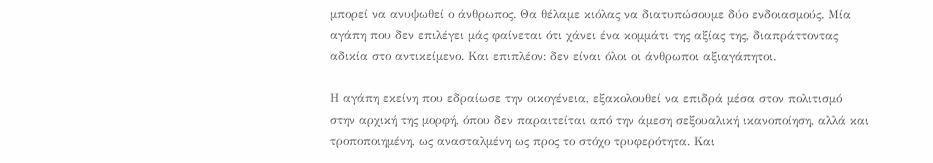μπορεί να ανυψωθεί ο άνθρωπος. Θα θέλαμε κιόλας να διατυπώσουμε δύο ενδοιασμούς. Μία αγάπη που δεν επιλέγει μάς φαίνεται ότι χάνει ένα κομμάτι της αξίας της, διαπράττοντας αδικία στο αντικείμενο. Και επιπλέον: δεν είναι όλοι οι άνθρωποι αξιαγάπητοι.

Η αγάπη εκείνη που εδραίωσε την οικογένεια, εξακολουθεί να επιδρά μέσα στον πολιτισμό στην αρχική της μορφή, όπου δεν παραιτείται από την άμεση σεξουαλική ικανοποίηση, αλλά και τροποποιημένη, ως ανασταλμένη ως προς το στόχο τρυφερότητα. Και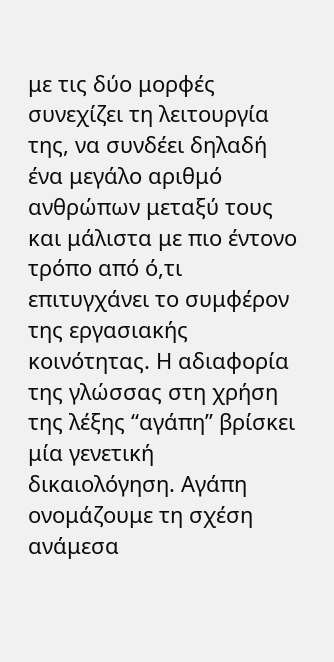με τις δύο μορφές συνεχίζει τη λειτουργία της, να συνδέει δηλαδή ένα μεγάλο αριθμό ανθρώπων μεταξύ τους και μάλιστα με πιο έντονο τρόπο από ό,τι επιτυγχάνει το συμφέρον της εργασιακής κοινότητας. Η αδιαφορία της γλώσσας στη χρήση της λέξης “αγάπη” βρίσκει μία γενετική δικαιολόγηση. Αγάπη ονομάζουμε τη σχέση ανάμεσα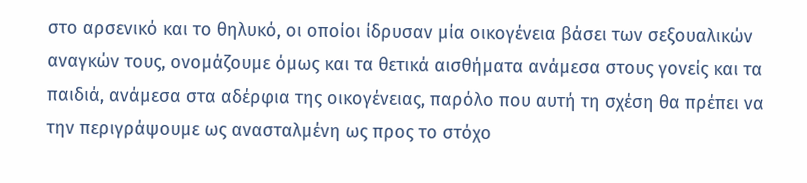στο αρσενικό και το θηλυκό, οι οποίοι ίδρυσαν μία οικογένεια βάσει των σεξουαλικών αναγκών τους, ονομάζουμε όμως και τα θετικά αισθήματα ανάμεσα στους γονείς και τα παιδιά, ανάμεσα στα αδέρφια της οικογένειας, παρόλο που αυτή τη σχέση θα πρέπει να την περιγράψουμε ως ανασταλμένη ως προς το στόχο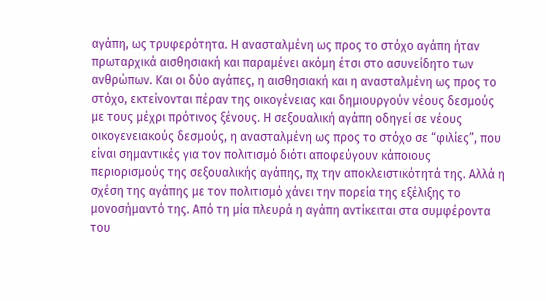αγάπη, ως τρυφερότητα. Η ανασταλμένη ως προς το στόχο αγάπη ήταν πρωταρχικά αισθησιακή και παραμένει ακόμη έτσι στο ασυνείδητο των ανθρώπων. Και οι δύο αγάπες, η αισθησιακή και η ανασταλμένη ως προς το στόχο, εκτείνονται πέραν της οικογένειας και δημιουργούν νέους δεσμούς με τους μέχρι πρότινος ξένους. Η σεξουαλική αγάπη οδηγεί σε νέους οικογενειακούς δεσμούς, η ανασταλμένη ως προς το στόχο σε “φιλίες”, που είναι σημαντικές για τον πολιτισμό διότι αποφεύγουν κάποιους περιορισμούς της σεξουαλικής αγάπης, πχ την αποκλειστικότητά της. Αλλά η σχέση της αγάπης με τον πολιτισμό χάνει την πορεία της εξέλιξης το μονοσήμαντό της. Από τη μία πλευρά η αγάπη αντίκειται στα συμφέροντα του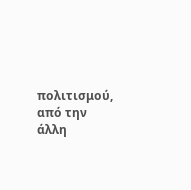πολιτισμού, από την άλλη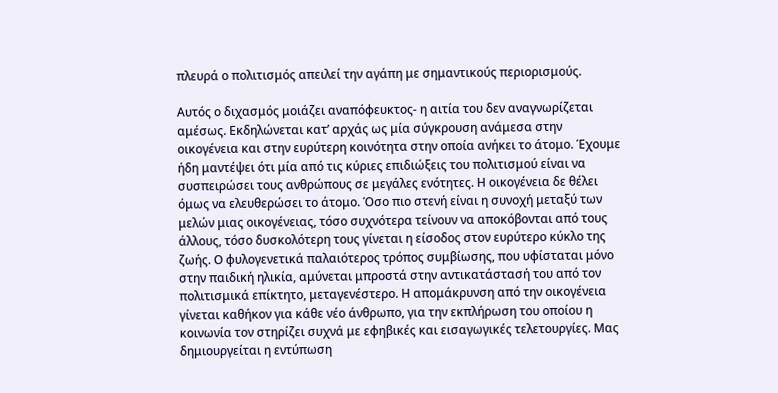πλευρά ο πολιτισμός απειλεί την αγάπη με σημαντικούς περιορισμούς.

Αυτός ο διχασμός μοιάζει αναπόφευκτος- η αιτία του δεν αναγνωρίζεται αμέσως. Εκδηλώνεται κατ’ αρχάς ως μία σύγκρουση ανάμεσα στην οικογένεια και στην ευρύτερη κοινότητα στην οποία ανήκει το άτομο. Έχουμε ήδη μαντέψει ότι μία από τις κύριες επιδιώξεις του πολιτισμού είναι να συσπειρώσει τους ανθρώπους σε μεγάλες ενότητες. Η οικογένεια δε θέλει όμως να ελευθερώσει το άτομο. Όσο πιο στενή είναι η συνοχή μεταξύ των μελών μιας οικογένειας, τόσο συχνότερα τείνουν να αποκόβονται από τους άλλους, τόσο δυσκολότερη τους γίνεται η είσοδος στον ευρύτερο κύκλο της ζωής. Ο φυλογενετικά παλαιότερος τρόπος συμβίωσης, που υφίσταται μόνο στην παιδική ηλικία, αμύνεται μπροστά στην αντικατάστασή του από τον πολιτισμικά επίκτητο, μεταγενέστερο. Η απομάκρυνση από την οικογένεια γίνεται καθήκον για κάθε νέο άνθρωπο, για την εκπλήρωση του οποίου η κοινωνία τον στηρίζει συχνά με εφηβικές και εισαγωγικές τελετουργίες. Μας δημιουργείται η εντύπωση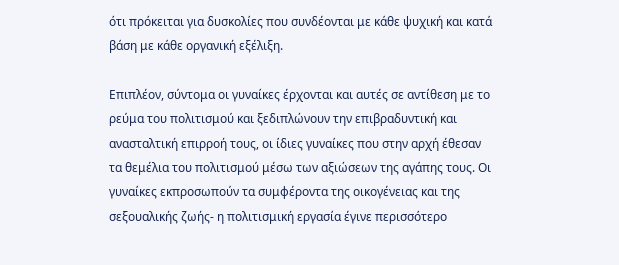ότι πρόκειται για δυσκολίες που συνδέονται με κάθε ψυχική και κατά βάση με κάθε οργανική εξέλιξη.

Επιπλέον, σύντομα οι γυναίκες έρχονται και αυτές σε αντίθεση με το ρεύμα του πολιτισμού και ξεδιπλώνουν την επιβραδυντική και ανασταλτική επιρροή τους, οι ίδιες γυναίκες που στην αρχή έθεσαν τα θεμέλια του πολιτισμού μέσω των αξιώσεων της αγάπης τους. Οι γυναίκες εκπροσωπούν τα συμφέροντα της οικογένειας και της σεξουαλικής ζωής- η πολιτισμική εργασία έγινε περισσότερο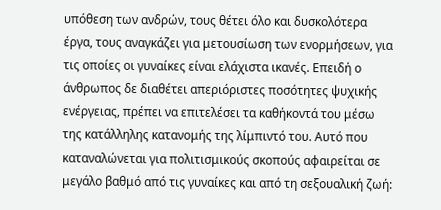υπόθεση των ανδρών, τους θέτει όλο και δυσκολότερα έργα, τους αναγκάζει για μετουσίωση των ενορμήσεων, για τις οποίες οι γυναίκες είναι ελάχιστα ικανές. Επειδή ο άνθρωπος δε διαθέτει απεριόριστες ποσότητες ψυχικής ενέργειας, πρέπει να επιτελέσει τα καθήκοντά του μέσω της κατάλληλης κατανομής της λίμπιντό του. Αυτό που καταναλώνεται για πολιτισμικούς σκοπούς αφαιρείται σε μεγάλο βαθμό από τις γυναίκες και από τη σεξουαλική ζωή: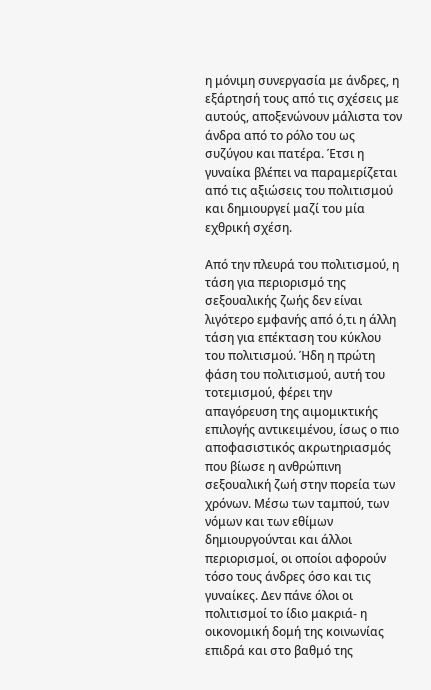η μόνιμη συνεργασία με άνδρες, η εξάρτησή τους από τις σχέσεις με αυτούς, αποξενώνουν μάλιστα τον άνδρα από το ρόλο του ως συζύγου και πατέρα. Έτσι η γυναίκα βλέπει να παραμερίζεται από τις αξιώσεις του πολιτισμού και δημιουργεί μαζί του μία εχθρική σχέση.

Από την πλευρά του πολιτισμού, η τάση για περιορισμό της σεξουαλικής ζωής δεν είναι λιγότερο εμφανής από ό,τι η άλλη τάση για επέκταση του κύκλου του πολιτισμού. Ήδη η πρώτη φάση του πολιτισμού, αυτή του τοτεμισμού, φέρει την απαγόρευση της αιμομικτικής επιλογής αντικειμένου, ίσως ο πιο αποφασιστικός ακρωτηριασμός που βίωσε η ανθρώπινη σεξουαλική ζωή στην πορεία των χρόνων. Μέσω των ταμπού, των νόμων και των εθίμων δημιουργούνται και άλλοι περιορισμοί, οι οποίοι αφορούν τόσο τους άνδρες όσο και τις γυναίκες. Δεν πάνε όλοι οι πολιτισμοί το ίδιο μακριά- η οικονομική δομή της κοινωνίας επιδρά και στο βαθμό της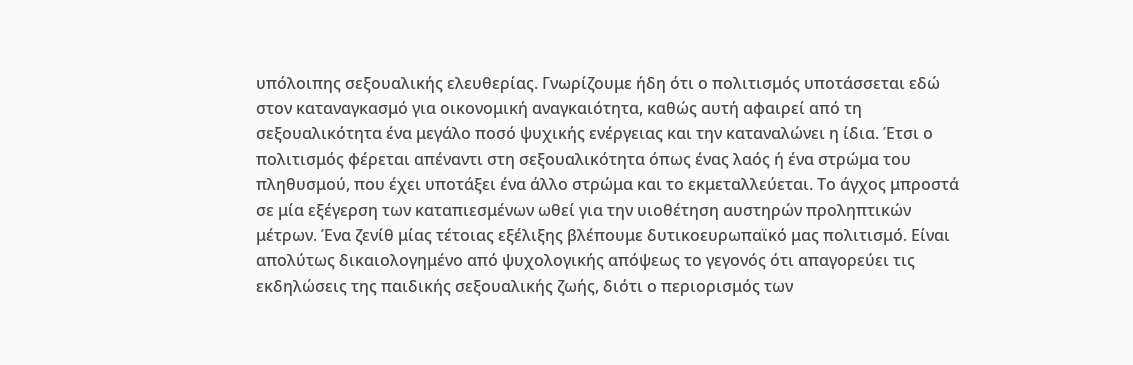υπόλοιπης σεξουαλικής ελευθερίας. Γνωρίζουμε ήδη ότι ο πολιτισμός υποτάσσεται εδώ στον καταναγκασμό για οικονομική αναγκαιότητα, καθώς αυτή αφαιρεί από τη σεξουαλικότητα ένα μεγάλο ποσό ψυχικής ενέργειας και την καταναλώνει η ίδια. Έτσι ο πολιτισμός φέρεται απέναντι στη σεξουαλικότητα όπως ένας λαός ή ένα στρώμα του πληθυσμού, που έχει υποτάξει ένα άλλο στρώμα και το εκμεταλλεύεται. Το άγχος μπροστά σε μία εξέγερση των καταπιεσμένων ωθεί για την υιοθέτηση αυστηρών προληπτικών μέτρων. Ένα ζενίθ μίας τέτοιας εξέλιξης βλέπουμε δυτικοευρωπαϊκό μας πολιτισμό. Είναι απολύτως δικαιολογημένο από ψυχολογικής απόψεως το γεγονός ότι απαγορεύει τις εκδηλώσεις της παιδικής σεξουαλικής ζωής, διότι ο περιορισμός των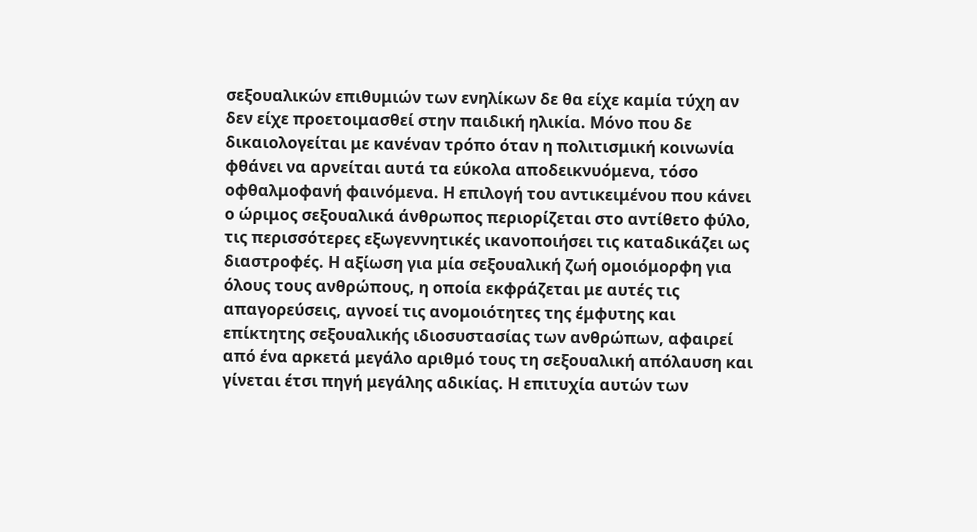σεξουαλικών επιθυμιών των ενηλίκων δε θα είχε καμία τύχη αν δεν είχε προετοιμασθεί στην παιδική ηλικία. Μόνο που δε δικαιολογείται με κανέναν τρόπο όταν η πολιτισμική κοινωνία φθάνει να αρνείται αυτά τα εύκολα αποδεικνυόμενα, τόσο οφθαλμοφανή φαινόμενα. Η επιλογή του αντικειμένου που κάνει ο ώριμος σεξουαλικά άνθρωπος περιορίζεται στο αντίθετο φύλο, τις περισσότερες εξωγεννητικές ικανοποιήσει τις καταδικάζει ως διαστροφές. Η αξίωση για μία σεξουαλική ζωή ομοιόμορφη για όλους τους ανθρώπους, η οποία εκφράζεται με αυτές τις απαγορεύσεις, αγνοεί τις ανομοιότητες της έμφυτης και επίκτητης σεξουαλικής ιδιοσυστασίας των ανθρώπων, αφαιρεί από ένα αρκετά μεγάλο αριθμό τους τη σεξουαλική απόλαυση και γίνεται έτσι πηγή μεγάλης αδικίας. Η επιτυχία αυτών των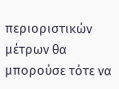περιοριστικών μέτρων θα μπορούσε τότε να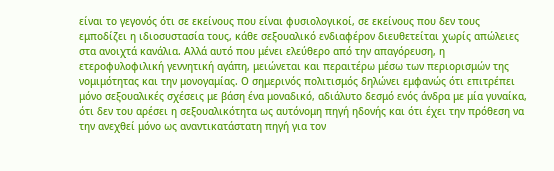είναι το γεγονός ότι σε εκείνους που είναι φυσιολογικοί, σε εκείνους που δεν τους εμποδίζει η ιδιοσυστασία τους, κάθε σεξουαλικό ενδιαφέρον διευθετείται χωρίς απώλειες στα ανοιχτά κανάλια. Αλλά αυτό που μένει ελεύθερο από την απαγόρευση, η ετεροφυλοφιλική γεννητική αγάπη, μειώνεται και περαιτέρω μέσω των περιορισμών της νομιμότητας και την μονογαμίας. Ο σημερινός πολιτισμός δηλώνει εμφανώς ότι επιτρέπει μόνο σεξουαλικές σχέσεις με βάση ένα μοναδικό, αδιάλυτο δεσμό ενός άνδρα με μία γυναίκα, ότι δεν του αρέσει η σεξουαλικότητα ως αυτόνομη πηγή ηδονής και ότι έχει την πρόθεση να την ανεχθεί μόνο ως αναντικατάστατη πηγή για τον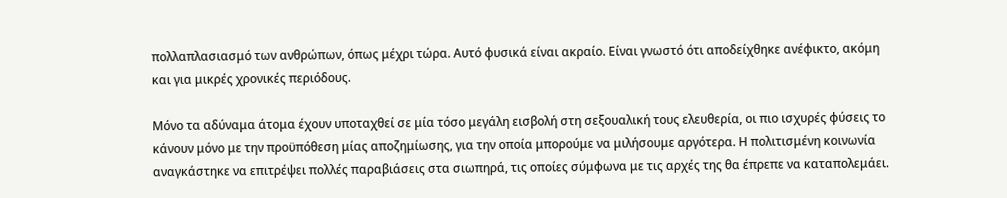πολλαπλασιασμό των ανθρώπων, όπως μέχρι τώρα. Αυτό φυσικά είναι ακραίο. Είναι γνωστό ότι αποδείχθηκε ανέφικτο, ακόμη και για μικρές χρονικές περιόδους.

Μόνο τα αδύναμα άτομα έχουν υποταχθεί σε μία τόσο μεγάλη εισβολή στη σεξουαλική τους ελευθερία, οι πιο ισχυρές φύσεις το κάνουν μόνο με την προϋπόθεση μίας αποζημίωσης, για την οποία μπορούμε να μιλήσουμε αργότερα. Η πολιτισμένη κοινωνία αναγκάστηκε να επιτρέψει πολλές παραβιάσεις στα σιωπηρά, τις οποίες σύμφωνα με τις αρχές της θα έπρεπε να καταπολεμάει.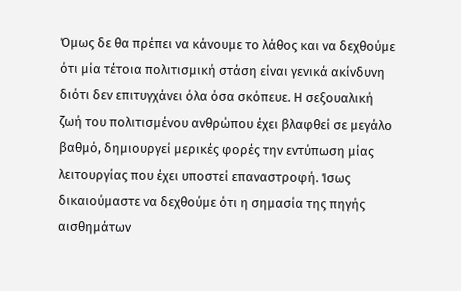Όμως δε θα πρέπει να κάνουμε το λάθος και να δεχθούμε ότι μία τέτοια πολιτισμική στάση είναι γενικά ακίνδυνη διότι δεν επιτυγχάνει όλα όσα σκόπευε. Η σεξουαλική ζωή του πολιτισμένου ανθρώπου έχει βλαφθεί σε μεγάλο βαθμό, δημιουργεί μερικές φορές την εντύπωση μίας λειτουργίας που έχει υποστεί επαναστροφή. Ίσως δικαιούμαστε να δεχθούμε ότι η σημασία της πηγής αισθημάτων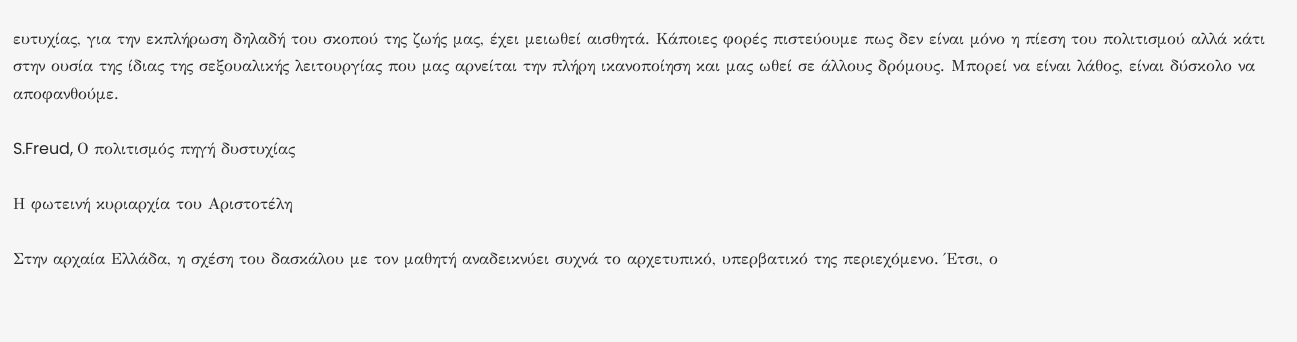ευτυχίας, για την εκπλήρωση δηλαδή του σκοπού της ζωής μας, έχει μειωθεί αισθητά. Κάποιες φορές πιστεύουμε πως δεν είναι μόνο η πίεση του πολιτισμού αλλά κάτι στην ουσία της ίδιας της σεξουαλικής λειτουργίας που μας αρνείται την πλήρη ικανοποίηση και μας ωθεί σε άλλους δρόμους. Μπορεί να είναι λάθος, είναι δύσκολο να αποφανθούμε.

S.Freud, Ο πολιτισμός πηγή δυστυχίας

Η φωτεινή κυριαρχία του Αριστοτέλη

Στην αρχαία Ελλάδα, η σχέση του δασκάλου με τον μαθητή αναδεικνύει συχνά το αρχετυπικό, υπερβατικό της περιεχόμενο. Έτσι, ο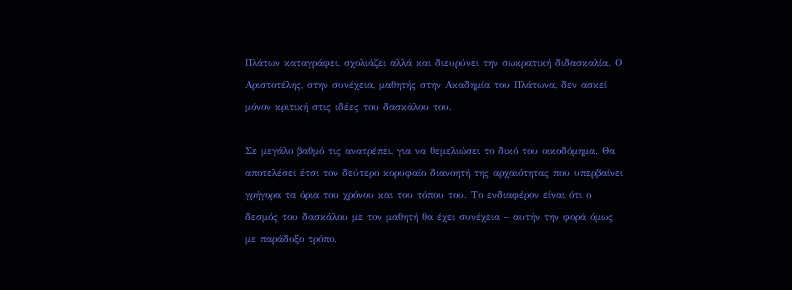Πλάτων καταγράφει, σχολιάζει αλλά και διευρύνει την σωκρατική διδασκαλία. Ο Αριστοτέλης, στην συνέχεια, μαθητής στην Ακαδημία του Πλάτωνα, δεν ασκεί μόνον κριτική στις ιδέες του δασκάλου του.

Σε μεγάλο βαθμό τις ανατρέπει, για να θεμελιώσει το δικό του οικοδόμημα. Θα αποτελέσει έτσι τον δεύτερο κορυφαίο διανοητή της αρχαιότητας που υπερβαίνει γρήγορα τα όρια του χρόνου και του τόπου του. Το ενδιαφέρον είναι ότι ο δεσμός του δασκάλου με τον μαθητή θα έχει συνέχεια – αυτήν την φορά όμως με παράδοξο τρόπο.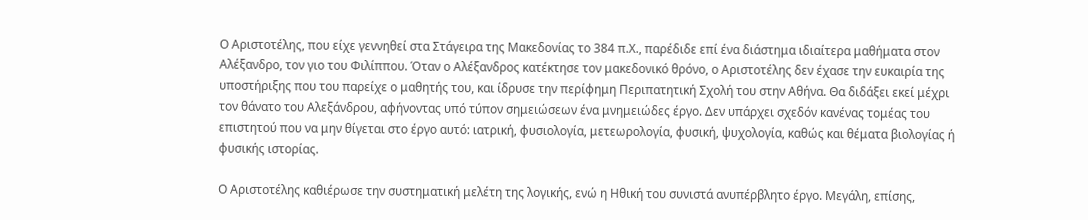Ο Αριστοτέλης, που είχε γεννηθεί στα Στάγειρα της Μακεδονίας το 384 π.Χ., παρέδιδε επί ένα διάστημα ιδιαίτερα μαθήματα στον Αλέξανδρο, τον γιο του Φιλίππου. Όταν ο Αλέξανδρος κατέκτησε τον μακεδονικό θρόνο, ο Αριστοτέλης δεν έχασε την ευκαιρία της υποστήριξης που του παρείχε ο μαθητής του, και ίδρυσε την περίφημη Περιπατητική Σχολή του στην Αθήνα. Θα διδάξει εκεί μέχρι τον θάνατο του Αλεξάνδρου, αφήνοντας υπό τύπον σημειώσεων ένα μνημειώδες έργο. Δεν υπάρχει σχεδόν κανένας τομέας του επιστητού που να μην θίγεται στο έργο αυτό: ιατρική, φυσιολογία, μετεωρολογία, φυσική, ψυχολογία, καθώς και θέματα βιολογίας ή φυσικής ιστορίας.

Ο Αριστοτέλης καθιέρωσε την συστηματική μελέτη της λογικής, ενώ η Ηθική του συνιστά ανυπέρβλητο έργο. Μεγάλη, επίσης,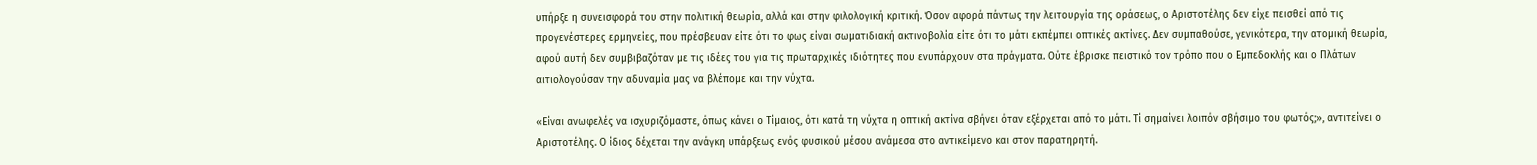υπήρξε η συνεισφορά του στην πολιτική θεωρία, αλλά και στην φιλολογική κριτική. Όσον αφορά πάντως την λειτουργία της οράσεως, ο Αριστοτέλης δεν είχε πεισθεί από τις προγενέστερες ερμηνείες, που πρέσβευαν είτε ότι το φως είναι σωματιδιακή ακτινοβολία είτε ότι το μάτι εκπέμπει οπτικές ακτίνες. Δεν συμπαθούσε, γενικότερα, την ατομική θεωρία, αφού αυτή δεν συμβιβαζόταν με τις ιδέες του για τις πρωταρχικές ιδιότητες που ενυπάρχουν στα πράγματα. Ούτε έβρισκε πειστικό τον τρόπο που ο Εμπεδοκλής και ο Πλάτων αιτιολογούσαν την αδυναμία μας να βλέπομε και την νύχτα.

«Είναι ανωφελές να ισχυριζόμαστε, όπως κάνει ο Τίμαιος, ότι κατά τη νύχτα η οπτική ακτίνα σβήνει όταν εξέρχεται από το μάτι. Τί σημαίνει λοιπόν σβήσιμο του φωτός;», αντιτείνει ο Αριστοτέλης. Ο ίδιος δέχεται την ανάγκη υπάρξεως ενός φυσικού μέσου ανάμεσα στο αντικείμενο και στον παρατηρητή.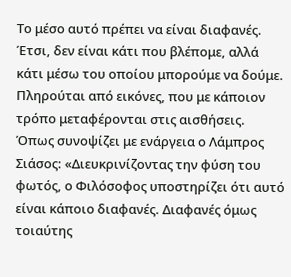Το μέσο αυτό πρέπει να είναι διαφανές. Έτσι, δεν είναι κάτι που βλέπομε, αλλά κάτι μέσω του οποίου μπορούμε να δούμε. Πληρούται από εικόνες, που με κάποιον τρόπο μεταφέρονται στις αισθήσεις. Όπως συνοψίζει με ενάργεια ο Λάμπρος Σιάσος: «Διευκρινίζοντας την φύση του φωτός, ο Φιλόσοφος υποστηρίζει ότι αυτό είναι κάποιο διαφανές. Διαφανές όμως τοιαύτης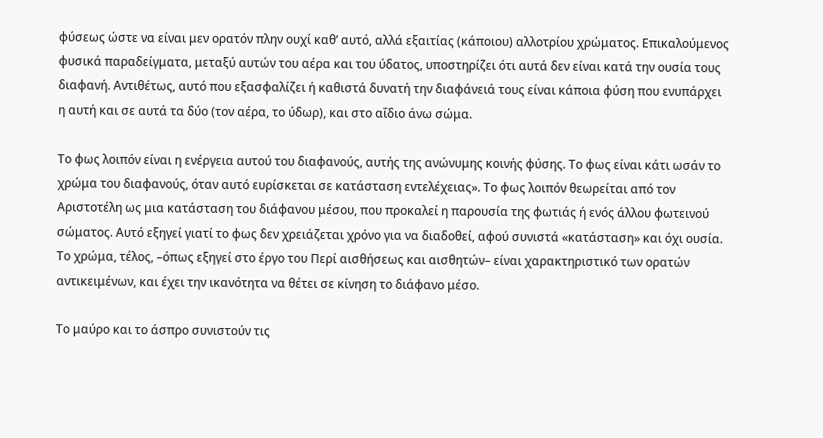φύσεως ώστε να είναι μεν ορατόν πλην ουχί καθ’ αυτό, αλλά εξαιτίας (κάποιου) αλλοτρίου χρώματος. Επικαλούμενος φυσικά παραδείγματα, μεταξύ αυτών του αέρα και του ύδατος, υποστηρίζει ότι αυτά δεν είναι κατά την ουσία τους διαφανή. Αντιθέτως, αυτό που εξασφαλίζει ή καθιστά δυνατή την διαφάνειά τους είναι κάποια φύση που ενυπάρχει η αυτή και σε αυτά τα δύο (τον αέρα, το ύδωρ), και στο αΐδιο άνω σώμα.

Το φως λοιπόν είναι η ενέργεια αυτού του διαφανούς, αυτής της ανώνυμης κοινής φύσης. Το φως είναι κάτι ωσάν το χρώμα του διαφανούς, όταν αυτό ευρίσκεται σε κατάσταση εντελέχειας». Το φως λοιπόν θεωρείται από τον Αριστοτέλη ως μια κατάσταση του διάφανου μέσου, που προκαλεί η παρουσία της φωτιάς ή ενός άλλου φωτεινού σώματος. Αυτό εξηγεί γιατί το φως δεν χρειάζεται χρόνο για να διαδοθεί, αφού συνιστά «κατάσταση» και όχι ουσία. Το χρώμα, τέλος, –όπως εξηγεί στο έργο του Περί αισθήσεως και αισθητών– είναι χαρακτηριστικό των ορατών αντικειμένων, και έχει την ικανότητα να θέτει σε κίνηση το διάφανο μέσο.

Το μαύρο και το άσπρο συνιστούν τις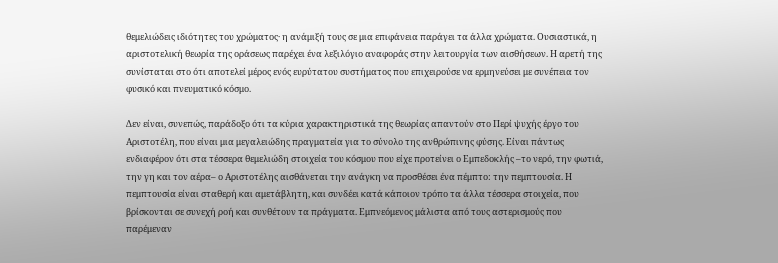θεμελιώδεις ιδιότητες του χρώματος· η ανάμιξή τους σε μια επιφάνεια παράγει τα άλλα χρώματα. Ουσιαστικά, η αριστοτελική θεωρία της οράσεως παρέχει ένα λεξιλόγιο αναφοράς στην λειτουργία των αισθήσεων. Η αρετή της συνίσταται στο ότι αποτελεί μέρος ενός ευρύτατου συστήματος που επιχειρούσε να ερμηνεύσει με συνέπεια τον φυσικό και πνευματικό κόσμο.

Δεν είναι, συνεπώς, παράδοξο ότι τα κύρια χαρακτηριστικά της θεωρίας απαντούν στο Περί ψυχής έργο του Αριστοτέλη, που είναι μια μεγαλειώδης πραγματεία για το σύνολο της ανθρώπινης φύσης. Είναι πάντως ενδιαφέρον ότι στα τέσσερα θεμελιώδη στοιχεία του κόσμου που είχε προτείνει ο Εμπεδοκλής –το νερό, την φωτιά, την γη και τον αέρα– ο Αριστοτέλης αισθάνεται την ανάγκη να προσθέσει ένα πέμπτο: την πεμπτουσία. Η πεμπτουσία είναι σταθερή και αμετάβλητη, και συνδέει κατά κάποιον τρόπο τα άλλα τέσσερα στοιχεία, που βρίσκονται σε συνεχή ροή και συνθέτουν τα πράγματα. Εμπνεόμενος μάλιστα από τους αστερισμούς που παρέμεναν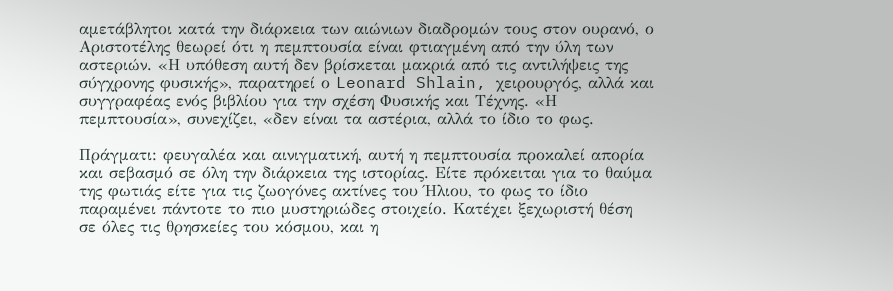αμετάβλητοι κατά την διάρκεια των αιώνιων διαδρομών τους στον ουρανό, ο Αριστοτέλης θεωρεί ότι η πεμπτουσία είναι φτιαγμένη από την ύλη των αστεριών. «Η υπόθεση αυτή δεν βρίσκεται μακριά από τις αντιλήψεις της σύγχρονης φυσικής», παρατηρεί ο Leonard Shlain, χειρουργός, αλλά και συγγραφέας ενός βιβλίου για την σχέση Φυσικής και Τέχνης. «Η πεμπτουσία», συνεχίζει, «δεν είναι τα αστέρια, αλλά το ίδιο το φως.

Πράγματι: φευγαλέα και αινιγματική, αυτή η πεμπτουσία προκαλεί απορία και σεβασμό σε όλη την διάρκεια της ιστορίας. Είτε πρόκειται για το θαύμα της φωτιάς είτε για τις ζωογόνες ακτίνες του Ήλιου, το φως το ίδιο παραμένει πάντοτε το πιο μυστηριώδες στοιχείο. Κατέχει ξεχωριστή θέση σε όλες τις θρησκείες του κόσμου, και η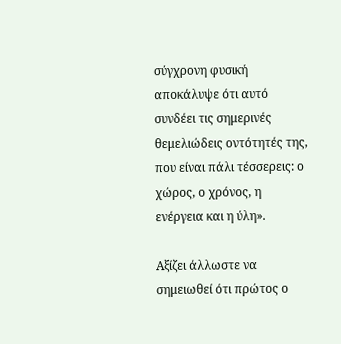σύγχρονη φυσική αποκάλυψε ότι αυτό συνδέει τις σημερινές θεμελιώδεις οντότητές της, που είναι πάλι τέσσερεις: ο χώρος, ο χρόνος, η ενέργεια και η ύλη».

Αξίζει άλλωστε να σημειωθεί ότι πρώτος ο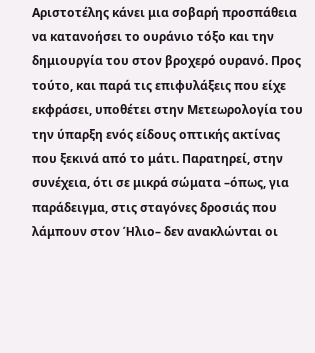Αριστοτέλης κάνει μια σοβαρή προσπάθεια να κατανοήσει το ουράνιο τόξο και την δημιουργία του στον βροχερό ουρανό. Προς τούτο, και παρά τις επιφυλάξεις που είχε εκφράσει, υποθέτει στην Μετεωρολογία του την ύπαρξη ενός είδους οπτικής ακτίνας που ξεκινά από το μάτι. Παρατηρεί, στην συνέχεια, ότι σε μικρά σώματα –όπως, για παράδειγμα, στις σταγόνες δροσιάς που λάμπουν στον Ήλιο– δεν ανακλώνται οι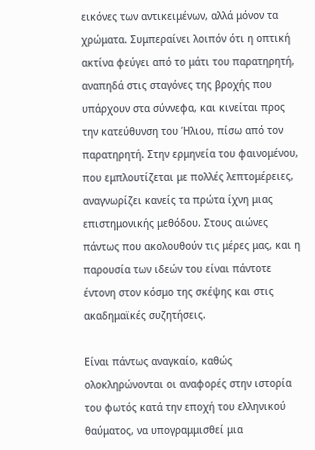εικόνες των αντικειμένων, αλλά μόνον τα χρώματα. Συμπεραίνει λοιπόν ότι η οπτική ακτίνα φεύγει από το μάτι του παρατηρητή, αναπηδά στις σταγόνες της βροχής που υπάρχουν στα σύννεφα, και κινείται προς την κατεύθυνση του Ήλιου, πίσω από τον παρατηρητή. Στην ερμηνεία του φαινομένου, που εμπλουτίζεται με πολλές λεπτομέρειες, αναγνωρίζει κανείς τα πρώτα ίχνη μιας επιστημονικής μεθόδου. Στους αιώνες πάντως που ακολουθούν τις μέρες μας, και η παρουσία των ιδεών του είναι πάντοτε έντονη στον κόσμο της σκέψης και στις ακαδημαϊκές συζητήσεις.

Είναι πάντως αναγκαίο, καθώς ολοκληρώνονται οι αναφορές στην ιστορία του φωτός κατά την εποχή του ελληνικού θαύματος, να υπογραμμισθεί μια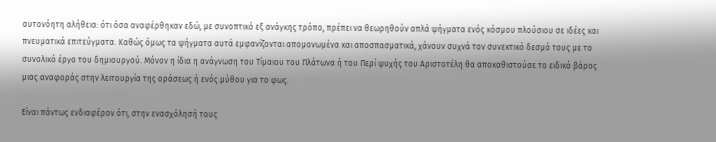αυτονόητη αλήθεια: ότι όσα αναφέρθηκαν εδώ, με συνοπτικό εξ ανάγκης τρόπο, πρέπει να θεωρηθούν απλά ψήγματα ενός κόσμου πλούσιου σε ιδέες και πνευματικά επιτεύγματα. Καθώς όμως τα ψήγματα αυτά εμφανίζονται απομονωμένα και αποσπασματικά, χάνουν συχνά τον συνεκτικό δεσμό τους με το συνολικό έργο του δημιουργού. Μόνον η ίδια η ανάγνωση του Τίμαιου του Πλάτωνα ή του Περί ψυχής του Αριστοτέλη θα αποκαθιστούσε το ειδικό βάρος μιας αναφοράς στην λειτουργία της οράσεως ή ενός μύθου για το φως.

Είναι πάντως ενδιαφέρον ότι, στην ενασχόλησή τους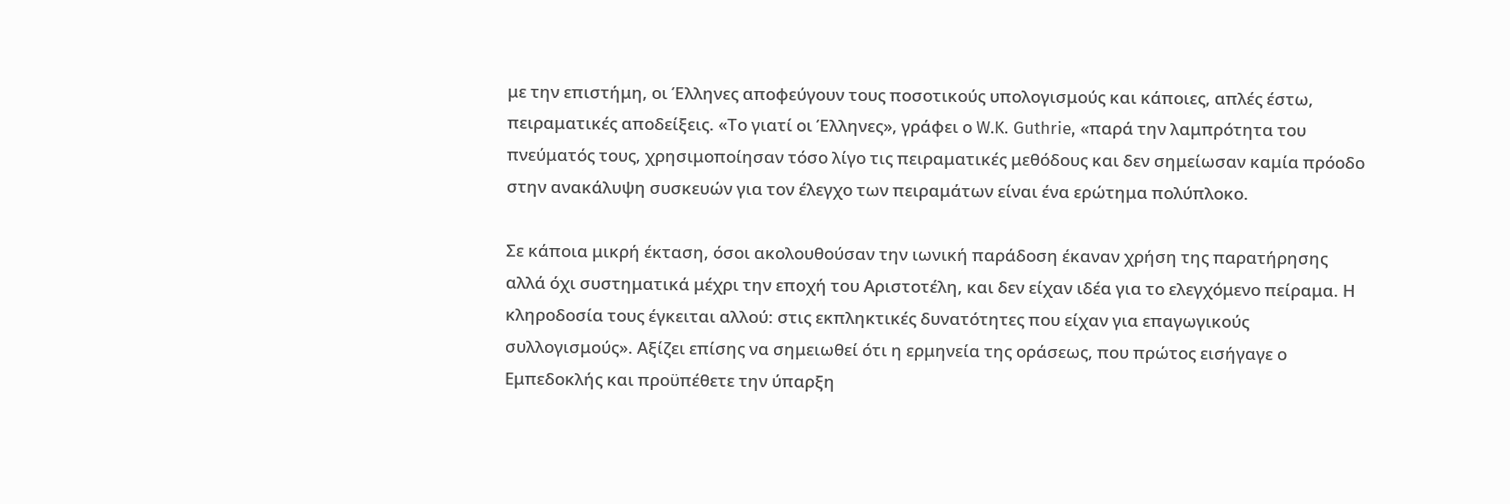με την επιστήμη, οι Έλληνες αποφεύγουν τους ποσοτικούς υπολογισμούς και κάποιες, απλές έστω, πειραματικές αποδείξεις. «Το γιατί οι Έλληνες», γράφει ο W.K. Guthrie, «παρά την λαμπρότητα του πνεύματός τους, χρησιμοποίησαν τόσο λίγο τις πειραματικές μεθόδους και δεν σημείωσαν καμία πρόοδο στην ανακάλυψη συσκευών για τον έλεγχο των πειραμάτων είναι ένα ερώτημα πολύπλοκο.

Σε κάποια μικρή έκταση, όσοι ακολουθούσαν την ιωνική παράδοση έκαναν χρήση της παρατήρησης αλλά όχι συστηματικά μέχρι την εποχή του Αριστοτέλη, και δεν είχαν ιδέα για το ελεγχόμενο πείραμα. Η κληροδοσία τους έγκειται αλλού: στις εκπληκτικές δυνατότητες που είχαν για επαγωγικούς συλλογισμούς». Αξίζει επίσης να σημειωθεί ότι η ερμηνεία της οράσεως, που πρώτος εισήγαγε ο Εμπεδοκλής και προϋπέθετε την ύπαρξη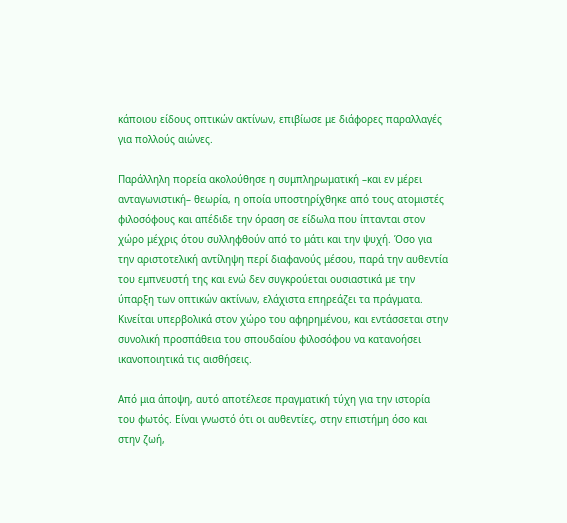κάποιου είδους οπτικών ακτίνων, επιβίωσε με διάφορες παραλλαγές για πολλούς αιώνες.

Παράλληλη πορεία ακολούθησε η συμπληρωματική –και εν μέρει ανταγωνιστική– θεωρία, η οποία υποστηρίχθηκε από τους ατομιστές φιλοσόφους και απέδιδε την όραση σε είδωλα που ίπτανται στον χώρο μέχρις ότου συλληφθούν από το μάτι και την ψυχή. Όσο για την αριστοτελική αντίληψη περί διαφανούς μέσου, παρά την αυθεντία του εμπνευστή της και ενώ δεν συγκρούεται ουσιαστικά με την ύπαρξη των οπτικών ακτίνων, ελάχιστα επηρεάζει τα πράγματα. Κινείται υπερβολικά στον χώρο του αφηρημένου, και εντάσσεται στην συνολική προσπάθεια του σπουδαίου φιλοσόφου να κατανοήσει ικανοποιητικά τις αισθήσεις.

Από μια άποψη, αυτό αποτέλεσε πραγματική τύχη για την ιστορία του φωτός. Είναι γνωστό ότι οι αυθεντίες, στην επιστήμη όσο και στην ζωή,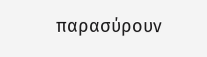παρασύρουν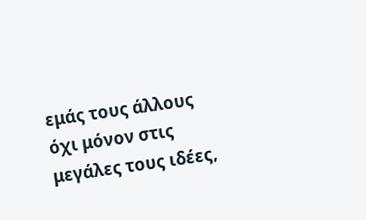εμάς τους άλλους όχι μόνον στις μεγάλες τους ιδέες,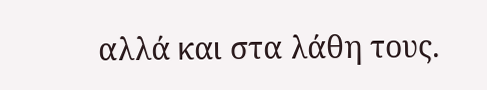αλλά και στα λάθη τους.